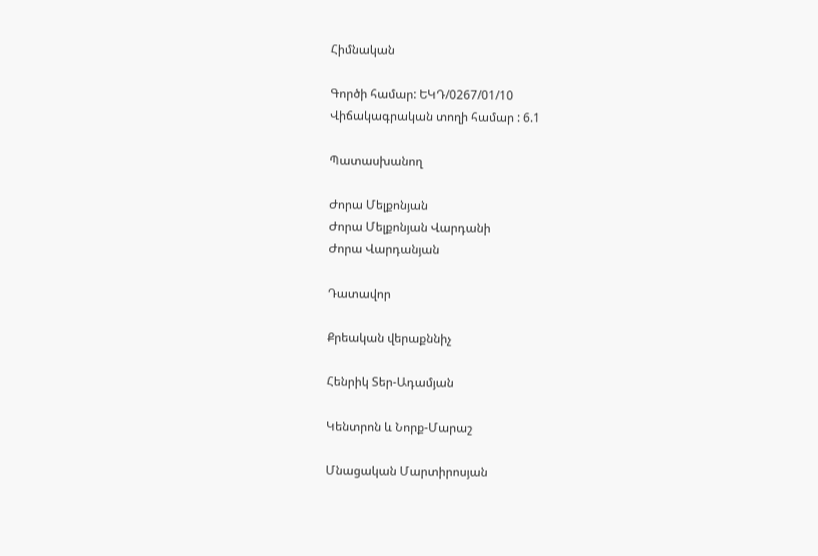Հիմնական

Գործի համար: ԵԿԴ/0267/01/10
Վիճակագրական տողի համար : 6.1

Պատասխանող

Ժորա Մելքոնյան
Ժորա Մելքոնյան Վարդանի
Ժորա Վարդանյան

Դատավոր

Քրեական վերաքննիչ

Հենրիկ Տեր-Ադամյան

Կենտրոն և Նորք-Մարաշ

Մնացական Մարտիրոսյան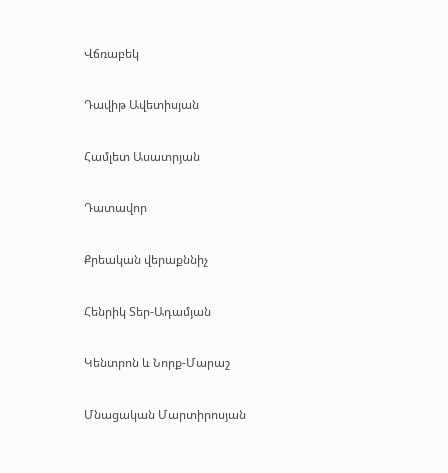Վճռաբեկ

Դավիթ Ավետիսյան

Համլետ Ասատրյան

Դատավոր

Քրեական վերաքննիչ

Հենրիկ Տեր-Ադամյան

Կենտրոն և Նորք-Մարաշ

Մնացական Մարտիրոսյան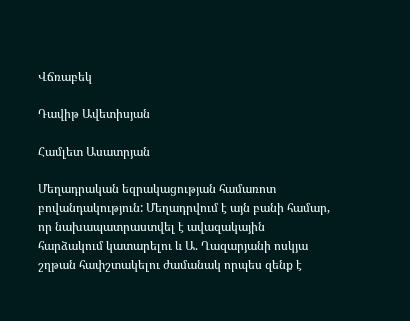Վճռաբեկ

Դավիթ Ավետիսյան

Համլետ Ասատրյան

Մեղադրական եզրակացության համառոտ բովանդակություն: Մեղադրվում է այն բանի համար, որ նախապատրաստվել է ավազակային հարձակում կատարելու և Ա. Ղազարյանի ոսկյա շղթան հափշտակելու ժամանակ որպես զենք է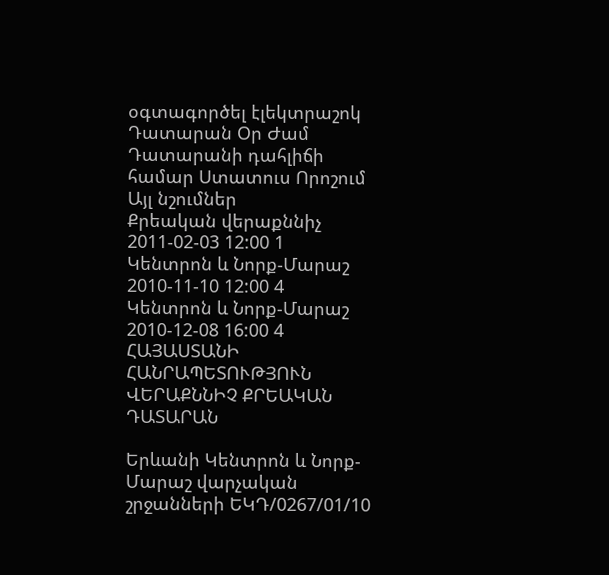օգտագործել էլեկտրաշոկ
Դատարան Օր Ժամ Դատարանի դահլիճի համար Ստատուս Որոշում Այլ նշումներ
Քրեական վերաքննիչ 2011-02-03 12:00 1
Կենտրոն և Նորք-Մարաշ 2010-11-10 12:00 4
Կենտրոն և Նորք-Մարաշ 2010-12-08 16:00 4
ՀԱՅԱՍՏԱՆԻ ՀԱՆՐԱՊԵՏՈՒԹՅՈՒՆ
ՎԵՐԱՔՆՆԻՉ ՔՐԵԱԿԱՆ ԴԱՏԱՐԱՆ

Երևանի Կենտրոն և Նորք-Մարաշ վարչական շրջանների ԵԿԴ/0267/01/10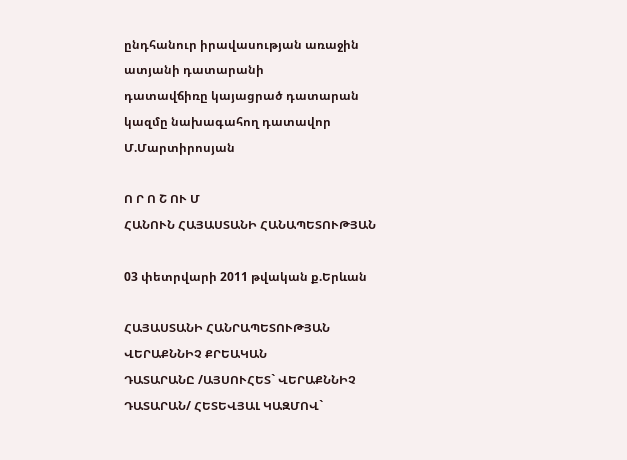ընդհանուր իրավասության առաջին ատյանի դատարանի
դատավճիռը կայացրած դատարան
կազմը նախագահող դատավոր Մ.Մարտիրոսյան

Ո Ր Ո Շ ՈՒ Մ
ՀԱՆՈՒՆ ՀԱՅԱՍՏԱՆԻ ՀԱՆԱՊԵՏՈՒԹՅԱՆ

03 փետրվարի 2011 թվական ք.Երևան

ՀԱՅԱՍՏԱՆԻ ՀԱՆՐԱՊԵՏՈՒԹՅԱՆ ՎԵՐԱՔՆՆԻՉ ՔՐԵԱԿԱՆ
ԴԱՏԱՐԱՆԸ /ԱՅՍՈՒՀԵՏ` ՎԵՐԱՔՆՆԻՉ ԴԱՏԱՐԱՆ/ ՀԵՏԵՎՅԱԼ ԿԱԶՄՈՎ`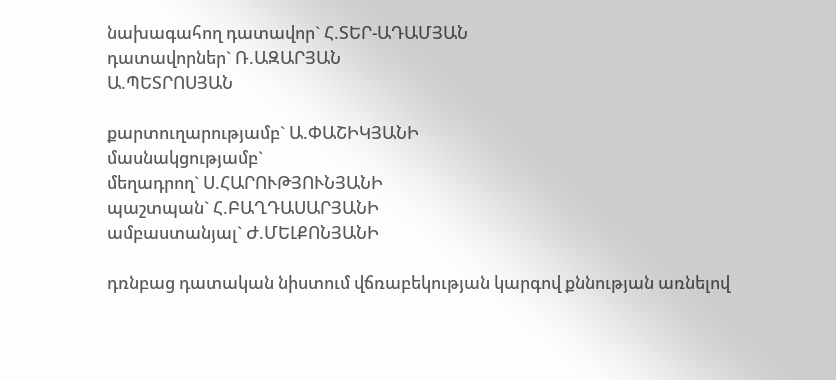նախագահող դատավոր` Հ.ՏԵՐ-ԱԴԱՄՅԱՆ
դատավորներ` Ռ.ԱԶԱՐՅԱՆ
Ա.ՊԵՏՐՈՍՅԱՆ

քարտուղարությամբ` Ա.ՓԱՇԻԿՅԱՆԻ
մասնակցությամբ`
մեղադրող` Ս.ՀԱՐՈՒԹՅՈՒՆՅԱՆԻ
պաշտպան` Հ.ԲԱՂԴԱՍԱՐՅԱՆԻ
ամբաստանյալ` Ժ.ՄԵԼՔՈՆՅԱՆԻ

դռնբաց դատական նիստում վճռաբեկության կարգով քննության առնելով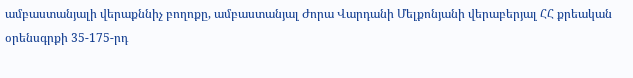ամբաստանյալի վերաքննիչ բողոքը, ամբաստանյալ Ժորա Վարդանի Մելքոնյանի վերաբերյալ ՀՀ քրեական օրենսգրքի 35-175-րդ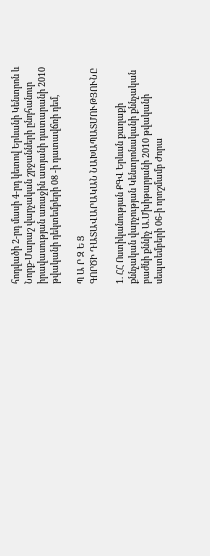հոդվածի 2-րդ մասի 4-րդ կետով Երևանի Կենտրոն և Նորք-Մարաշ վարչական շրջանների ընդհանուր իրավասության առաջին ատյանի դատարանի 2010 թվականի դեկտեմբերի 08 -ի դատավճռի դեմ,

Պ Ա Ր Զ Ե Ց
ԳՈՐԾԻ ԴԱՏԱՎԱՐԱԿԱՆ ՆԱԽԱՊԱՏՄՈՒԹՅՈՒՆԸ

1. ՀՀ Ոստիկանության ՔԳՎ Երևան քաղաքի քննչական վարչության Կենտրոնականի քննչական բաժնի քննիչ Ա.Մխիթարյանի 2010 թվականի սեպտեմբերի 06-ի որոշմամբ Ժորա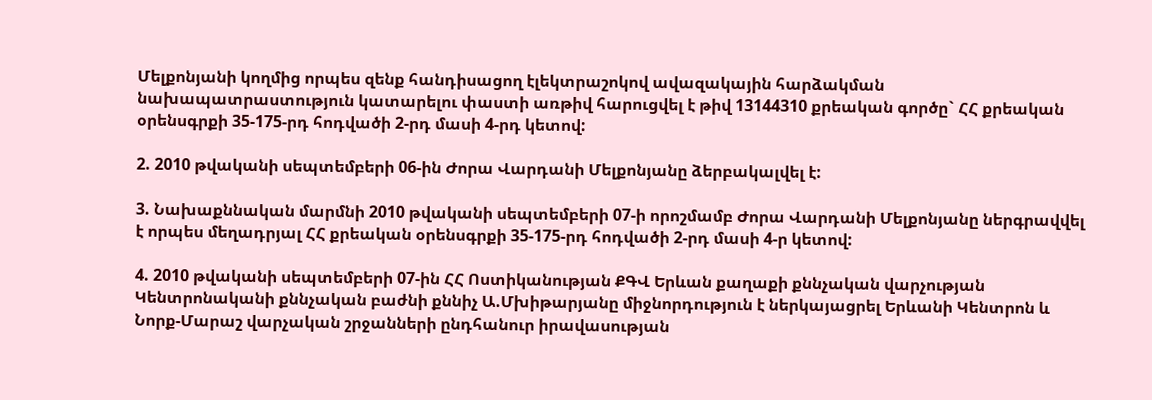Մելքոնյանի կողմից որպես զենք հանդիսացող էլեկտրաշոկով ավազակային հարձակման նախապատրաստություն կատարելու փաստի առթիվ հարուցվել է թիվ 13144310 քրեական գործը` ՀՀ քրեական օրենսգրքի 35-175-րդ հոդվածի 2-րդ մասի 4-րդ կետով:

2. 2010 թվականի սեպտեմբերի 06-ին Ժորա Վարդանի Մելքոնյանը ձերբակալվել է:

3. Նախաքննական մարմնի 2010 թվականի սեպտեմբերի 07-ի որոշմամբ Ժորա Վարդանի Մելքոնյանը ներգրավվել է որպես մեղադրյալ ՀՀ քրեական օրենսգրքի 35-175-րդ հոդվածի 2-րդ մասի 4-ր կետով:

4. 2010 թվականի սեպտեմբերի 07-ին ՀՀ Ոստիկանության ՔԳՎ Երևան քաղաքի քննչական վարչության Կենտրոնականի քննչական բաժնի քննիչ Ա.Մխիթարյանը միջնորդություն է ներկայացրել Երևանի Կենտրոն և Նորք-Մարաշ վարչական շրջանների ընդհանուր իրավասության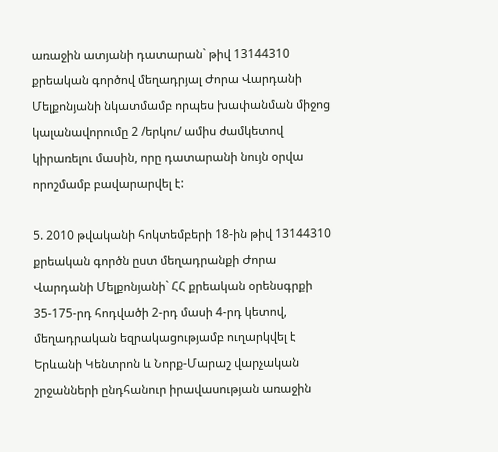առաջին ատյանի դատարան` թիվ 13144310 քրեական գործով մեղադրյալ Ժորա Վարդանի Մելքոնյանի նկատմամբ որպես խափանման միջոց կալանավորումը 2 /երկու/ ամիս ժամկետով կիրառելու մասին, որը դատարանի նույն օրվա որոշմամբ բավարարվել է:

5. 2010 թվականի հոկտեմբերի 18-ին թիվ 13144310 քրեական գործն ըստ մեղադրանքի Ժորա Վարդանի Մելքոնյանի` ՀՀ քրեական օրենսգրքի 35-175-րդ հոդվածի 2-րդ մասի 4-րդ կետով, մեղադրական եզրակացությամբ ուղարկվել է Երևանի Կենտրոն և Նորք-Մարաշ վարչական շրջանների ընդհանուր իրավասության առաջին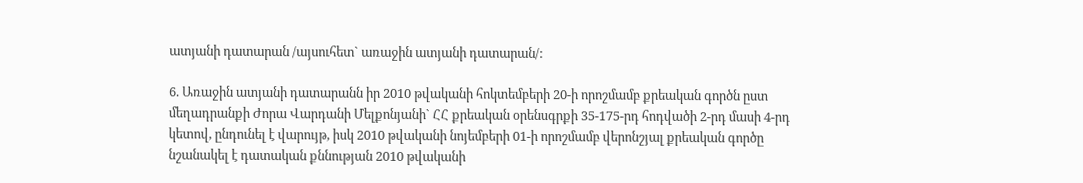ատյանի դատարան /այսուհետ` առաջին ատյանի դատարան/:

6. Առաջին ատյանի դատարանն իր 2010 թվականի հոկտեմբերի 20-ի որոշմամբ քրեական գործն ըստ մեղադրանքի Ժորա Վարդանի Մելքոնյանի` ՀՀ քրեական օրենսգրքի 35-175-րդ հոդվածի 2-րդ մասի 4-րդ կետով, ընդունել է վարույթ, իսկ 2010 թվականի նոյեմբերի 01-ի որոշմամբ վերոնշյալ քրեական գործը նշանակել է դատական քննության 2010 թվականի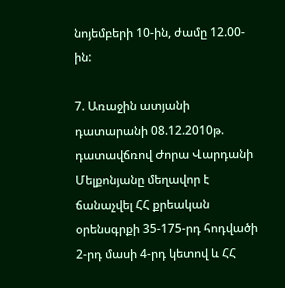նոյեմբերի 10-ին, ժամը 12.00-ին:

7. Առաջին ատյանի դատարանի 08.12.2010թ. դատավճռով Ժորա Վարդանի Մելքոնյանը մեղավոր է ճանաչվել ՀՀ քրեական օրենսգրքի 35-175-րդ հոդվածի 2-րդ մասի 4-րդ կետով և ՀՀ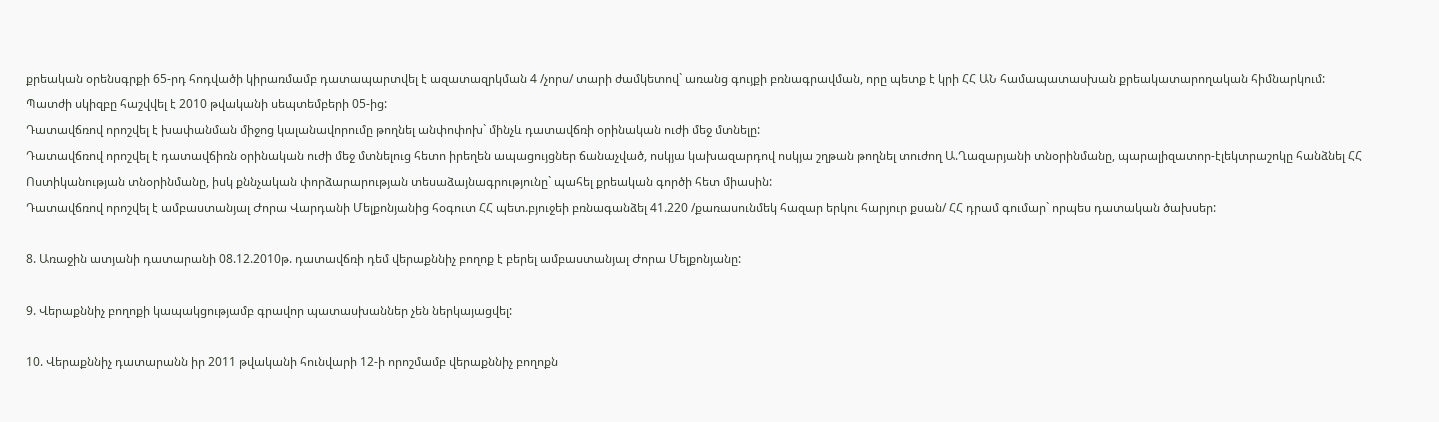քրեական օրենսգրքի 65-րդ հոդվածի կիրառմամբ դատապարտվել է ազատազրկման 4 /չորս/ տարի ժամկետով` առանց գույքի բռնագրավման, որը պետք է կրի ՀՀ ԱՆ համապատասխան քրեակատարողական հիմնարկում:
Պատժի սկիզբը հաշվվել է 2010 թվականի սեպտեմբերի 05-ից:
Դատավճռով որոշվել է խափանման միջոց կալանավորումը թողնել անփոփոխ` մինչև դատավճռի օրինական ուժի մեջ մտնելը:
Դատավճռով որոշվել է դատավճիռն օրինական ուժի մեջ մտնելուց հետո իրեղեն ապացույցներ ճանաչված, ոսկյա կախազարդով ոսկյա շղթան թողնել տուժող Ա.Ղազարյանի տնօրինմանը, պարալիզատոր-էլեկտրաշոկը հանձնել ՀՀ Ոստիկանության տնօրինմանը, իսկ քննչական փորձարարության տեսաձայնագրությունը` պահել քրեական գործի հետ միասին:
Դատավճռով որոշվել է ամբաստանյալ Ժորա Վարդանի Մելքոնյանից հօգուտ ՀՀ պետ.բյուջեի բռնագանձել 41.220 /քառասունմեկ հազար երկու հարյուր քսան/ ՀՀ դրամ գումար` որպես դատական ծախսեր:

8. Առաջին ատյանի դատարանի 08.12.2010թ. դատավճռի դեմ վերաքննիչ բողոք է բերել ամբաստանյալ Ժորա Մելքոնյանը:

9. Վերաքննիչ բողոքի կապակցությամբ գրավոր պատասխաններ չեն ներկայացվել:

10. Վերաքննիչ դատարանն իր 2011 թվականի հունվարի 12-ի որոշմամբ վերաքննիչ բողոքն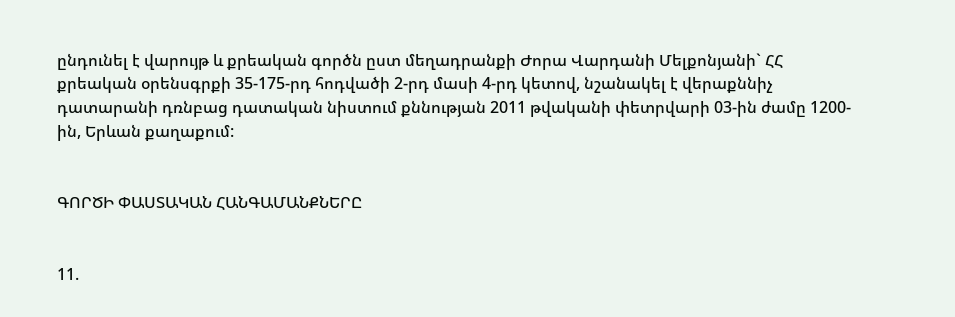ընդունել է վարույթ և քրեական գործն ըստ մեղադրանքի Ժորա Վարդանի Մելքոնյանի` ՀՀ քրեական օրենսգրքի 35-175-րդ հոդվածի 2-րդ մասի 4-րդ կետով, նշանակել է վերաքննիչ դատարանի դռնբաց դատական նիստում քննության 2011 թվականի փետրվարի 03-ին ժամը 1200-ին, Երևան քաղաքում:


ԳՈՐԾԻ ՓԱՍՏԱԿԱՆ ՀԱՆԳԱՄԱՆՔՆԵՐԸ


11.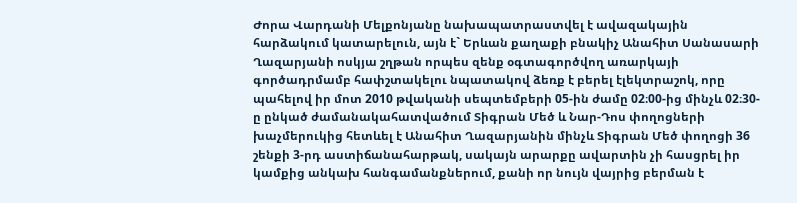Ժորա Վարդանի Մելքոնյանը նախապատրաստվել է ավազակային հարձակում կատարելուն, այն է` Երևան քաղաքի բնակիչ Անահիտ Սանասարի Ղազարյանի ոսկյա շղթան որպես զենք օգտագործվող առարկայի գործադրմամբ հափշտակելու նպատակով ձեռք է բերել էլեկտրաշոկ, որը պահելով իր մոտ 2010 թվականի սեպտեմբերի 05-ին ժամը 02։00-ից մինչև 02։30-ը ընկած ժամանակահատվածում Տիգրան Մեծ և Նար-Դոս փողոցների խաչմերուկից հետևել է Անահիտ Ղազարյանին մինչև Տիգրան Մեծ փողոցի 36 շենքի 3-րդ աստիճանահարթակ, սակայն արարքը ավարտին չի հասցրել իր կամքից անկախ հանգամանքներում, քանի որ նույն վայրից բերման է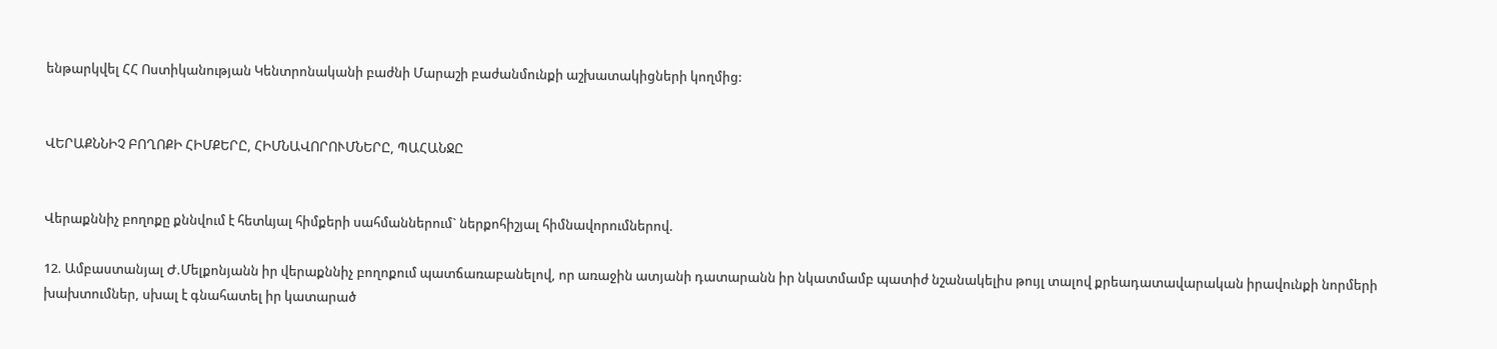ենթարկվել ՀՀ Ոստիկանության Կենտրոնականի բաժնի Մարաշի բաժանմունքի աշխատակիցների կողմից:


ՎԵՐԱՔՆՆԻՉ ԲՈՂՈՔԻ ՀԻՄՔԵՐԸ, ՀԻՄՆԱՎՈՐՈՒՄՆԵՐԸ, ՊԱՀԱՆՋԸ


Վերաքննիչ բողոքը քննվում է հետևյալ հիմքերի սահմաններում` ներքոհիշյալ հիմնավորումներով.

12. Ամբաստանյալ Ժ.Մելքոնյանն իր վերաքննիչ բողոքում պատճառաբանելով, որ առաջին ատյանի դատարանն իր նկատմամբ պատիժ նշանակելիս թույլ տալով քրեադատավարական իրավունքի նորմերի խախտումներ, սխալ է գնահատել իր կատարած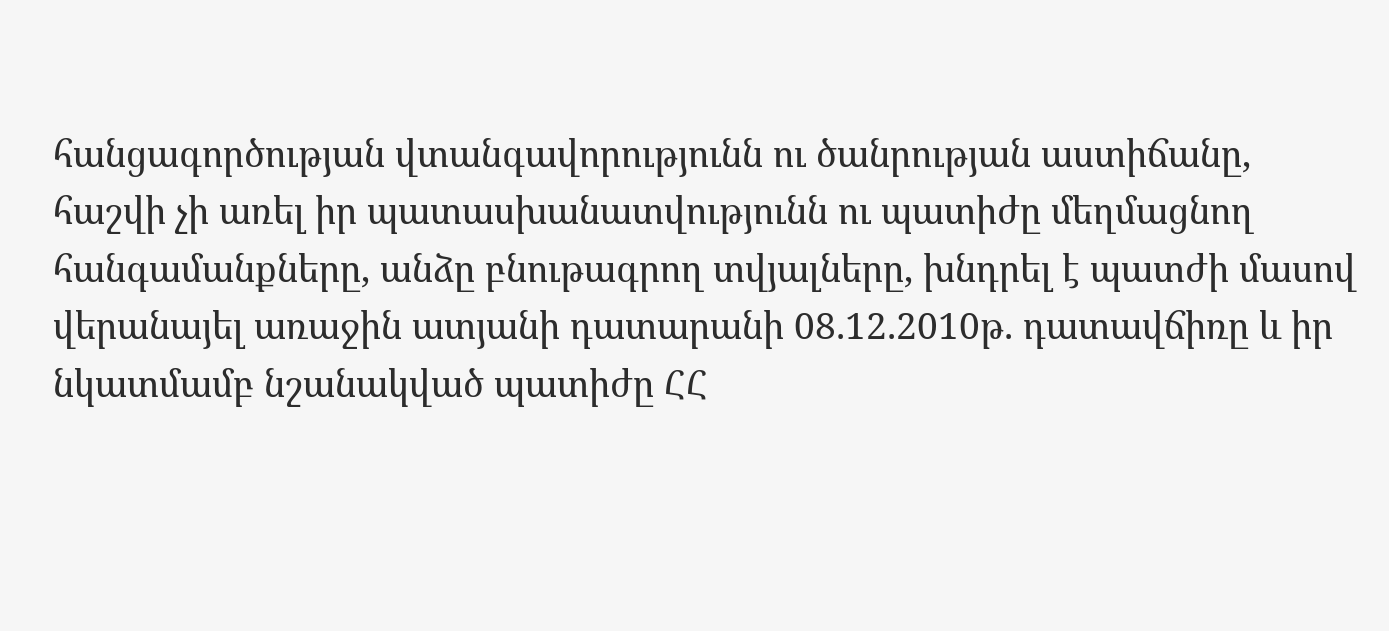հանցագործության վտանգավորությունն ու ծանրության աստիճանը, հաշվի չի առել իր պատասխանատվությունն ու պատիժը մեղմացնող հանգամանքները, անձը բնութագրող տվյալները, խնդրել է պատժի մասով վերանայել առաջին ատյանի դատարանի 08.12.2010թ. դատավճիռը և իր նկատմամբ նշանակված պատիժը ՀՀ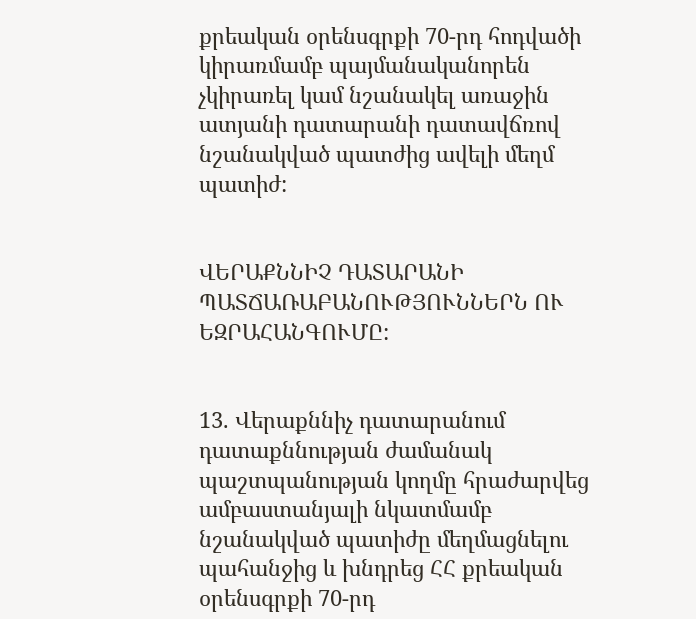քրեական օրենսգրքի 70-րդ հոդվածի կիրառմամբ պայմանականորեն չկիրառել կամ նշանակել առաջին ատյանի դատարանի դատավճռով նշանակված պատժից ավելի մեղմ պատիժ:


ՎԵՐԱՔՆՆԻՉ ԴԱՏԱՐԱՆԻ ՊԱՏՃԱՌԱԲԱՆՈՒԹՅՈՒՆՆԵՐՆ ՈՒ ԵԶՐԱՀԱՆԳՈՒՄԸ:


13. Վերաքննիչ դատարանում դատաքննության ժամանակ պաշտպանության կողմը հրաժարվեց ամբաստանյալի նկատմամբ նշանակված պատիժը մեղմացնելու պահանջից և խնդրեց ՀՀ քրեական օրենսգրքի 70-րդ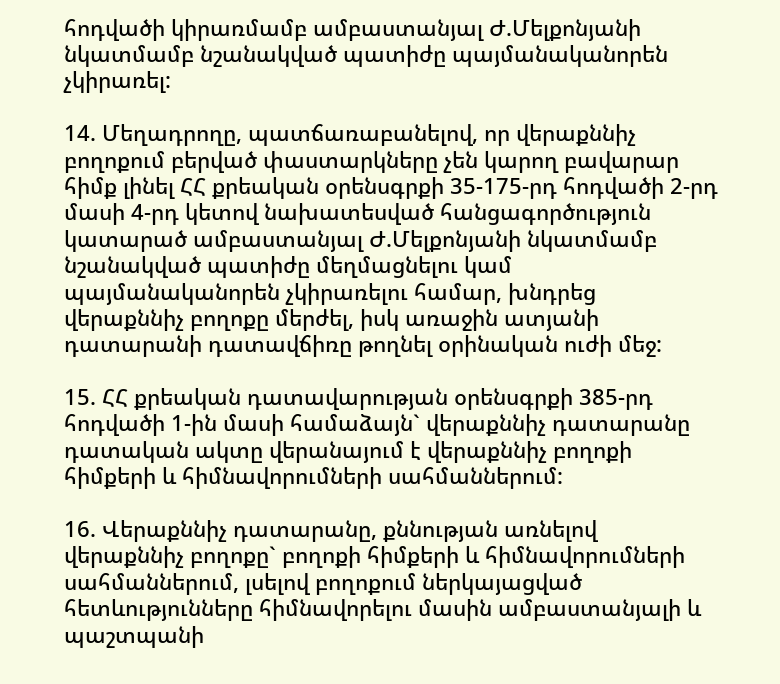հոդվածի կիրառմամբ ամբաստանյալ Ժ.Մելքոնյանի նկատմամբ նշանակված պատիժը պայմանականորեն չկիրառել:

14. Մեղադրողը, պատճառաբանելով, որ վերաքննիչ բողոքում բերված փաստարկները չեն կարող բավարար հիմք լինել ՀՀ քրեական օրենսգրքի 35-175-րդ հոդվածի 2-րդ մասի 4-րդ կետով նախատեսված հանցագործություն կատարած ամբաստանյալ Ժ.Մելքոնյանի նկատմամբ նշանակված պատիժը մեղմացնելու կամ պայմանականորեն չկիրառելու համար, խնդրեց վերաքննիչ բողոքը մերժել, իսկ առաջին ատյանի դատարանի դատավճիռը թողնել օրինական ուժի մեջ:

15. ՀՀ քրեական դատավարության օրենսգրքի 385-րդ հոդվածի 1-ին մասի համաձայն` վերաքննիչ դատարանը դատական ակտը վերանայում է վերաքննիչ բողոքի հիմքերի և հիմնավորումների սահմաններում:

16. Վերաքննիչ դատարանը, քննության առնելով վերաքննիչ բողոքը` բողոքի հիմքերի և հիմնավորումների սահմաններում, լսելով բողոքում ներկայացված հետևությունները հիմնավորելու մասին ամբաստանյալի և պաշտպանի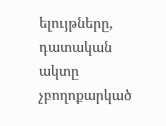ելույթները, դատական ակտը չբողոքարկած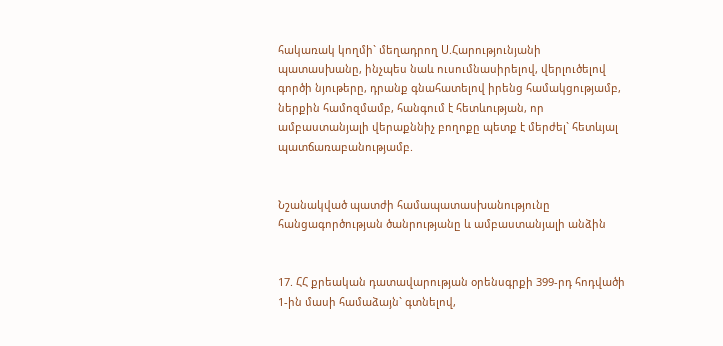հակառակ կողմի` մեղադրող Ս.Հարությունյանի պատասխանը, ինչպես նաև ուսումնասիրելով, վերլուծելով գործի նյութերը, դրանք գնահատելով իրենց համակցությամբ, ներքին համոզմամբ, հանգում է հետևության, որ ամբաստանյալի վերաքննիչ բողոքը պետք է մերժել` հետևյալ պատճառաբանությամբ.


Նշանակված պատժի համապատասխանությունը
հանցագործության ծանրությանը և ամբաստանյալի անձին


17. ՀՀ քրեական դատավարության օրենսգրքի 399-րդ հոդվածի 1-ին մասի համաձայն` գտնելով,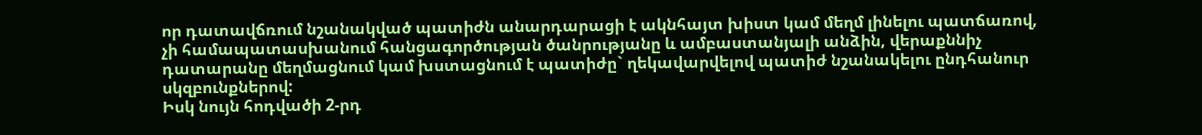որ դատավճռում նշանակված պատիժն անարդարացի է ակնհայտ խիստ կամ մեղմ լինելու պատճառով, չի համապատասխանում հանցագործության ծանրությանը և ամբաստանյալի անձին, վերաքննիչ դատարանը մեղմացնում կամ խստացնում է պատիժը` ղեկավարվելով պատիժ նշանակելու ընդհանուր սկզբունքներով:
Իսկ նույն հոդվածի 2-րդ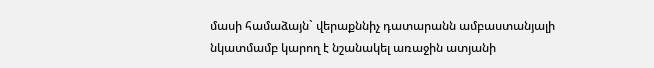մասի համաձայն` վերաքննիչ դատարանն ամբաստանյալի նկատմամբ կարող է նշանակել առաջին ատյանի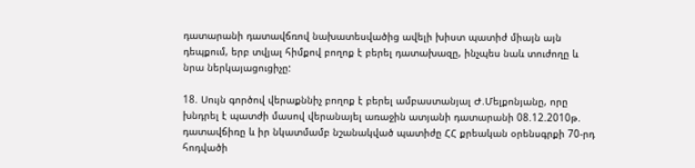դատարանի դատավճռով նախատեսվածից ավելի խիստ պատիժ միայն այն դեպքում, երբ տվյալ հիմքով բողոք է բերել դատախազը, ինչպես նաև տուժողը և նրա ներկայացուցիչը:

18. Սույն գործով վերաքննիչ բողոք է բերել ամբաստանյալ Ժ.Մելքոնյանը, որը խնդրել է պատժի մասով վերանայել առաջին ատյանի դատարանի 08.12.2010թ. դատավճիռը և իր նկատմամբ նշանակված պատիժը ՀՀ քրեական օրենսգրքի 70-րդ հոդվածի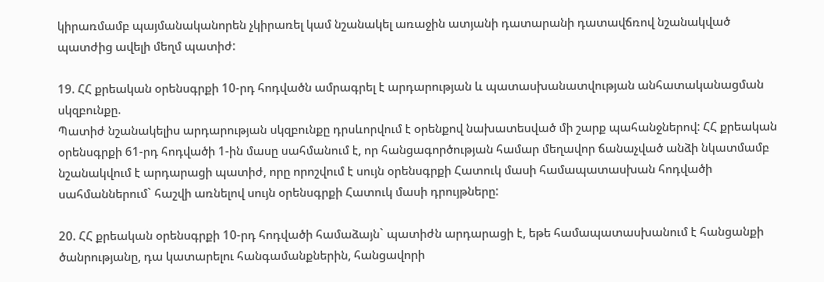կիրառմամբ պայմանականորեն չկիրառել կամ նշանակել առաջին ատյանի դատարանի դատավճռով նշանակված պատժից ավելի մեղմ պատիժ:

19. ՀՀ քրեական օրենսգրքի 10-րդ հոդվածն ամրագրել է արդարության և պատասխանատվության անհատականացման սկզբունքը.
Պատիժ նշանակելիս արդարության սկզբունքը դրսևորվում է օրենքով նախատեսված մի շարք պահանջներով: ՀՀ քրեական օրենսգրքի 61-րդ հոդվածի 1-ին մասը սահմանում է, որ հանցագործության համար մեղավոր ճանաչված անձի նկատմամբ նշանակվում է արդարացի պատիժ, որը որոշվում է սույն օրենսգրքի Հատուկ մասի համապատասխան հոդվածի սահմաններում` հաշվի առնելով սույն օրենսգրքի Հատուկ մասի դրույթները:

20. ՀՀ քրեական օրենսգրքի 10-րդ հոդվածի համաձայն` պատիժն արդարացի է, եթե համապատասխանում է հանցանքի ծանրությանը, դա կատարելու հանգամանքներին, հանցավորի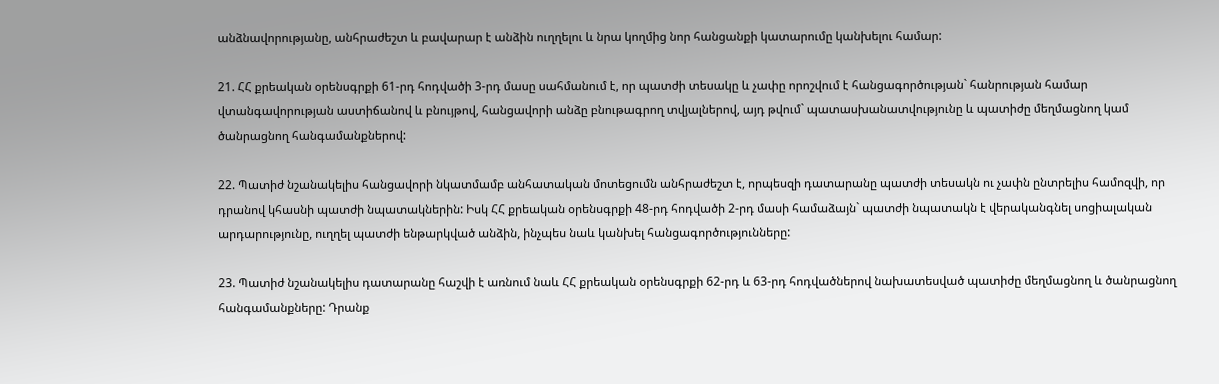անձնավորությանը, անհրաժեշտ և բավարար է անձին ուղղելու և նրա կողմից նոր հանցանքի կատարումը կանխելու համար:

21. ՀՀ քրեական օրենսգրքի 61-րդ հոդվածի 3-րդ մասը սահմանում է, որ պատժի տեսակը և չափը որոշվում է հանցագործության` հանրության համար վտանգավորության աստիճանով և բնույթով, հանցավորի անձը բնութագրող տվյալներով, այդ թվում` պատասխանատվությունը և պատիժը մեղմացնող կամ ծանրացնող հանգամանքներով:

22. Պատիժ նշանակելիս հանցավորի նկատմամբ անհատական մոտեցումն անհրաժեշտ է, որպեսզի դատարանը պատժի տեսակն ու չափն ընտրելիս համոզվի, որ դրանով կհասնի պատժի նպատակներին: Իսկ ՀՀ քրեական օրենսգրքի 48-րդ հոդվածի 2-րդ մասի համաձայն` պատժի նպատակն է վերականգնել սոցիալական արդարությունը, ուղղել պատժի ենթարկված անձին, ինչպես նաև կանխել հանցագործությունները:

23. Պատիժ նշանակելիս դատարանը հաշվի է առնում նաև ՀՀ քրեական օրենսգրքի 62-րդ և 63-րդ հոդվածներով նախատեսված պատիժը մեղմացնող և ծանրացնող հանգամանքները: Դրանք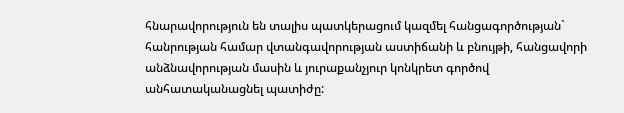հնարավորություն են տալիս պատկերացում կազմել հանցագործության` հանրության համար վտանգավորության աստիճանի և բնույթի, հանցավորի անձնավորության մասին և յուրաքանչյուր կոնկրետ գործով անհատականացնել պատիժը: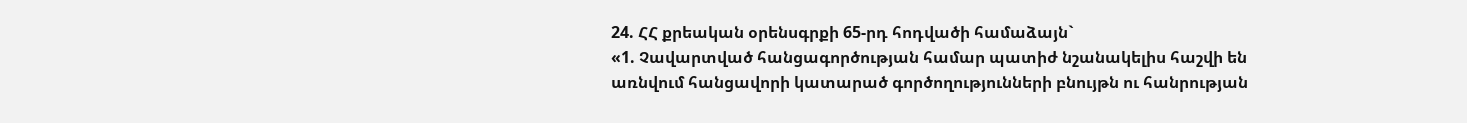24. ՀՀ քրեական օրենսգրքի 65-րդ հոդվածի համաձայն`
«1. Չավարտված հանցագործության համար պատիժ նշանակելիս հաշվի են առնվում հանցավորի կատարած գործողությունների բնույթն ու հանրության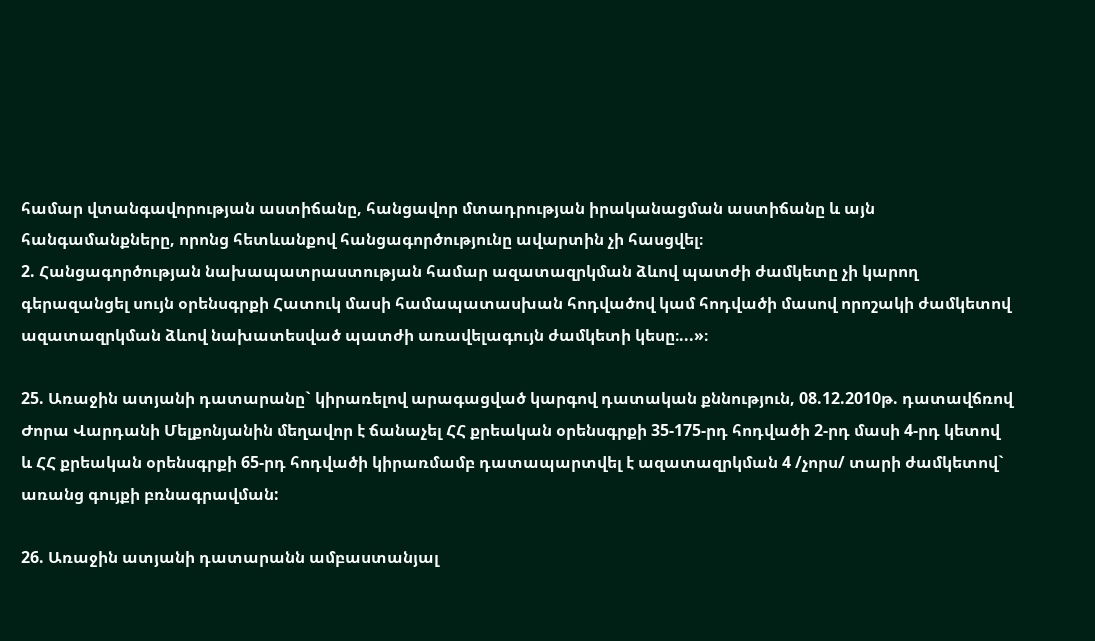համար վտանգավորության աստիճանը, հանցավոր մտադրության իրականացման աստիճանը և այն հանգամանքները, որոնց հետևանքով հանցագործությունը ավարտին չի հասցվել։
2. Հանցագործության նախապատրաստության համար ազատազրկման ձևով պատժի ժամկետը չի կարող գերազանցել սույն օրենսգրքի Հատուկ մասի համապատասխան հոդվածով կամ հոդվածի մասով որոշակի ժամկետով ազատազրկման ձևով նախատեսված պատժի առավելագույն ժամկետի կեսը։...»։

25. Առաջին ատյանի դատարանը` կիրառելով արագացված կարգով դատական քննություն, 08.12.2010թ. դատավճռով Ժորա Վարդանի Մելքոնյանին մեղավոր է ճանաչել ՀՀ քրեական օրենսգրքի 35-175-րդ հոդվածի 2-րդ մասի 4-րդ կետով և ՀՀ քրեական օրենսգրքի 65-րդ հոդվածի կիրառմամբ դատապարտվել է ազատազրկման 4 /չորս/ տարի ժամկետով` առանց գույքի բռնագրավման:

26. Առաջին ատյանի դատարանն ամբաստանյալ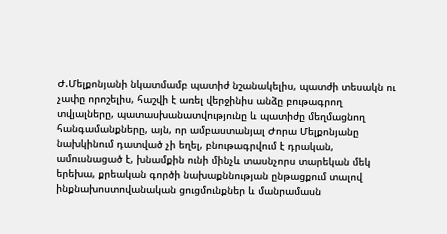Ժ.Մելքոնյանի նկատմամբ պատիժ նշանակելիս, պատժի տեսակն ու չափը որոշելիս, հաշվի է առել վերջինիս անձը բութագրող տվյալները, պատասխանատվությունը և պատիժը մեղմացնող հանգամանքները, այն, որ ամբաստանյալ Ժորա Մելքոնյանը նախկինում դատված չի եղել, բնութագրվում է դրական, ամուսնացած է, խնամքին ունի մինչև տասնչորս տարեկան մեկ երեխա, քրեական գործի նախաքննության ընթացքում տալով ինքնախոստովանական ցուցմունքներ և մանրամասն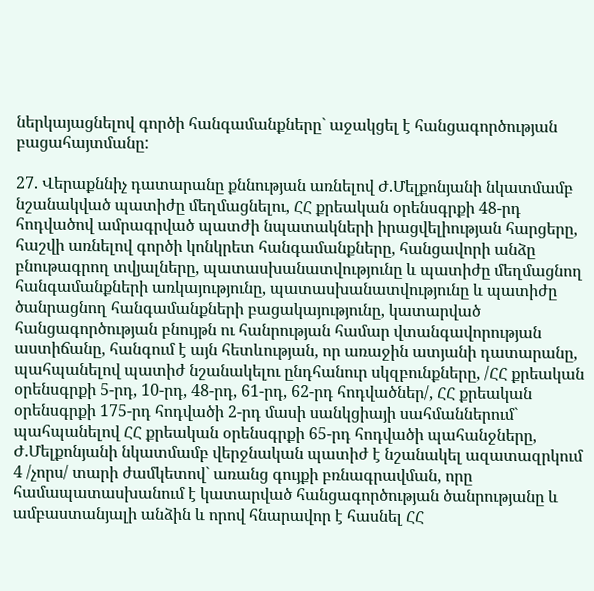ներկայացնելով գործի հանգամանքները` աջակցել է հանցագործության բացահայտմանը:

27. Վերաքննիչ դատարանը քննության առնելով Ժ.Մելքոնյանի նկատմամբ նշանակված պատիժը մեղմացնելու, ՀՀ քրեական օրենսգրքի 48-րդ հոդվածով ամրագրված պատժի նպատակների իրացվելիության հարցերը, հաշվի առնելով գործի կոնկրետ հանգամանքները, հանցավորի անձը բնութագրող տվյալները, պատասխանատվությունը և պատիժը մեղմացնող հանգամանքների առկայությունը, պատասխանատվությունը և պատիժը ծանրացնող հանգամանքների բացակայությունը, կատարված հանցագործության բնույթն ու հանրության համար վտանգավորության աստիճանը, հանգում է այն հետևության, որ առաջին ատյանի դատարանը, պահպանելով պատիժ նշանակելու ընդհանուր սկզբունքները, /ՀՀ քրեական օրենսգրքի 5-րդ, 10-րդ, 48-րդ, 61-րդ, 62-րդ հոդվածներ/, ՀՀ քրեական օրենսգրքի 175-րդ հոդվածի 2-րդ մասի սանկցիայի սահմաններում` պահպանելով ՀՀ քրեական օրենսգրքի 65-րդ հոդվածի պահանջները, Ժ.Մելքոնյանի նկատմամբ վերջնական պատիժ է նշանակել ազատազրկում 4 /չորս/ տարի ժամկետով` առանց գույքի բռնագրավման, որը համապատասխանում է կատարված հանցագործության ծանրությանը և ամբաստանյալի անձին և որով հնարավոր է հասնել ՀՀ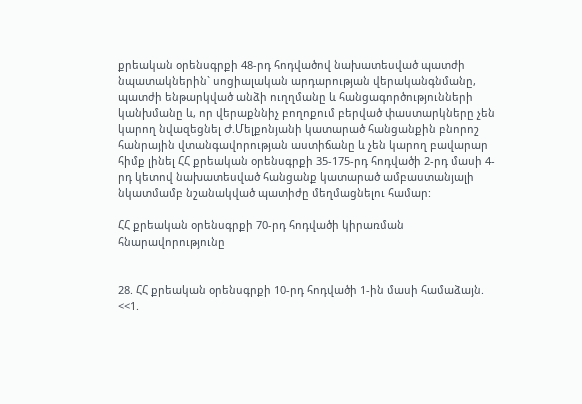քրեական օրենսգրքի 48-րդ հոդվածով նախատեսված պատժի նպատակներին` սոցիալական արդարության վերականգնմանը, պատժի ենթարկված անձի ուղղմանը և հանցագործությունների կանխմանը և, որ վերաքննիչ բողոքում բերված փաստարկները չեն կարող նվազեցնել Ժ.Մելքոնյանի կատարած հանցանքին բնորոշ հանրային վտանգավորության աստիճանը և չեն կարող բավարար հիմք լինել ՀՀ քրեական օրենսգրքի 35-175-րդ հոդվածի 2-րդ մասի 4-րդ կետով նախատեսված հանցանք կատարած ամբաստանյալի նկատմամբ նշանակված պատիժը մեղմացնելու համար:

ՀՀ քրեական օրենսգրքի 70-րդ հոդվածի կիրառման հնարավորությունը


28. ՀՀ քրեական օրենսգրքի 10-րդ հոդվածի 1-ին մասի համաձայն. <<1.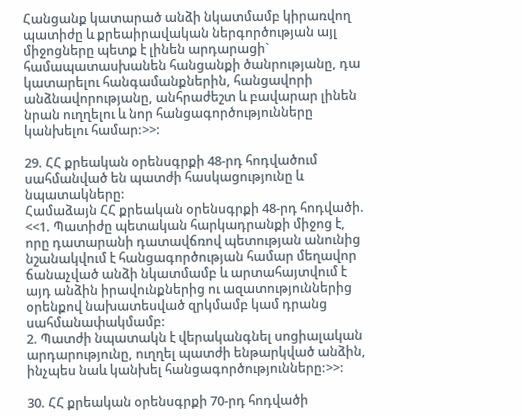Հանցանք կատարած անձի նկատմամբ կիրառվող պատիժը և քրեաիրավական ներգործության այլ միջոցները պետք է լինեն արդարացի` համապատասխանեն հանցանքի ծանրությանը, դա կատարելու հանգամանքներին, հանցավորի անձնավորությանը, անհրաժեշտ և բավարար լինեն նրան ուղղելու և նոր հանցագործությունները կանխելու համար:>>:

29. ՀՀ քրեական օրենսգրքի 48-րդ հոդվածում սահմանված են պատժի հասկացությունը և նպատակները:
Համաձայն ՀՀ քրեական օրենսգրքի 48-րդ հոդվածի. <<1. Պատիժը պետական հարկադրանքի միջոց է, որը դատարանի դատավճռով պետության անունից նշանակվում է հանցագործության համար մեղավոր ճանաչված անձի նկատմամբ և արտահայտվում է այդ անձին իրավունքներից ու ազատություններից օրենքով նախատեսված զրկմամբ կամ դրանց սահմանափակմամբ:
2. Պատժի նպատակն է վերականգնել սոցիալական արդարությունը, ուղղել պատժի ենթարկված անձին, ինչպես նաև կանխել հանցագործությունները:>>:

30. ՀՀ քրեական օրենսգրքի 70-րդ հոդվածի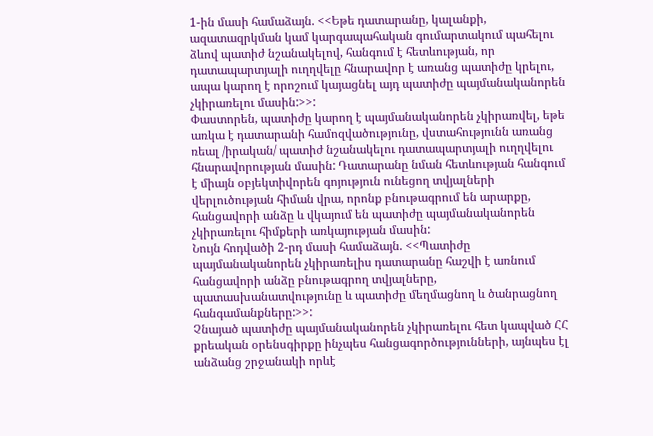1-ին մասի համաձայն. <<Եթե դատարանը, կալանքի, ազատազրկման կամ կարգապահական գումարտակում պահելու ձևով պատիժ նշանակելով, հանգում է հետևության, որ դատապարտյալի ուղղվելը հնարավոր է առանց պատիժը կրելու, ապա կարող է որոշում կայացնել այդ պատիժը պայմանականորեն չկիրառելու մասին:>>:
Փաստորեն, պատիժը կարող է պայմանականորեն չկիրառվել, եթե առկա է դատարանի համոզվածությունը, վստահությունն առանց ռեալ /իրական/ պատիժ նշանակելու դատապարտյալի ուղղվելու հնարավորության մասին: Դատարանը նման հետևության հանգում է միայն օբյեկտիվորեն գոյություն ունեցող տվյալների վերլուծության հիման վրա, որոնք բնութագրում են արարքը, հանցավորի անձը և վկայում են պատիժը պայմանականորեն չկիրառելու հիմքերի առկայության մասին:
Նույն հոդվածի 2-րդ մասի համաձայն. <<Պատիժը պայմանականորեն չկիրառելիս դատարանը հաշվի է առնում հանցավորի անձը բնութագրող տվյալները, պատասխանատվությունը և պատիժը մեղմացնող և ծանրացնող հանգամանքները:>>:
Չնայած պատիժը պայմանականորեն չկիրառելու հետ կապված ՀՀ քրեական օրենսգիրքը ինչպես հանցագործությունների, այնպես էլ անձանց շրջանակի որևէ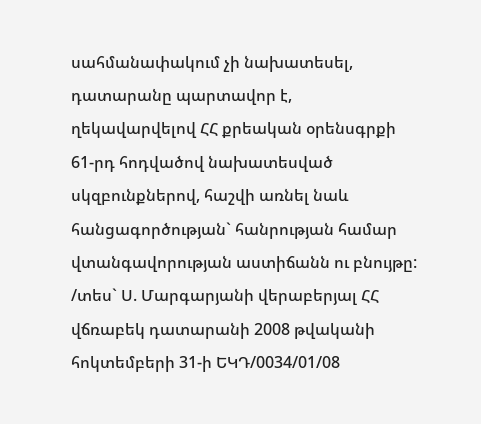սահմանափակում չի նախատեսել, դատարանը պարտավոր է, ղեկավարվելով ՀՀ քրեական օրենսգրքի 61-րդ հոդվածով նախատեսված սկզբունքներով, հաշվի առնել նաև հանցագործության` հանրության համար վտանգավորության աստիճանն ու բնույթը: /տես` Ս. Մարգարյանի վերաբերյալ ՀՀ վճռաբեկ դատարանի 2008 թվականի հոկտեմբերի 31-ի ԵԿԴ/0034/01/08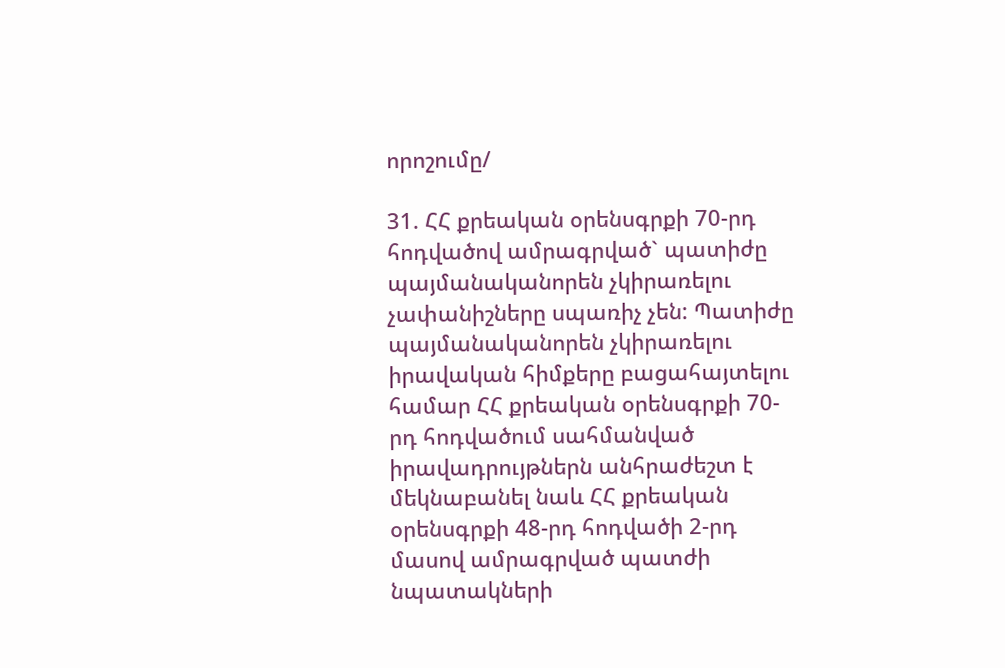որոշումը/

31. ՀՀ քրեական օրենսգրքի 70-րդ հոդվածով ամրագրված` պատիժը պայմանականորեն չկիրառելու չափանիշները սպառիչ չեն: Պատիժը պայմանականորեն չկիրառելու իրավական հիմքերը բացահայտելու համար ՀՀ քրեական օրենսգրքի 70-րդ հոդվածում սահմանված իրավադրույթներն անհրաժեշտ է մեկնաբանել նաև ՀՀ քրեական օրենսգրքի 48-րդ հոդվածի 2-րդ մասով ամրագրված պատժի նպատակների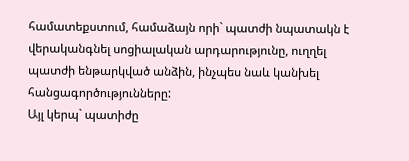համատեքստում, համաձայն որի` պատժի նպատակն է վերականգնել սոցիալական արդարությունը, ուղղել պատժի ենթարկված անձին, ինչպես նաև կանխել հանցագործությունները:
Այլ կերպ` պատիժը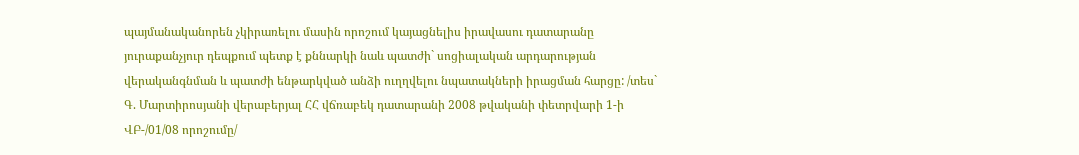պայմանականորեն չկիրառելու մասին որոշում կայացնելիս իրավասու դատարանը յուրաքանչյուր դեպքում պետք է քննարկի նաև պատժի` սոցիալական արդարության վերականգնման և պատժի ենթարկված անձի ուղղվելու նպատակների իրացման հարցը: /տես` Գ. Մարտիրոսյանի վերաբերյալ ՀՀ վճռաբեկ դատարանի 2008 թվականի փետրվարի 1-ի ՎԲ-/01/08 որոշումը/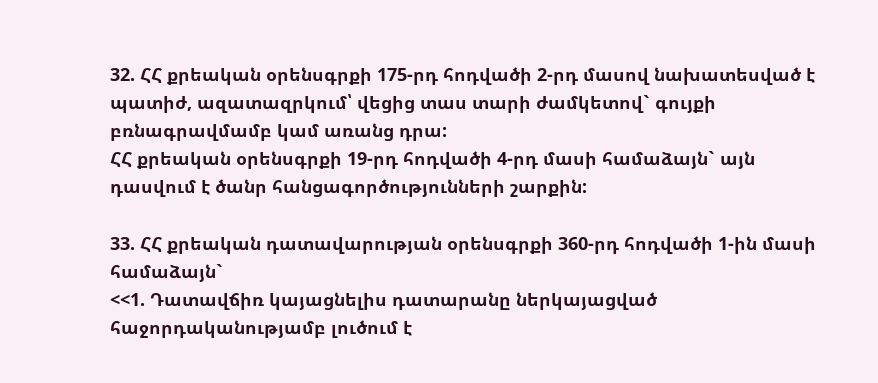32. ՀՀ քրեական օրենսգրքի 175-րդ հոդվածի 2-րդ մասով նախատեսված է պատիժ, ազատազրկում՝ վեցից տաս տարի ժամկետով` գույքի բռնագրավմամբ կամ առանց դրա:
ՀՀ քրեական օրենսգրքի 19-րդ հոդվածի 4-րդ մասի համաձայն` այն դասվում է ծանր հանցագործությունների շարքին:

33. ՀՀ քրեական դատավարության օրենսգրքի 360-րդ հոդվածի 1-ին մասի համաձայն`
<<1. Դատավճիռ կայացնելիս դատարանը ներկայացված հաջորդականությամբ լուծում է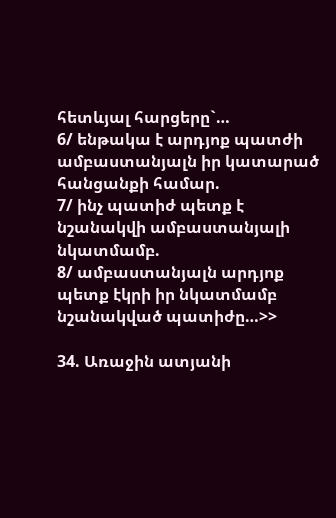հետևյալ հարցերը`…
6/ ենթակա է արդյոք պատժի ամբաստանյալն իր կատարած հանցանքի համար.
7/ ինչ պատիժ պետք է նշանակվի ամբաստանյալի նկատմամբ.
8/ ամբաստանյալն արդյոք պետք էկրի իր նկատմամբ նշանակված պատիժը…>>

34. Առաջին ատյանի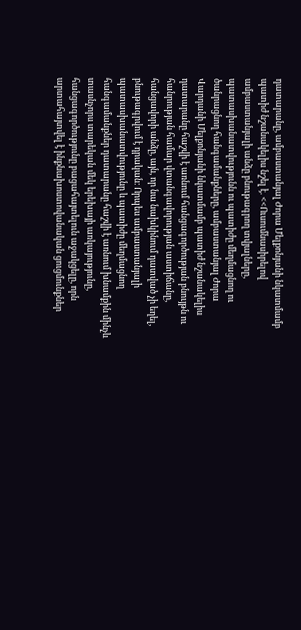դատարանը, ամբաստանյալ Ժորա Մելքոնյանի նկատմամբ պատիժ նշանակելիս նշել է. <<Ուսումնասիրելով ամբաստանյալի անձը բնութագրող տվյալները, պատասխանատվությունն ու պատիժը մեղմացնող ու ծանրացնող հանգամանքները, ամբաստանյալ Ժորա Վարդանի Մելքոնյանի նկատմամբ պատիժ նշանակելիս դատարանը հաշվի է առնում հանցագործության բնույթն ու հանրության համար վտանգավորության աստիճանը, հանցավորի անձը, այն, որ նա նախկինում դատված չի եղել, բնութագրվում է դրական։ Որպես ամբաստանյալի պատասխանատվությունը և պատիժը մեղմացնող հանգամանքներ դատարանը հաշվի է առնում խնամքին մինչև տասնչորս տարեկան մեկ երեխայի առկայությունը, հանցագործությունը բացահայտելուն աջակցելը, որն արտահայտվել է ինքնախոստովանական ցուցմունքներ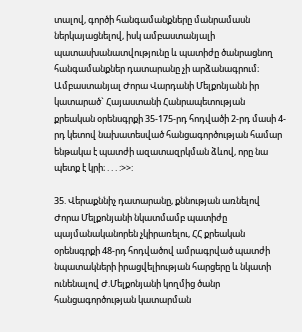տալով, գործի հանգամանքները մանրամասն ներկայացնելով, իսկ ամբաստանյալի պատասխանատվությունը և պատիժը ծանրացնող հանգամանքներ դատարանը չի արձանագրում։
Ամբաստանյալ Ժորա Վարդանի Մելքոնյանն իր կատարած` Հայաստանի Հանրապետության քրեական օրենսգրքի 35-175-րդ հոդվածի 2-րդ մասի 4-րդ կետով նախատեսված հանցագործության համար ենթակա է պատժի ազատազրկման ձևով, որը նա պետք է կրի։ . . . :>>:

35. Վերաքննիչ դատարանը, քննության առնելով Ժորա Մելքոնյանի նկատմամբ պատիժը պայմանականորեն չկիրառելու, ՀՀ քրեական օրենսգրքի 48-րդ հոդվածով ամրագրված պատժի նպատակների իրացվելիության հարցերը և նկատի ունենալով Ժ.Մելքոնյանի կողմից ծանր հանցագործության կատարման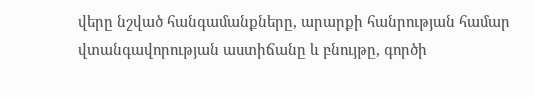վերը նշված հանգամանքները, արարքի հանրության համար վտանգավորության աստիճանը և բնույթը, գործի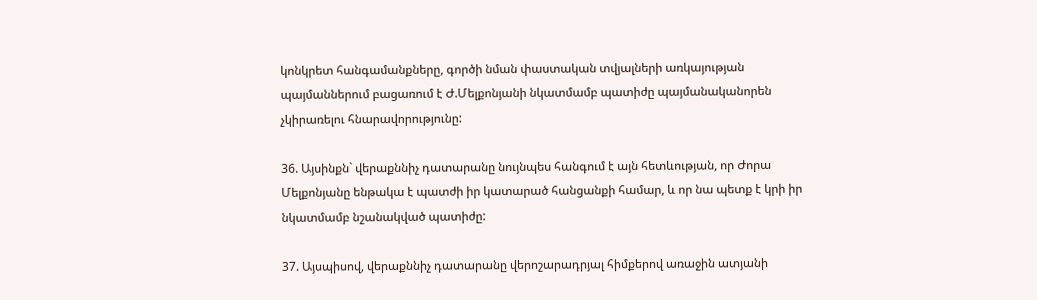կոնկրետ հանգամանքները, գործի նման փաստական տվյալների առկայության պայմաններում բացառում է Ժ.Մելքոնյանի նկատմամբ պատիժը պայմանականորեն չկիրառելու հնարավորությունը:

36. Այսինքն` վերաքննիչ դատարանը նույնպես հանգում է այն հետևության, որ Ժորա Մելքոնյանը ենթակա է պատժի իր կատարած հանցանքի համար, և որ նա պետք է կրի իր նկատմամբ նշանակված պատիժը:

37. Այսպիսով, վերաքննիչ դատարանը վերոշարադրյալ հիմքերով առաջին ատյանի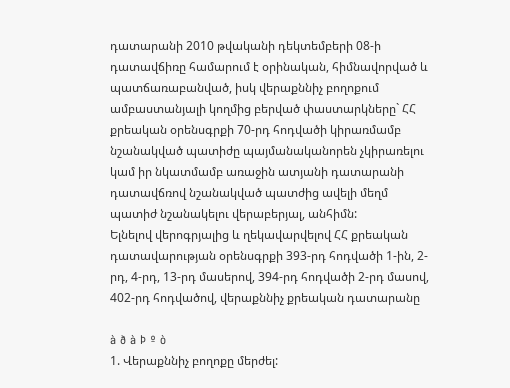դատարանի 2010 թվականի դեկտեմբերի 08-ի դատավճիռը համարում է օրինական, հիմնավորված և պատճառաբանված, իսկ վերաքննիչ բողոքում ամբաստանյալի կողմից բերված փաստարկները` ՀՀ քրեական օրենսգրքի 70-րդ հոդվածի կիրառմամբ նշանակված պատիժը պայմանականորեն չկիրառելու կամ իր նկատմամբ առաջին ատյանի դատարանի դատավճռով նշանակված պատժից ավելի մեղմ պատիժ նշանակելու վերաբերյալ, անհիմն:
Ելնելով վերոգրյալից և ղեկավարվելով ՀՀ քրեական դատավարության օրենսգրքի 393-րդ հոդվածի 1-ին, 2-րդ, 4-րդ, 13-րդ մասերով, 394-րդ հոդվածի 2-րդ մասով, 402-րդ հոդվածով, վերաքննիչ քրեական դատարանը

à ð à Þ º ò
1. Վերաքննիչ բողոքը մերժել: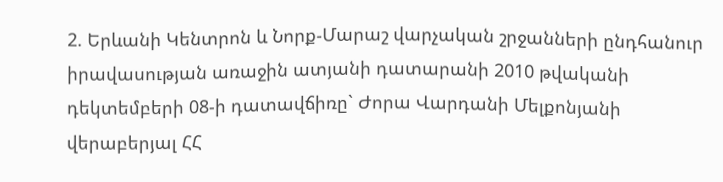2. Երևանի Կենտրոն և Նորք-Մարաշ վարչական շրջանների ընդհանուր իրավասության առաջին ատյանի դատարանի 2010 թվականի դեկտեմբերի 08-ի դատավճիռը` Ժորա Վարդանի Մելքոնյանի վերաբերյալ ՀՀ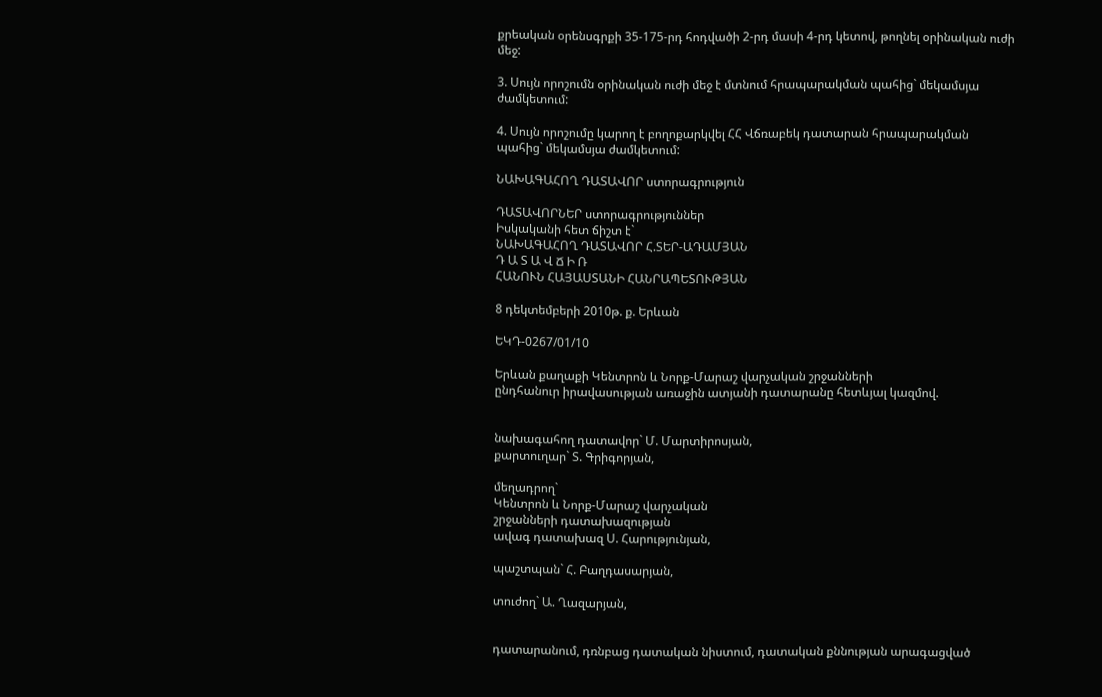քրեական օրենսգրքի 35-175-րդ հոդվածի 2-րդ մասի 4-րդ կետով, թողնել օրինական ուժի մեջ:

3. Սույն որոշումն օրինական ուժի մեջ է մտնում հրապարակման պահից` մեկամսյա ժամկետում:

4. Սույն որոշումը կարող է բողոքարկվել ՀՀ Վճռաբեկ դատարան հրապարակման պահից` մեկամսյա ժամկետում:

ՆԱԽԱԳԱՀՈՂ ԴԱՏԱՎՈՐ ստորագրություն

ԴԱՏԱՎՈՐՆԵՐ ստորագրություններ
Իսկականի հետ ճիշտ է`
ՆԱԽԱԳԱՀՈՂ ԴԱՏԱՎՈՐ Հ.ՏԵՐ-ԱԴԱՄՅԱՆ
Դ Ա Տ Ա Վ Ճ Ի Ռ
ՀԱՆՈՒՆ ՀԱՅԱՍՏԱՆԻ ՀԱՆՐԱՊԵՏՈՒԹՅԱՆ

8 դեկտեմբերի 2010թ. ք. Երևան

ԵԿԴ-0267/01/10

Երևան քաղաքի Կենտրոն և Նորք-Մարաշ վարչական շրջանների
ընդհանուր իրավասության առաջին ատյանի դատարանը հետևյալ կազմով.


նախագահող դատավոր` Մ. Մարտիրոսյան,
քարտուղար` Տ. Գրիգորյան,

մեղադրող`
Կենտրոն և Նորք-Մարաշ վարչական
շրջանների դատախազության
ավագ դատախազ Ս. Հարությունյան,

պաշտպան` Հ. Բաղդասարյան,

տուժող` Ա. Ղազարյան,


դատարանում, դռնբաց դատական նիստում, դատական քննության արագացված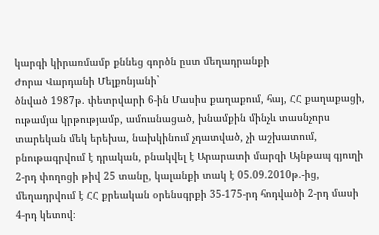կարգի կիրառմամբ քննեց գործն ըստ մեղադրանքի
Ժորա Վարդանի Մելքոնյանի`
ծնված 1987թ. փետրվարի 6-ին Մասիս քաղաքում, հայ, ՀՀ քաղաքացի, ութամյա կրթությամբ, ամուսնացած, խնամքին մինչև տասնչորս տարեկան մեկ երեխա, նախկինում չդատված, չի աշխատում, բնութագրվում է դրական, բնակվել է Արարատի մարզի Այնթապ գյուղի 2-րդ փողոցի թիվ 25 տանը, կալանքի տակ է 05.09.2010թ.-ից, մեղադրվում է ՀՀ քրեական օրենսգրքի 35-175-րդ հոդվածի 2-րդ մասի 4-րդ կետով։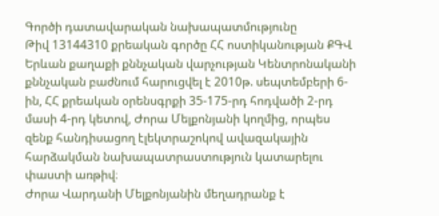Գործի դատավարական նախապատմությունը
Թիվ 13144310 քրեական գործը ՀՀ ոստիկանության ՔԳՎ Երևան քաղաքի քննչական վարչության Կենտրոնականի քննչական բաժնում հարուցվել է 2010թ. սեպտեմբերի 6-ին, ՀՀ քրեական օրենսգրքի 35-175-րդ հոդվածի 2-րդ մասի 4-րդ կետով, Ժորա Մելքոնյանի կողմից, որպես զենք հանդիսացող էլեկտրաշոկով ավազակային հարձակման նախապատրաստություն կատարելու փաստի առթիվ։
Ժորա Վարդանի Մելքոնյանին մեղադրանք է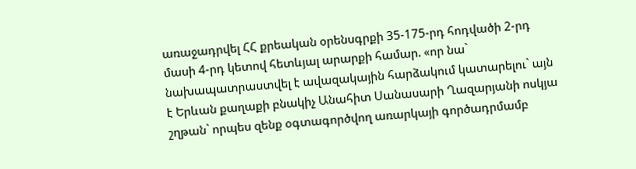առաջադրվել ՀՀ քրեական օրենսգրքի 35-175-րդ հոդվածի 2-րդ մասի 4-րդ կետով հետևյալ արարքի համար. «որ նա` նախապատրաստվել է ավազակային հարձակում կատարելու` այն է Երևան քաղաքի բնակիչ Անահիտ Սանասարի Ղազարյանի ոսկյա շղթան` որպես զենք օգտագործվող առարկայի գործադրմամբ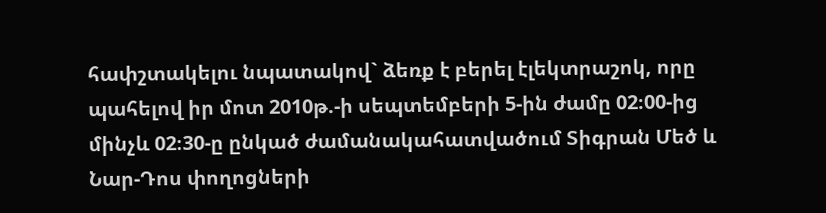հափշտակելու նպատակով` ձեռք է բերել էլեկտրաշոկ, որը պահելով իր մոտ 2010թ.-ի սեպտեմբերի 5-ին ժամը 02։00-ից մինչև 02։30-ը ընկած ժամանակահատվածում Տիգրան Մեծ և Նար-Դոս փողոցների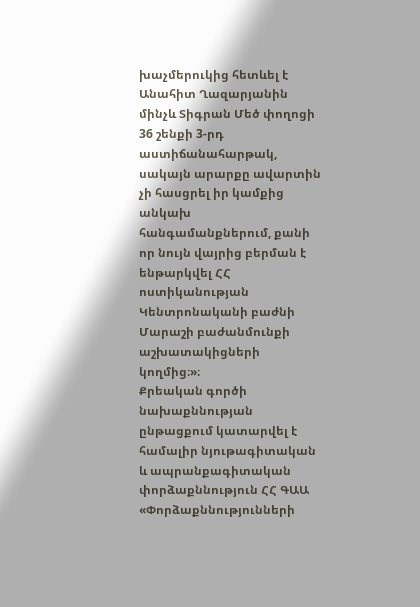խաչմերուկից հետևել է Անահիտ Ղազարյանին մինչև Տիգրան Մեծ փողոցի 36 շենքի 3-րդ աստիճանահարթակ, սակայն արարքը ավարտին չի հասցրել իր կամքից անկախ հանգամանքներում, քանի որ նույն վայրից բերման է ենթարկվել ՀՀ ոստիկանության Կենտրոնականի բաժնի Մարաշի բաժանմունքի աշխատակիցների կողմից։»։
Քրեական գործի նախաքննության ընթացքում կատարվել է համալիր նյութագիտական և ապրանքագիտական փորձաքննություն ՀՀ ԳԱԱ «Փորձաքննությունների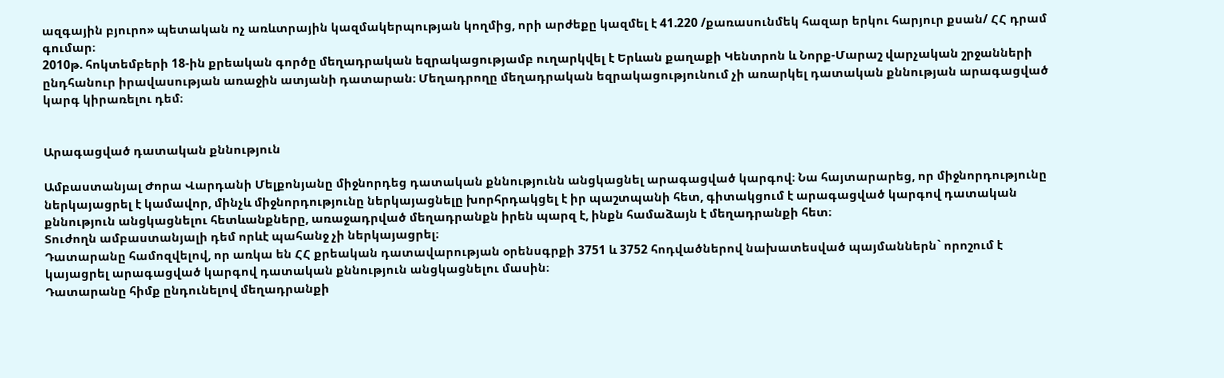ազգային բյուրո» պետական ոչ առևտրային կազմակերպության կողմից, որի արժեքը կազմել է 41.220 /քառասունմեկ հազար երկու հարյուր քսան/ ՀՀ դրամ գումար։
2010թ. հոկտեմբերի 18-ին քրեական գործը մեղադրական եզրակացությամբ ուղարկվել է Երևան քաղաքի Կենտրոն և Նորք-Մարաշ վարչական շրջանների ընդհանուր իրավասության առաջին ատյանի դատարան։ Մեղադրողը մեղադրական եզրակացությունում չի առարկել դատական քննության արագացված կարգ կիրառելու դեմ։


Արագացված դատական քննություն

Ամբաստանյալ Ժորա Վարդանի Մելքոնյանը միջնորդեց դատական քննությունն անցկացնել արագացված կարգով։ Նա հայտարարեց, որ միջնորդությունը ներկայացրել է կամավոր, մինչև միջնորդությունը ներկայացնելը խորհրդակցել է իր պաշտպանի հետ, գիտակցում է արագացված կարգով դատական քննություն անցկացնելու հետևանքները, առաջադրված մեղադրանքն իրեն պարզ է, ինքն համաձայն է մեղադրանքի հետ։
Տուժողն ամբաստանյալի դեմ որևէ պահանջ չի ներկայացրել։
Դատարանը համոզվելով, որ առկա են ՀՀ քրեական դատավարության օրենսգրքի 3751 և 3752 հոդվածներով նախատեսված պայմաններն` որոշում է կայացրել արագացված կարգով դատական քննություն անցկացնելու մասին։
Դատարանը հիմք ընդունելով մեղադրանքի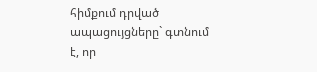հիմքում դրված ապացույցները` գտնում է, որ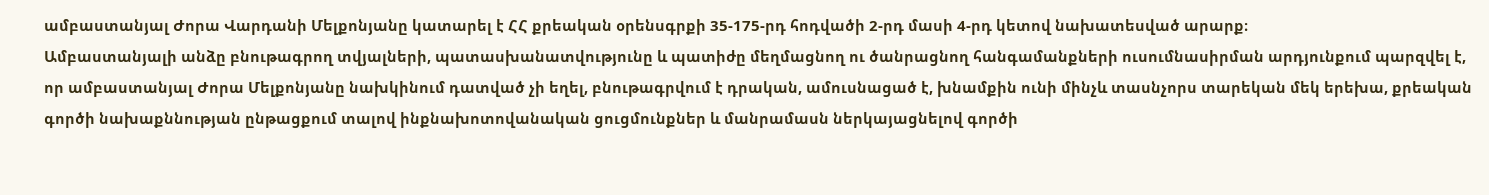ամբաստանյալ Ժորա Վարդանի Մելքոնյանը կատարել է ՀՀ քրեական օրենսգրքի 35-175-րդ հոդվածի 2-րդ մասի 4-րդ կետով նախատեսված արարք։
Ամբաստանյալի անձը բնութագրող տվյալների, պատասխանատվությունը և պատիժը մեղմացնող ու ծանրացնող հանգամանքների ուսումնասիրման արդյունքում պարզվել է, որ ամբաստանյալ Ժորա Մելքոնյանը նախկինում դատված չի եղել, բնութագրվում է դրական, ամուսնացած է, խնամքին ունի մինչև տասնչորս տարեկան մեկ երեխա, քրեական գործի նախաքննության ընթացքում տալով ինքնախոտովանական ցուցմունքներ և մանրամասն ներկայացնելով գործի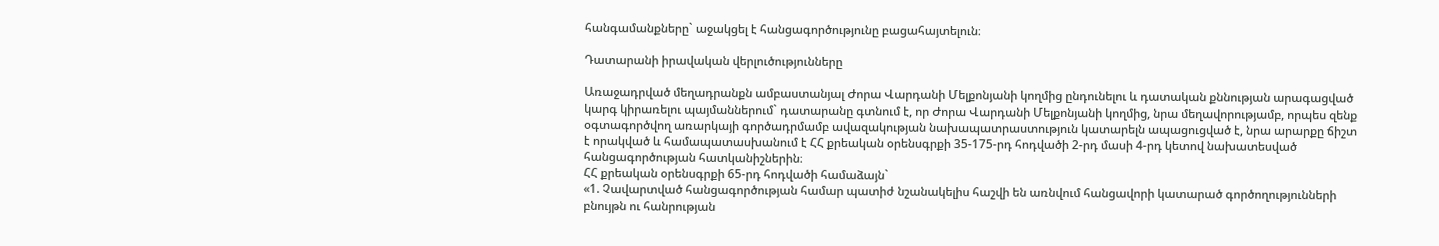հանգամանքները` աջակցել է հանցագործությունը բացահայտելուն։

Դատարանի իրավական վերլուծությունները

Առաջադրված մեղադրանքն ամբաստանյալ Ժորա Վարդանի Մելքոնյանի կողմից ընդունելու և դատական քննության արագացված կարգ կիրառելու պայմաններում` դատարանը գտնում է, որ Ժորա Վարդանի Մելքոնյանի կողմից, նրա մեղավորությամբ, որպես զենք օգտագործվող առարկայի գործադրմամբ ավազակության նախապատրաստություն կատարելն ապացուցված է, նրա արարքը ճիշտ է որակված և համապատասխանում է ՀՀ քրեական օրենսգրքի 35-175-րդ հոդվածի 2-րդ մասի 4-րդ կետով նախատեսված հանցագործության հատկանիշներին։
ՀՀ քրեական օրենսգրքի 65-րդ հոդվածի համաձայն`
«1. Չավարտված հանցագործության համար պատիժ նշանակելիս հաշվի են առնվում հանցավորի կատարած գործողությունների բնույթն ու հանրության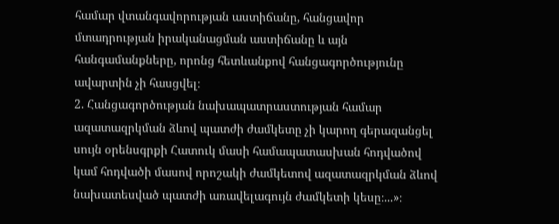համար վտանգավորության աստիճանը, հանցավոր մտադրության իրականացման աստիճանը և այն հանգամանքները, որոնց հետևանքով հանցագործությունը ավարտին չի հասցվել։
2. Հանցագործության նախապատրաստության համար ազատազրկման ձևով պատժի ժամկետը չի կարող գերազանցել սույն օրենսգրքի Հատուկ մասի համապատասխան հոդվածով կամ հոդվածի մասով որոշակի ժամկետով ազատազրկման ձևով նախատեսված պատժի առավելագույն ժամկետի կեսը։...»։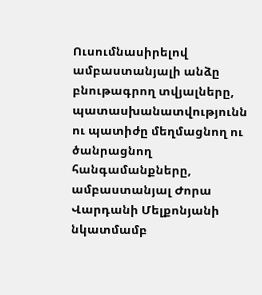Ուսումնասիրելով ամբաստանյալի անձը բնութագրող տվյալները, պատասխանատվությունն ու պատիժը մեղմացնող ու ծանրացնող հանգամանքները, ամբաստանյալ Ժորա Վարդանի Մելքոնյանի նկատմամբ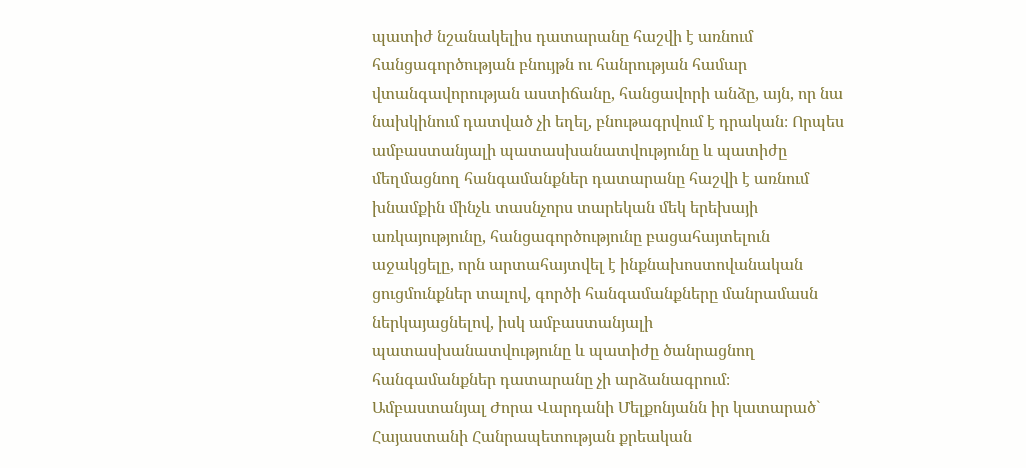պատիժ նշանակելիս դատարանը հաշվի է առնում հանցագործության բնույթն ու հանրության համար վտանգավորության աստիճանը, հանցավորի անձը, այն, որ նա նախկինում դատված չի եղել, բնութագրվում է դրական։ Որպես ամբաստանյալի պատասխանատվությունը և պատիժը մեղմացնող հանգամանքներ դատարանը հաշվի է առնում խնամքին մինչև տասնչորս տարեկան մեկ երեխայի առկայությունը, հանցագործությունը բացահայտելուն աջակցելը, որն արտահայտվել է ինքնախոստովանական ցուցմունքներ տալով, գործի հանգամանքները մանրամասն ներկայացնելով, իսկ ամբաստանյալի պատասխանատվությունը և պատիժը ծանրացնող հանգամանքներ դատարանը չի արձանագրում։
Ամբաստանյալ Ժորա Վարդանի Մելքոնյանն իր կատարած` Հայաստանի Հանրապետության քրեական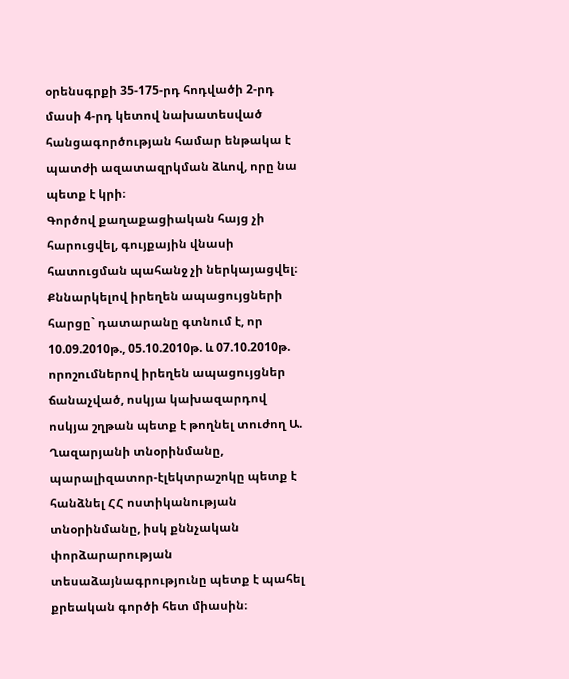օրենսգրքի 35-175-րդ հոդվածի 2-րդ մասի 4-րդ կետով նախատեսված հանցագործության համար ենթակա է պատժի ազատազրկման ձևով, որը նա պետք է կրի։
Գործով քաղաքացիական հայց չի հարուցվել, գույքային վնասի հատուցման պահանջ չի ներկայացվել։
Քննարկելով իրեղեն ապացույցների հարցը` դատարանը գտնում է, որ 10.09.2010թ., 05.10.2010թ. և 07.10.2010թ. որոշումներով իրեղեն ապացույցներ ճանաչված, ոսկյա կախազարդով ոսկյա շղթան պետք է թողնել տուժող Ա. Ղազարյանի տնօրինմանը, պարալիզատոր-էլեկտրաշոկը պետք է հանձնել ՀՀ ոստիկանության տնօրինմանը, իսկ քննչական փորձարարության տեսաձայնագրությունը պետք է պահել քրեական գործի հետ միասին։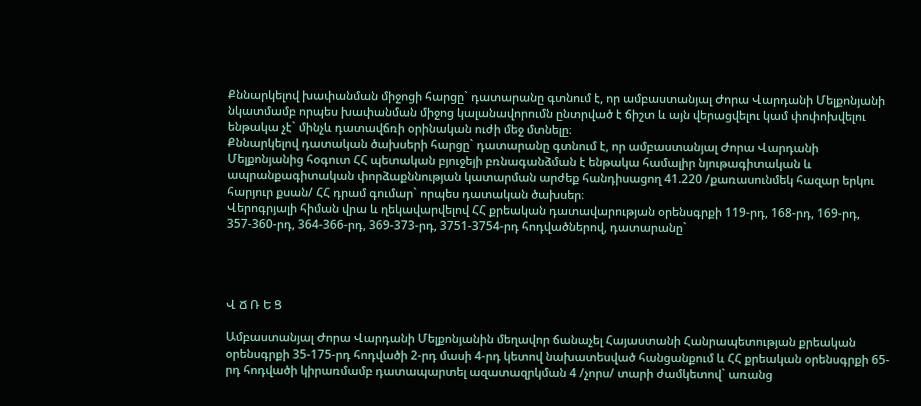Քննարկելով խափանման միջոցի հարցը` դատարանը գտնում է, որ ամբաստանյալ Ժորա Վարդանի Մելքոնյանի նկատմամբ որպես խափանման միջոց կալանավորումն ընտրված է ճիշտ և այն վերացվելու կամ փոփոխվելու ենթակա չէ` մինչև դատավճռի օրինական ուժի մեջ մտնելը։
Քննարկելով դատական ծախսերի հարցը` դատարանը գտնում է, որ ամբաստանյալ Ժորա Վարդանի Մելքոնյանից հօգուտ ՀՀ պետական բյուջեյի բռնագանձման է ենթակա համալիր նյութագիտական և ապրանքագիտական փորձաքննության կատարման արժեք հանդիսացող 41.220 /քառասունմեկ հազար երկու հարյուր քսան/ ՀՀ դրամ գումար` որպես դատական ծախսեր։
Վերոգրյալի հիման վրա և ղեկավարվելով ՀՀ քրեական դատավարության օրենսգրքի 119-րդ, 168-րդ, 169-րդ, 357-360-րդ, 364-366-րդ, 369-373-րդ, 3751-3754-րդ հոդվածներով, դատարանը`




Վ Ճ Ռ Ե Ց

Ամբաստանյալ Ժորա Վարդանի Մելքոնյանին մեղավոր ճանաչել Հայաստանի Հանրապետության քրեական օրենսգրքի 35-175-րդ հոդվածի 2-րդ մասի 4-րդ կետով նախատեսված հանցանքում և ՀՀ քրեական օրենսգրքի 65-րդ հոդվածի կիրառմամբ դատապարտել ազատազրկման 4 /չորս/ տարի ժամկետով` առանց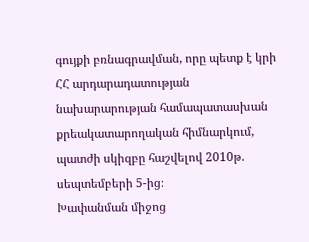գույքի բռնագրավման, որը պետք է կրի ՀՀ արդարադատության նախարարության համապատասխան քրեակատարողական հիմնարկում, պատժի սկիզբը հաշվելով 2010թ. սեպտեմբերի 5-ից։
Խափանման միջոց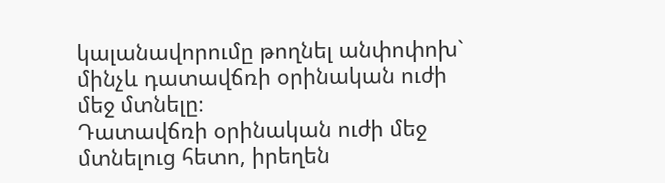կալանավորումը թողնել անփոփոխ` մինչև դատավճռի օրինական ուժի մեջ մտնելը։
Դատավճռի օրինական ուժի մեջ մտնելուց հետո, իրեղեն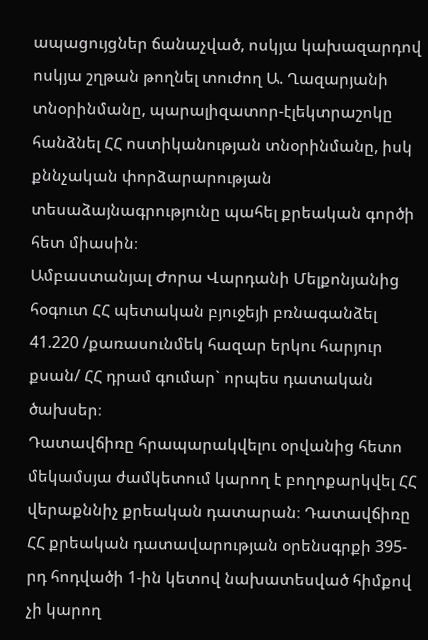ապացույցներ ճանաչված, ոսկյա կախազարդով ոսկյա շղթան թողնել տուժող Ա. Ղազարյանի տնօրինմանը, պարալիզատոր-էլեկտրաշոկը հանձնել ՀՀ ոստիկանության տնօրինմանը, իսկ քննչական փորձարարության տեսաձայնագրությունը պահել քրեական գործի հետ միասին։
Ամբաստանյալ Ժորա Վարդանի Մելքոնյանից հօգուտ ՀՀ պետական բյուջեյի բռնագանձել 41.220 /քառասունմեկ հազար երկու հարյուր քսան/ ՀՀ դրամ գումար` որպես դատական ծախսեր։
Դատավճիռը հրապարակվելու օրվանից հետո մեկամսյա ժամկետում կարող է բողոքարկվել ՀՀ վերաքննիչ քրեական դատարան։ Դատավճիռը ՀՀ քրեական դատավարության օրենսգրքի 395-րդ հոդվածի 1-ին կետով նախատեսված հիմքով չի կարող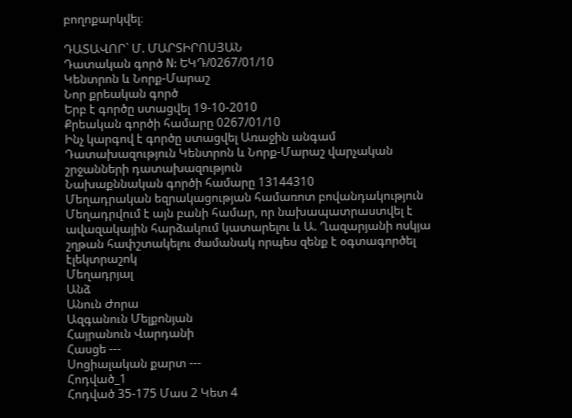բողոքարկվել։

ԴԱՏԱՎՈՐ` Մ. ՄԱՐՏԻՐՈՍՅԱՆ
Դատական գործ N: ԵԿԴ/0267/01/10
Կենտրոն և Նորք-Մարաշ
Նոր քրեական գործ
Երբ է գործը ստացվել 19-10-2010
Քրեական գործի համարը 0267/01/10
Ինչ կարգով է գործը ստացվել Առաջին անգամ
Դատախազություն Կենտրոն և Նորք-Մարաշ վարչական շրջանների դատախազություն
Նախաքննական գործի համարը 13144310
Մեղադրական եզրակացության համառոտ բովանդակություն Մեղադրվում է այն բանի համար, որ նախապատրաստվել է ավազակային հարձակում կատարելու և Ա. Ղազարյանի ոսկյա շղթան հափշտակելու ժամանակ որպես զենք է օգտագործել էլեկտրաշոկ
Մեղադրյալ
Անձ
Անուն Ժորա
Ազգանուն Մելքոնյան
Հայրանուն Վարդանի
Հասցե ---
Սոցիալական քարտ ---
Հոդված_1
Հոդված 35-175 Մաս 2 Կետ 4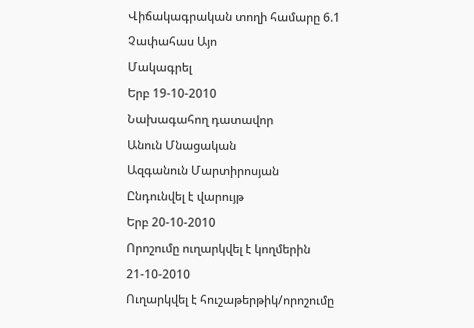Վիճակագրական տողի համարը 6.1
Չափահաս Այո
Մակագրել
Երբ 19-10-2010
Նախագահող դատավոր
Անուն Մնացական
Ազգանուն Մարտիրոսյան
Ընդունվել է վարույթ
Երբ 20-10-2010
Որոշումը ուղարկվել է կողմերին 21-10-2010
Ուղարկվել է հուշաթերթիկ/որոշումը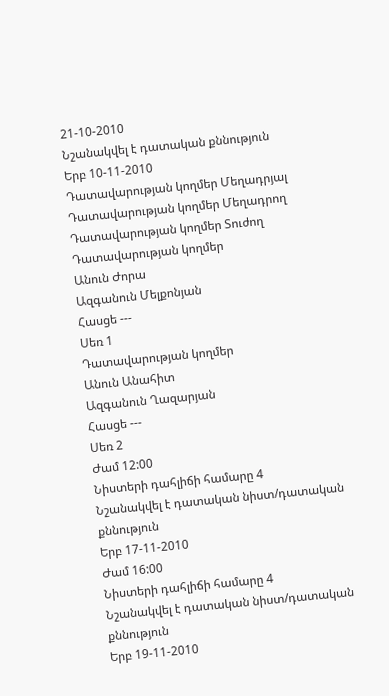21-10-2010
Նշանակվել է դատական քննություն
Երբ 10-11-2010
Դատավարության կողմեր Մեղադրյալ
Դատավարության կողմեր Մեղադրող
Դատավարության կողմեր Տուժող
Դատավարության կողմեր
Անուն Ժորա
Ազգանուն Մելքոնյան
Հասցե ---
Սեռ 1
Դատավարության կողմեր
Անուն Անահիտ
Ազգանուն Ղազարյան
Հասցե ---
Սեռ 2
Ժամ 12:00
Նիստերի դահլիճի համարը 4
Նշանակվել է դատական նիստ/դատական քննություն
Երբ 17-11-2010
Ժամ 16:00
Նիստերի դահլիճի համարը 4
Նշանակվել է դատական նիստ/դատական քննություն
Երբ 19-11-2010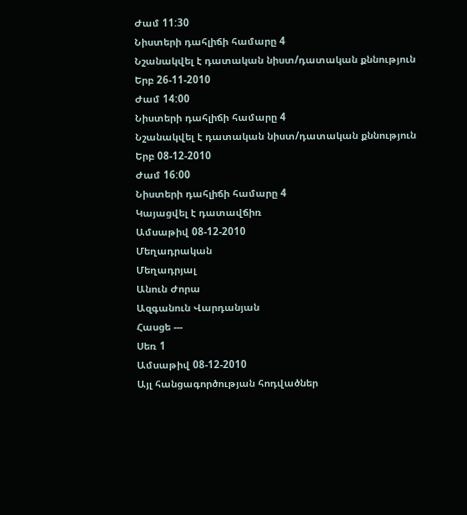Ժամ 11:30
Նիստերի դահլիճի համարը 4
Նշանակվել է դատական նիստ/դատական քննություն
Երբ 26-11-2010
Ժամ 14:00
Նիստերի դահլիճի համարը 4
Նշանակվել է դատական նիստ/դատական քննություն
Երբ 08-12-2010
Ժամ 16:00
Նիստերի դահլիճի համարը 4
Կայացվել է դատավճիռ
Ամսաթիվ 08-12-2010
Մեղադրական
Մեղադրյալ
Անուն Ժորա
Ազգանուն Վարդանյան
Հասցե ---
Սեռ 1
Ամսաթիվ 08-12-2010
Այլ հանցագործության հոդվածներ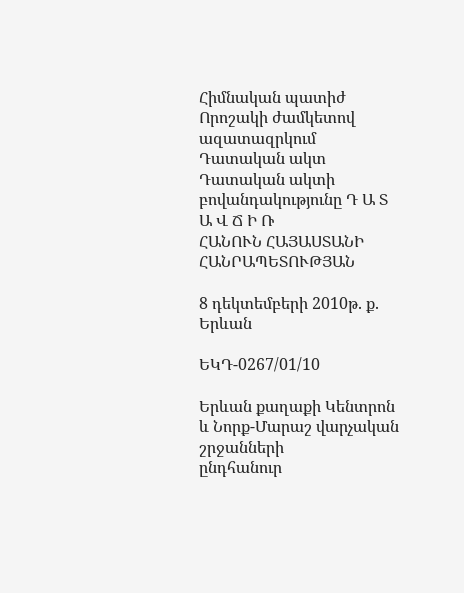Հիմնական պատիժ Որոշակի ժամկետով ազատազրկում
Դատական ակտ
Դատական ակտի բովանդակությունը Դ Ա Տ Ա Վ Ճ Ի Ռ
ՀԱՆՈՒՆ ՀԱՅԱՍՏԱՆԻ ՀԱՆՐԱՊԵՏՈՒԹՅԱՆ

8 դեկտեմբերի 2010թ. ք. Երևան

ԵԿԴ-0267/01/10

Երևան քաղաքի Կենտրոն և Նորք-Մարաշ վարչական շրջանների
ընդհանուր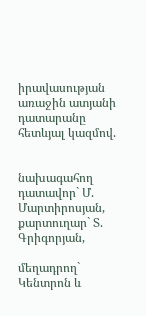իրավասության առաջին ատյանի դատարանը հետևյալ կազմով.


նախագահող դատավոր` Մ. Մարտիրոսյան,
քարտուղար` Տ. Գրիգորյան,

մեղադրող`
Կենտրոն և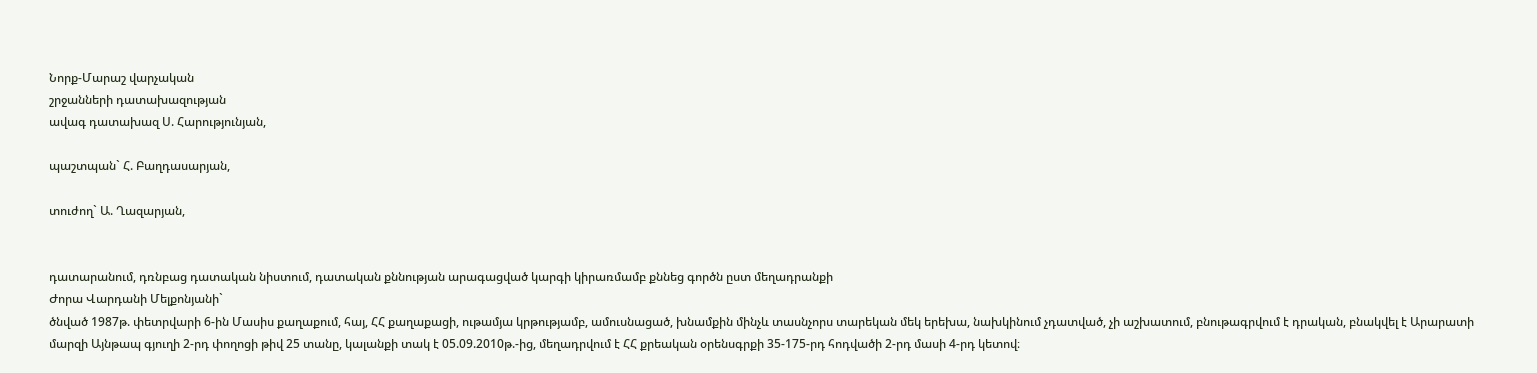Նորք-Մարաշ վարչական
շրջանների դատախազության
ավագ դատախազ Ս. Հարությունյան,

պաշտպան` Հ. Բաղդասարյան,

տուժող` Ա. Ղազարյան,


դատարանում, դռնբաց դատական նիստում, դատական քննության արագացված կարգի կիրառմամբ քննեց գործն ըստ մեղադրանքի
Ժորա Վարդանի Մելքոնյանի`
ծնված 1987թ. փետրվարի 6-ին Մասիս քաղաքում, հայ, ՀՀ քաղաքացի, ութամյա կրթությամբ, ամուսնացած, խնամքին մինչև տասնչորս տարեկան մեկ երեխա, նախկինում չդատված, չի աշխատում, բնութագրվում է դրական, բնակվել է Արարատի մարզի Այնթապ գյուղի 2-րդ փողոցի թիվ 25 տանը, կալանքի տակ է 05.09.2010թ.-ից, մեղադրվում է ՀՀ քրեական օրենսգրքի 35-175-րդ հոդվածի 2-րդ մասի 4-րդ կետով։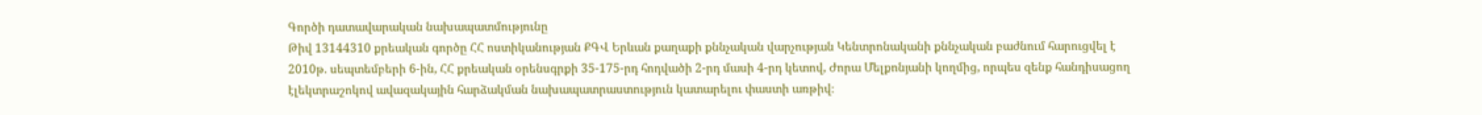Գործի դատավարական նախապատմությունը
Թիվ 13144310 քրեական գործը ՀՀ ոստիկանության ՔԳՎ Երևան քաղաքի քննչական վարչության Կենտրոնականի քննչական բաժնում հարուցվել է 2010թ. սեպտեմբերի 6-ին, ՀՀ քրեական օրենսգրքի 35-175-րդ հոդվածի 2-րդ մասի 4-րդ կետով, Ժորա Մելքոնյանի կողմից, որպես զենք հանդիսացող էլեկտրաշոկով ավազակային հարձակման նախապատրաստություն կատարելու փաստի առթիվ։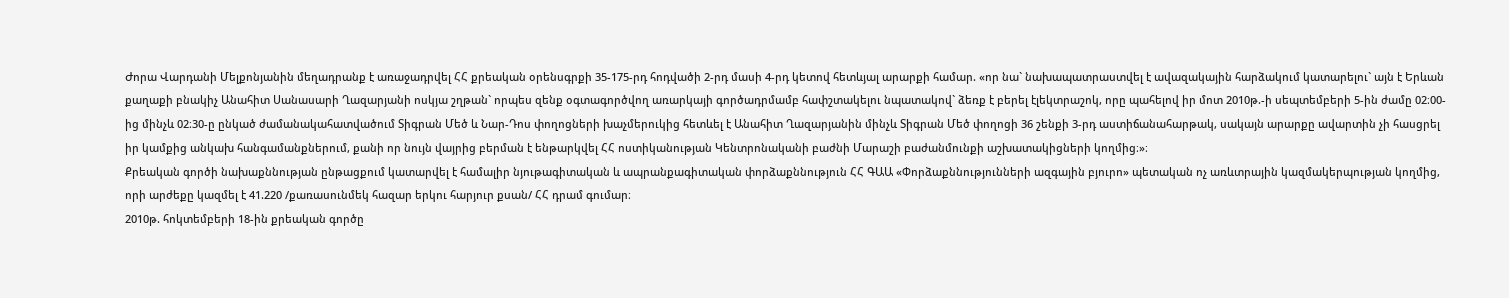Ժորա Վարդանի Մելքոնյանին մեղադրանք է առաջադրվել ՀՀ քրեական օրենսգրքի 35-175-րդ հոդվածի 2-րդ մասի 4-րդ կետով հետևյալ արարքի համար. «որ նա` նախապատրաստվել է ավազակային հարձակում կատարելու` այն է Երևան քաղաքի բնակիչ Անահիտ Սանասարի Ղազարյանի ոսկյա շղթան` որպես զենք օգտագործվող առարկայի գործադրմամբ հափշտակելու նպատակով` ձեռք է բերել էլեկտրաշոկ, որը պահելով իր մոտ 2010թ.-ի սեպտեմբերի 5-ին ժամը 02։00-ից մինչև 02։30-ը ընկած ժամանակահատվածում Տիգրան Մեծ և Նար-Դոս փողոցների խաչմերուկից հետևել է Անահիտ Ղազարյանին մինչև Տիգրան Մեծ փողոցի 36 շենքի 3-րդ աստիճանահարթակ, սակայն արարքը ավարտին չի հասցրել իր կամքից անկախ հանգամանքներում, քանի որ նույն վայրից բերման է ենթարկվել ՀՀ ոստիկանության Կենտրոնականի բաժնի Մարաշի բաժանմունքի աշխատակիցների կողմից։»։
Քրեական գործի նախաքննության ընթացքում կատարվել է համալիր նյութագիտական և ապրանքագիտական փորձաքննություն ՀՀ ԳԱԱ «Փորձաքննությունների ազգային բյուրո» պետական ոչ առևտրային կազմակերպության կողմից, որի արժեքը կազմել է 41.220 /քառասունմեկ հազար երկու հարյուր քսան/ ՀՀ դրամ գումար։
2010թ. հոկտեմբերի 18-ին քրեական գործը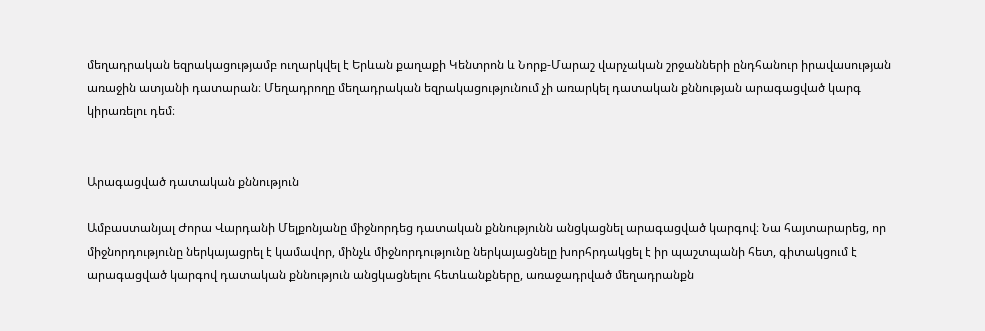մեղադրական եզրակացությամբ ուղարկվել է Երևան քաղաքի Կենտրոն և Նորք-Մարաշ վարչական շրջանների ընդհանուր իրավասության առաջին ատյանի դատարան։ Մեղադրողը մեղադրական եզրակացությունում չի առարկել դատական քննության արագացված կարգ կիրառելու դեմ։


Արագացված դատական քննություն

Ամբաստանյալ Ժորա Վարդանի Մելքոնյանը միջնորդեց դատական քննությունն անցկացնել արագացված կարգով։ Նա հայտարարեց, որ միջնորդությունը ներկայացրել է կամավոր, մինչև միջնորդությունը ներկայացնելը խորհրդակցել է իր պաշտպանի հետ, գիտակցում է արագացված կարգով դատական քննություն անցկացնելու հետևանքները, առաջադրված մեղադրանքն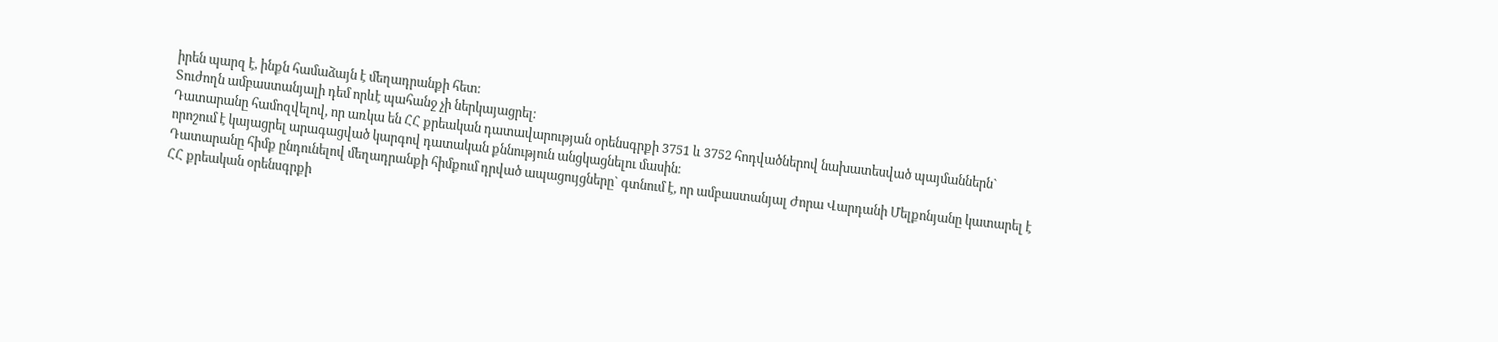իրեն պարզ է, ինքն համաձայն է մեղադրանքի հետ։
Տուժողն ամբաստանյալի դեմ որևէ պահանջ չի ներկայացրել։
Դատարանը համոզվելով, որ առկա են ՀՀ քրեական դատավարության օրենսգրքի 3751 և 3752 հոդվածներով նախատեսված պայմաններն` որոշում է կայացրել արագացված կարգով դատական քննություն անցկացնելու մասին։
Դատարանը հիմք ընդունելով մեղադրանքի հիմքում դրված ապացույցները` գտնում է, որ ամբաստանյալ Ժորա Վարդանի Մելքոնյանը կատարել է ՀՀ քրեական օրենսգրքի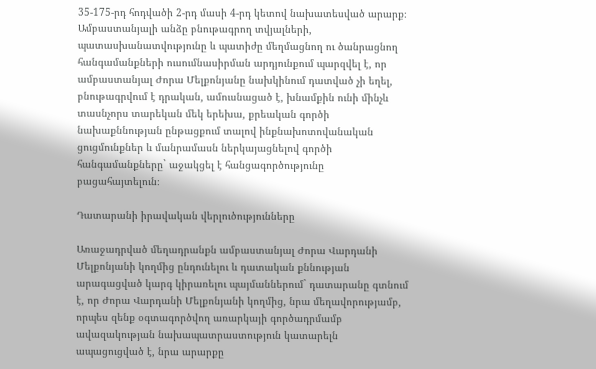35-175-րդ հոդվածի 2-րդ մասի 4-րդ կետով նախատեսված արարք։
Ամբաստանյալի անձը բնութագրող տվյալների, պատասխանատվությունը և պատիժը մեղմացնող ու ծանրացնող հանգամանքների ուսումնասիրման արդյունքում պարզվել է, որ ամբաստանյալ Ժորա Մելքոնյանը նախկինում դատված չի եղել, բնութագրվում է դրական, ամուսնացած է, խնամքին ունի մինչև տասնչորս տարեկան մեկ երեխա, քրեական գործի նախաքննության ընթացքում տալով ինքնախոտովանական ցուցմունքներ և մանրամասն ներկայացնելով գործի հանգամանքները` աջակցել է հանցագործությունը բացահայտելուն։

Դատարանի իրավական վերլուծությունները

Առաջադրված մեղադրանքն ամբաստանյալ Ժորա Վարդանի Մելքոնյանի կողմից ընդունելու և դատական քննության արագացված կարգ կիրառելու պայմաններում` դատարանը գտնում է, որ Ժորա Վարդանի Մելքոնյանի կողմից, նրա մեղավորությամբ, որպես զենք օգտագործվող առարկայի գործադրմամբ ավազակության նախապատրաստություն կատարելն ապացուցված է, նրա արարքը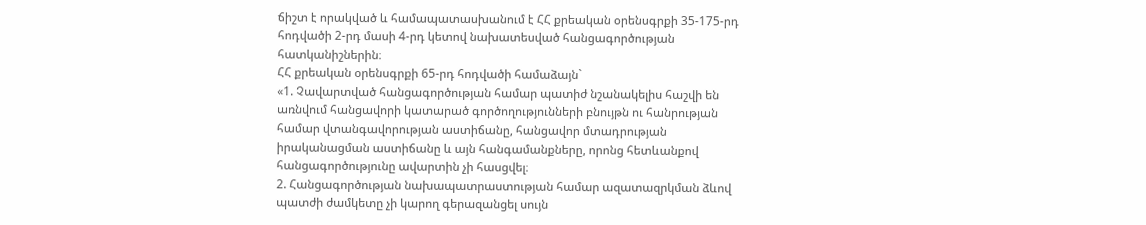ճիշտ է որակված և համապատասխանում է ՀՀ քրեական օրենսգրքի 35-175-րդ հոդվածի 2-րդ մասի 4-րդ կետով նախատեսված հանցագործության հատկանիշներին։
ՀՀ քրեական օրենսգրքի 65-րդ հոդվածի համաձայն`
«1. Չավարտված հանցագործության համար պատիժ նշանակելիս հաշվի են առնվում հանցավորի կատարած գործողությունների բնույթն ու հանրության համար վտանգավորության աստիճանը, հանցավոր մտադրության իրականացման աստիճանը և այն հանգամանքները, որոնց հետևանքով հանցագործությունը ավարտին չի հասցվել։
2. Հանցագործության նախապատրաստության համար ազատազրկման ձևով պատժի ժամկետը չի կարող գերազանցել սույն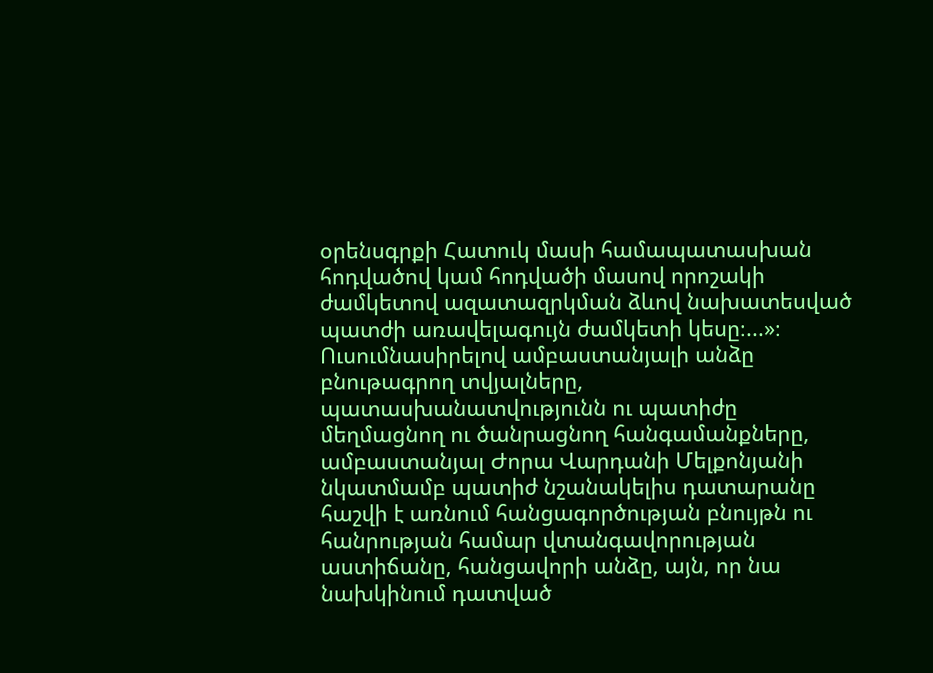օրենսգրքի Հատուկ մասի համապատասխան հոդվածով կամ հոդվածի մասով որոշակի ժամկետով ազատազրկման ձևով նախատեսված պատժի առավելագույն ժամկետի կեսը։...»։
Ուսումնասիրելով ամբաստանյալի անձը բնութագրող տվյալները, պատասխանատվությունն ու պատիժը մեղմացնող ու ծանրացնող հանգամանքները, ամբաստանյալ Ժորա Վարդանի Մելքոնյանի նկատմամբ պատիժ նշանակելիս դատարանը հաշվի է առնում հանցագործության բնույթն ու հանրության համար վտանգավորության աստիճանը, հանցավորի անձը, այն, որ նա նախկինում դատված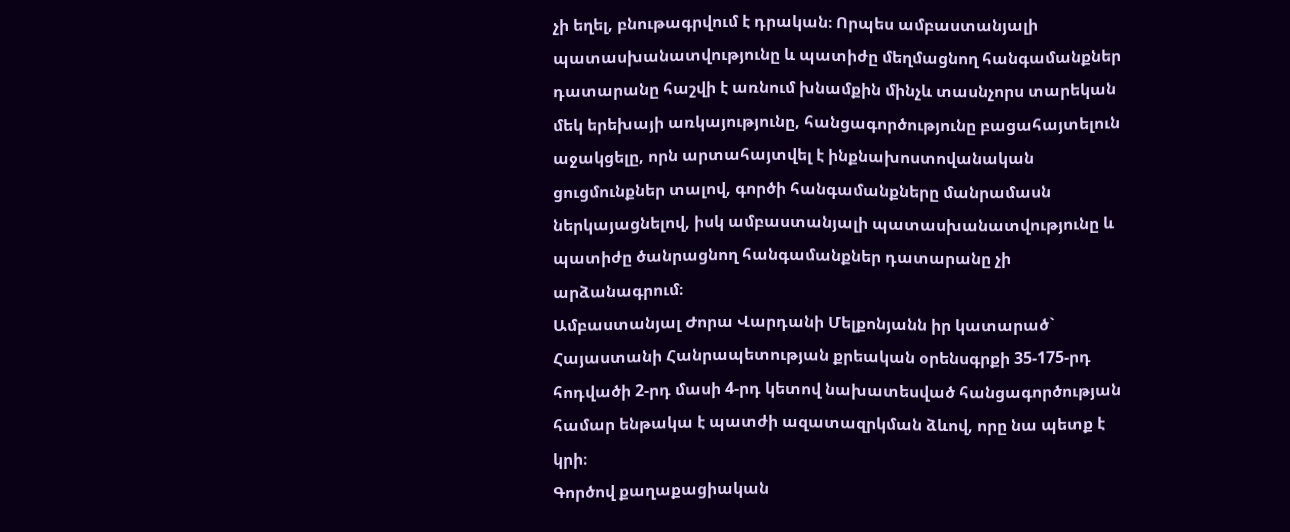չի եղել, բնութագրվում է դրական։ Որպես ամբաստանյալի պատասխանատվությունը և պատիժը մեղմացնող հանգամանքներ դատարանը հաշվի է առնում խնամքին մինչև տասնչորս տարեկան մեկ երեխայի առկայությունը, հանցագործությունը բացահայտելուն աջակցելը, որն արտահայտվել է ինքնախոստովանական ցուցմունքներ տալով, գործի հանգամանքները մանրամասն ներկայացնելով, իսկ ամբաստանյալի պատասխանատվությունը և պատիժը ծանրացնող հանգամանքներ դատարանը չի արձանագրում։
Ամբաստանյալ Ժորա Վարդանի Մելքոնյանն իր կատարած` Հայաստանի Հանրապետության քրեական օրենսգրքի 35-175-րդ հոդվածի 2-րդ մասի 4-րդ կետով նախատեսված հանցագործության համար ենթակա է պատժի ազատազրկման ձևով, որը նա պետք է կրի։
Գործով քաղաքացիական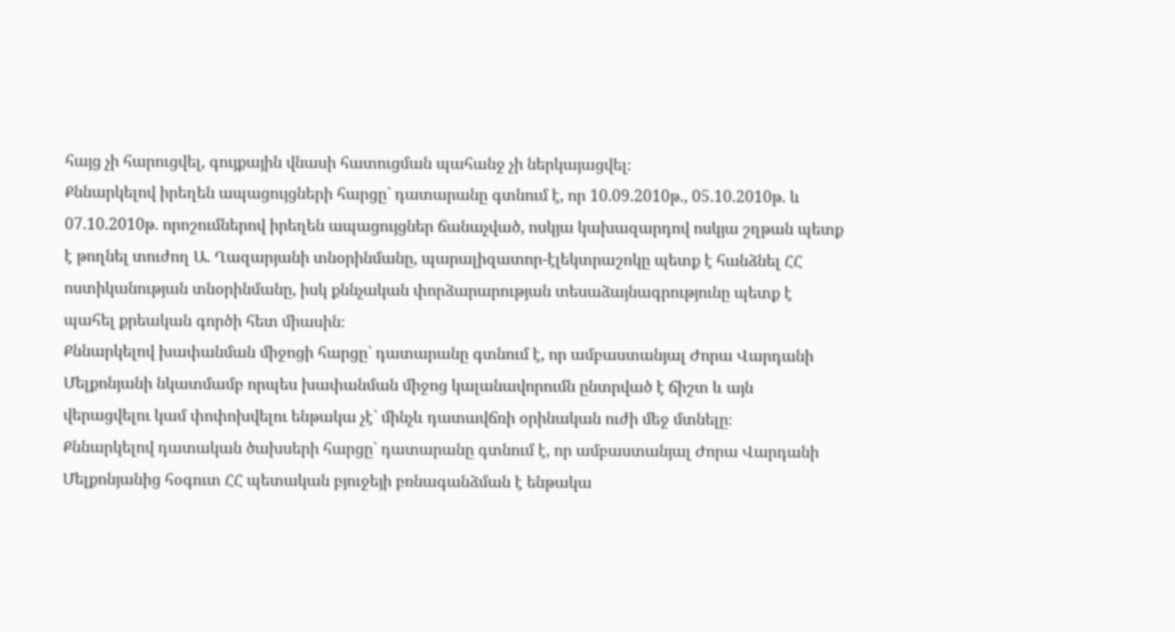հայց չի հարուցվել, գույքային վնասի հատուցման պահանջ չի ներկայացվել։
Քննարկելով իրեղեն ապացույցների հարցը` դատարանը գտնում է, որ 10.09.2010թ., 05.10.2010թ. և 07.10.2010թ. որոշումներով իրեղեն ապացույցներ ճանաչված, ոսկյա կախազարդով ոսկյա շղթան պետք է թողնել տուժող Ա. Ղազարյանի տնօրինմանը, պարալիզատոր-էլեկտրաշոկը պետք է հանձնել ՀՀ ոստիկանության տնօրինմանը, իսկ քննչական փորձարարության տեսաձայնագրությունը պետք է պահել քրեական գործի հետ միասին։
Քննարկելով խափանման միջոցի հարցը` դատարանը գտնում է, որ ամբաստանյալ Ժորա Վարդանի Մելքոնյանի նկատմամբ որպես խափանման միջոց կալանավորումն ընտրված է ճիշտ և այն վերացվելու կամ փոփոխվելու ենթակա չէ` մինչև դատավճռի օրինական ուժի մեջ մտնելը։
Քննարկելով դատական ծախսերի հարցը` դատարանը գտնում է, որ ամբաստանյալ Ժորա Վարդանի Մելքոնյանից հօգուտ ՀՀ պետական բյուջեյի բռնագանձման է ենթակա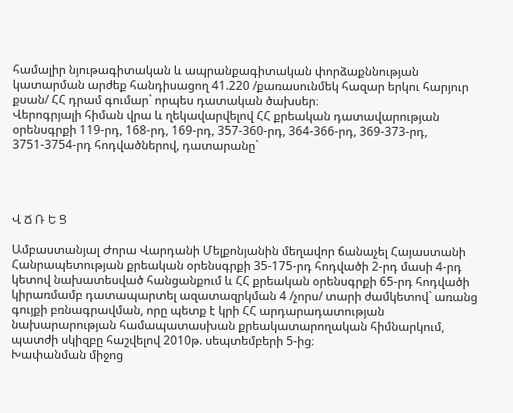համալիր նյութագիտական և ապրանքագիտական փորձաքննության կատարման արժեք հանդիսացող 41.220 /քառասունմեկ հազար երկու հարյուր քսան/ ՀՀ դրամ գումար` որպես դատական ծախսեր։
Վերոգրյալի հիման վրա և ղեկավարվելով ՀՀ քրեական դատավարության օրենսգրքի 119-րդ, 168-րդ, 169-րդ, 357-360-րդ, 364-366-րդ, 369-373-րդ, 3751-3754-րդ հոդվածներով, դատարանը`




Վ Ճ Ռ Ե Ց

Ամբաստանյալ Ժորա Վարդանի Մելքոնյանին մեղավոր ճանաչել Հայաստանի Հանրապետության քրեական օրենսգրքի 35-175-րդ հոդվածի 2-րդ մասի 4-րդ կետով նախատեսված հանցանքում և ՀՀ քրեական օրենսգրքի 65-րդ հոդվածի կիրառմամբ դատապարտել ազատազրկման 4 /չորս/ տարի ժամկետով` առանց գույքի բռնագրավման, որը պետք է կրի ՀՀ արդարադատության նախարարության համապատասխան քրեակատարողական հիմնարկում, պատժի սկիզբը հաշվելով 2010թ. սեպտեմբերի 5-ից։
Խափանման միջոց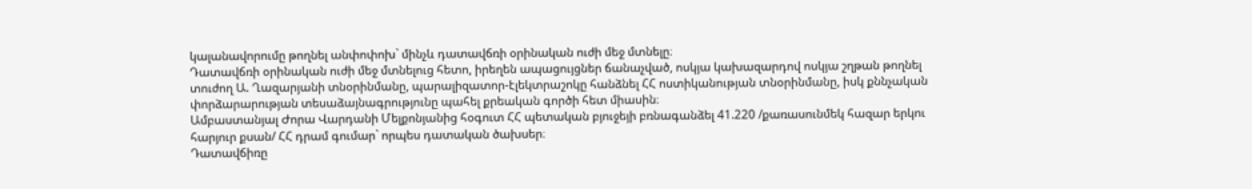կալանավորումը թողնել անփոփոխ` մինչև դատավճռի օրինական ուժի մեջ մտնելը։
Դատավճռի օրինական ուժի մեջ մտնելուց հետո, իրեղեն ապացույցներ ճանաչված, ոսկյա կախազարդով ոսկյա շղթան թողնել տուժող Ա. Ղազարյանի տնօրինմանը, պարալիզատոր-էլեկտրաշոկը հանձնել ՀՀ ոստիկանության տնօրինմանը, իսկ քննչական փորձարարության տեսաձայնագրությունը պահել քրեական գործի հետ միասին։
Ամբաստանյալ Ժորա Վարդանի Մելքոնյանից հօգուտ ՀՀ պետական բյուջեյի բռնագանձել 41.220 /քառասունմեկ հազար երկու հարյուր քսան/ ՀՀ դրամ գումար` որպես դատական ծախսեր։
Դատավճիռը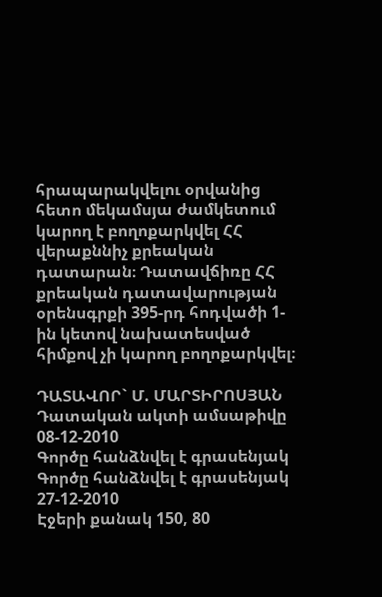հրապարակվելու օրվանից հետո մեկամսյա ժամկետում կարող է բողոքարկվել ՀՀ վերաքննիչ քրեական դատարան։ Դատավճիռը ՀՀ քրեական դատավարության օրենսգրքի 395-րդ հոդվածի 1-ին կետով նախատեսված հիմքով չի կարող բողոքարկվել։

ԴԱՏԱՎՈՐ` Մ. ՄԱՐՏԻՐՈՍՅԱՆ
Դատական ակտի ամսաթիվը 08-12-2010
Գործը հանձնվել է գրասենյակ
Գործը հանձնվել է գրասենյակ 27-12-2010
Էջերի քանակ 150, 80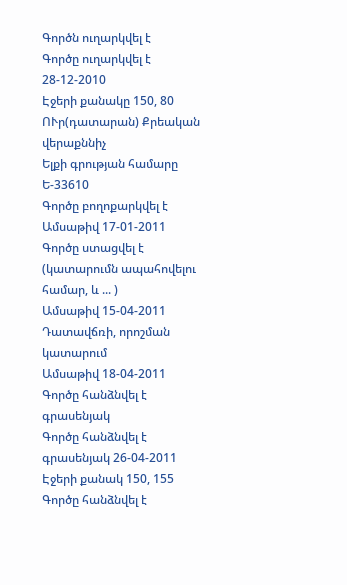Գործն ուղարկվել է
Գործը ուղարկվել է 28-12-2010
Էջերի քանակը 150, 80
ՈՒր(դատարան) Քրեական վերաքննիչ
Ելքի գրության համարը Ե-33610
Գործը բողոքարկվել է
Ամսաթիվ 17-01-2011
Գործը ստացվել է (կատարումն ապահովելու համար, և ... )
Ամսաթիվ 15-04-2011
Դատավճռի, որոշման կատարում
Ամսաթիվ 18-04-2011
Գործը հանձնվել է գրասենյակ
Գործը հանձնվել է գրասենյակ 26-04-2011
Էջերի քանակ 150, 155
Գործը հանձնվել է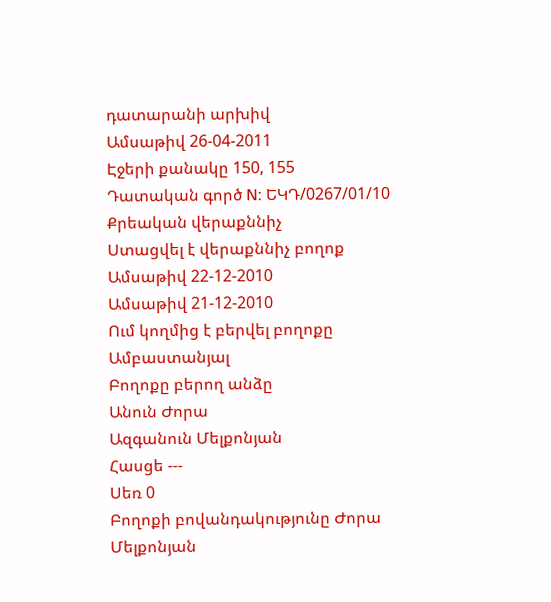դատարանի արխիվ
Ամսաթիվ 26-04-2011
Էջերի քանակը 150, 155
Դատական գործ N: ԵԿԴ/0267/01/10
Քրեական վերաքննիչ
Ստացվել է վերաքննիչ բողոք
Ամսաթիվ 22-12-2010
Ամսաթիվ 21-12-2010
Ում կողմից է բերվել բողոքը Ամբաստանյալ
Բողոքը բերող անձը
Անուն Ժորա
Ազգանուն Մելքոնյան
Հասցե ---
Սեռ 0
Բողոքի բովանդակությունը Ժորա Մելքոնյան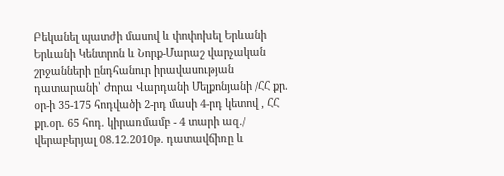Բեկանել պատժի մասով և փոփոխել Երևանի Երևանի Կենտրոն և Նորք-Մարաշ վարչական շրջանների ընդհանուր իրավասության դատարանի՝ Ժորա Վարդանի Մելքոնյանի /ՀՀ քր. օր-ի 35-175 հոդվածի 2-րդ մասի 4-րդ կետով , ՀՀ քր.օր. 65 հոդ. կիրառմամբ - 4 տարի ազ./ վերաբերյալ 08.12.2010թ. դատավճիռը և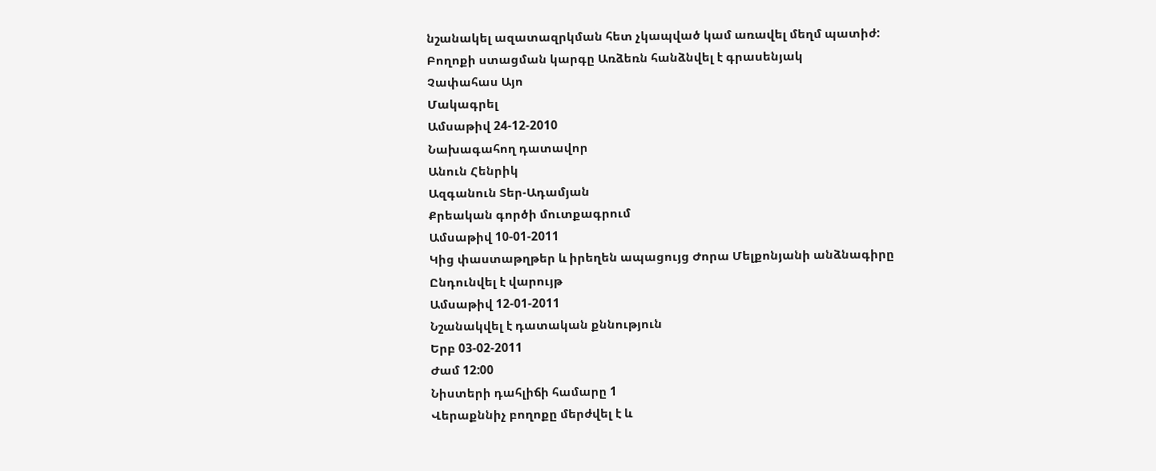նշանակել ազատազրկման հետ չկապված կամ առավել մեղմ պատիժ:
Բողոքի ստացման կարգը Առձեռն հանձնվել է գրասենյակ
Չափահաս Այո
Մակագրել
Ամսաթիվ 24-12-2010
Նախագահող դատավոր
Անուն Հենրիկ
Ազգանուն Տեր-Ադամյան
Քրեական գործի մուտքագրում
Ամսաթիվ 10-01-2011
Կից փաստաթղթեր և իրեղեն ապացույց Ժորա Մելքոնյանի անձնագիրը
Ընդունվել է վարույթ
Ամսաթիվ 12-01-2011
Նշանակվել է դատական քննություն
Երբ 03-02-2011
Ժամ 12:00
Նիստերի դահլիճի համարը 1
Վերաքննիչ բողոքը մերժվել է և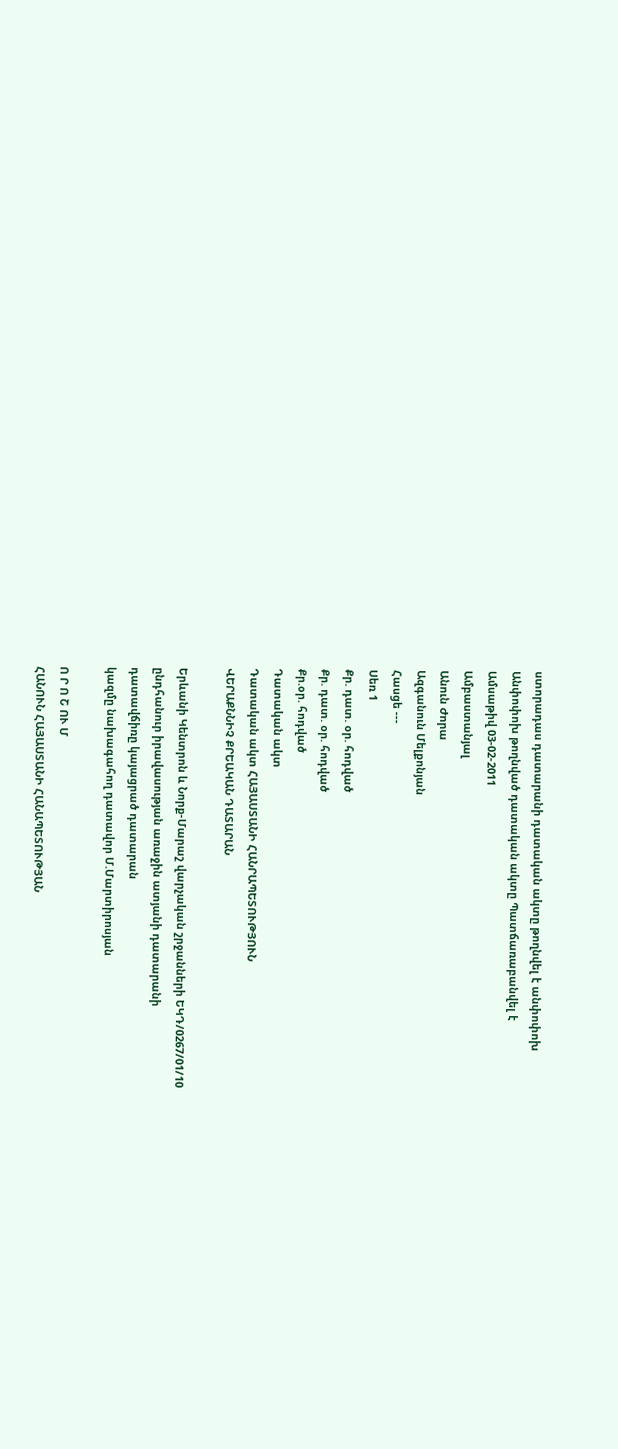ստորադաս դատարանի դատական ակտը թողնվել է անփոփոխ
Անփոփոխ թողնված դատական ակտը Պատճառաբանվել է
Ամսաթիվ 03-02-2011
Ամբաստանյալ
Անուն Ժորա
Ազգանուն Մելքոնյան
Հասցե ---
Սեռ 1
Քր. դատ. օր. հոդված
Քր. դատ. օր. հոդված
Քր.օր. հոդված
Դատական ակտ
Դատական ակտ ՀԱՅԱՍՏԱՆԻ ՀԱՆՐԱՊԵՏՈՒԹՅՈՒՆ
ՎԵՐԱՔՆՆԻՉ ՔՐԵԱԿԱՆ ԴԱՏԱՐԱՆ

Երևանի Կենտրոն և Նորք-Մարաշ վարչական շրջանների ԵԿԴ/0267/01/10
ընդհանուր իրավասության առաջին ատյանի դատարանի
դատավճիռը կայացրած դատարան
կազմը նախագահող դատավոր Մ.Մարտիրոսյան

Ո Ր Ո Շ ՈՒ Մ
ՀԱՆՈՒՆ ՀԱՅԱՍՏԱՆԻ ՀԱՆԱՊԵՏՈՒԹՅԱՆ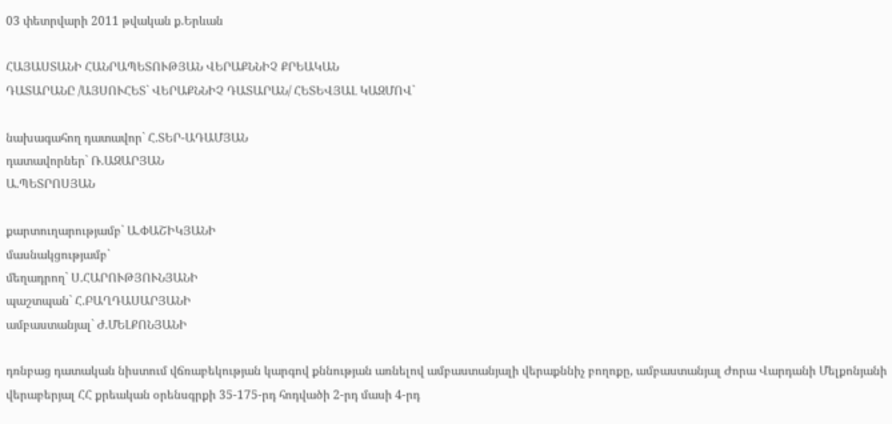03 փետրվարի 2011 թվական ք.Երևան

ՀԱՅԱՍՏԱՆԻ ՀԱՆՐԱՊԵՏՈՒԹՅԱՆ ՎԵՐԱՔՆՆԻՉ ՔՐԵԱԿԱՆ
ԴԱՏԱՐԱՆԸ /ԱՅՍՈՒՀԵՏ` ՎԵՐԱՔՆՆԻՉ ԴԱՏԱՐԱՆ/ ՀԵՏԵՎՅԱԼ ԿԱԶՄՈՎ`

նախագահող դատավոր` Հ.ՏԵՐ-ԱԴԱՄՅԱՆ
դատավորներ` Ռ.ԱԶԱՐՅԱՆ
Ա.ՊԵՏՐՈՍՅԱՆ

քարտուղարությամբ` Ա.ՓԱՇԻԿՅԱՆԻ
մասնակցությամբ`
մեղադրող` Ս.ՀԱՐՈՒԹՅՈՒՆՅԱՆԻ
պաշտպան` Հ.ԲԱՂԴԱՍԱՐՅԱՆԻ
ամբաստանյալ` Ժ.ՄԵԼՔՈՆՅԱՆԻ

դռնբաց դատական նիստում վճռաբեկության կարգով քննության առնելով ամբաստանյալի վերաքննիչ բողոքը, ամբաստանյալ Ժորա Վարդանի Մելքոնյանի վերաբերյալ ՀՀ քրեական օրենսգրքի 35-175-րդ հոդվածի 2-րդ մասի 4-րդ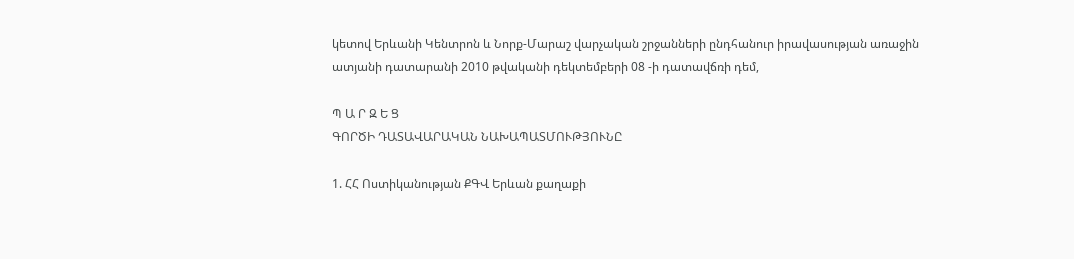կետով Երևանի Կենտրոն և Նորք-Մարաշ վարչական շրջանների ընդհանուր իրավասության առաջին ատյանի դատարանի 2010 թվականի դեկտեմբերի 08 -ի դատավճռի դեմ,

Պ Ա Ր Զ Ե Ց
ԳՈՐԾԻ ԴԱՏԱՎԱՐԱԿԱՆ ՆԱԽԱՊԱՏՄՈՒԹՅՈՒՆԸ

1. ՀՀ Ոստիկանության ՔԳՎ Երևան քաղաքի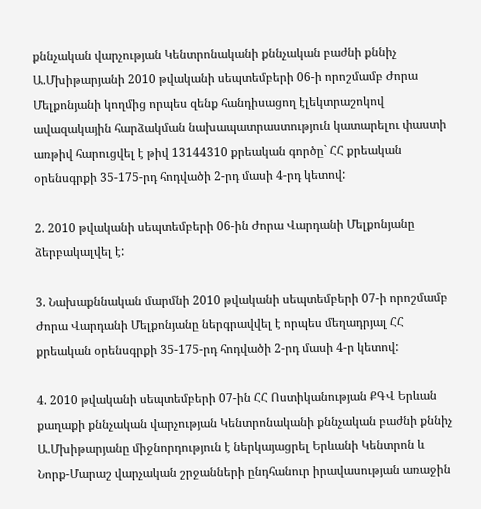քննչական վարչության Կենտրոնականի քննչական բաժնի քննիչ Ա.Մխիթարյանի 2010 թվականի սեպտեմբերի 06-ի որոշմամբ Ժորա Մելքոնյանի կողմից որպես զենք հանդիսացող էլեկտրաշոկով ավազակային հարձակման նախապատրաստություն կատարելու փաստի առթիվ հարուցվել է թիվ 13144310 քրեական գործը` ՀՀ քրեական օրենսգրքի 35-175-րդ հոդվածի 2-րդ մասի 4-րդ կետով:

2. 2010 թվականի սեպտեմբերի 06-ին Ժորա Վարդանի Մելքոնյանը ձերբակալվել է:

3. Նախաքննական մարմնի 2010 թվականի սեպտեմբերի 07-ի որոշմամբ Ժորա Վարդանի Մելքոնյանը ներգրավվել է որպես մեղադրյալ ՀՀ քրեական օրենսգրքի 35-175-րդ հոդվածի 2-րդ մասի 4-ր կետով:

4. 2010 թվականի սեպտեմբերի 07-ին ՀՀ Ոստիկանության ՔԳՎ Երևան քաղաքի քննչական վարչության Կենտրոնականի քննչական բաժնի քննիչ Ա.Մխիթարյանը միջնորդություն է ներկայացրել Երևանի Կենտրոն և Նորք-Մարաշ վարչական շրջանների ընդհանուր իրավասության առաջին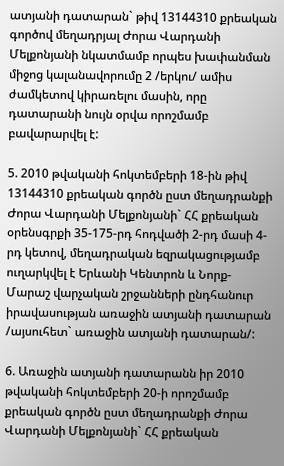ատյանի դատարան` թիվ 13144310 քրեական գործով մեղադրյալ Ժորա Վարդանի Մելքոնյանի նկատմամբ որպես խափանման միջոց կալանավորումը 2 /երկու/ ամիս ժամկետով կիրառելու մասին, որը դատարանի նույն օրվա որոշմամբ բավարարվել է:

5. 2010 թվականի հոկտեմբերի 18-ին թիվ 13144310 քրեական գործն ըստ մեղադրանքի Ժորա Վարդանի Մելքոնյանի` ՀՀ քրեական օրենսգրքի 35-175-րդ հոդվածի 2-րդ մասի 4-րդ կետով, մեղադրական եզրակացությամբ ուղարկվել է Երևանի Կենտրոն և Նորք-Մարաշ վարչական շրջանների ընդհանուր իրավասության առաջին ատյանի դատարան /այսուհետ` առաջին ատյանի դատարան/:

6. Առաջին ատյանի դատարանն իր 2010 թվականի հոկտեմբերի 20-ի որոշմամբ քրեական գործն ըստ մեղադրանքի Ժորա Վարդանի Մելքոնյանի` ՀՀ քրեական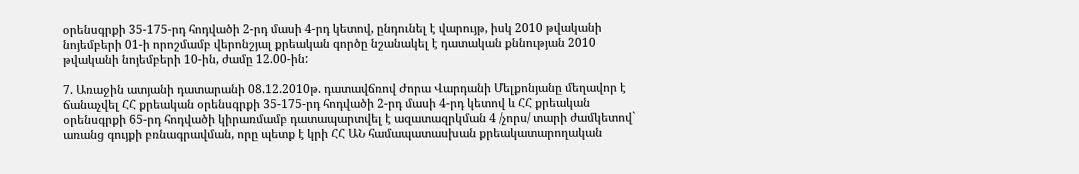օրենսգրքի 35-175-րդ հոդվածի 2-րդ մասի 4-րդ կետով, ընդունել է վարույթ, իսկ 2010 թվականի նոյեմբերի 01-ի որոշմամբ վերոնշյալ քրեական գործը նշանակել է դատական քննության 2010 թվականի նոյեմբերի 10-ին, ժամը 12.00-ին:

7. Առաջին ատյանի դատարանի 08.12.2010թ. դատավճռով Ժորա Վարդանի Մելքոնյանը մեղավոր է ճանաչվել ՀՀ քրեական օրենսգրքի 35-175-րդ հոդվածի 2-րդ մասի 4-րդ կետով և ՀՀ քրեական օրենսգրքի 65-րդ հոդվածի կիրառմամբ դատապարտվել է ազատազրկման 4 /չորս/ տարի ժամկետով` առանց գույքի բռնագրավման, որը պետք է կրի ՀՀ ԱՆ համապատասխան քրեակատարողական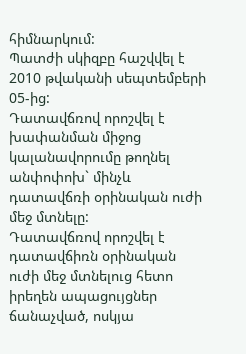հիմնարկում:
Պատժի սկիզբը հաշվվել է 2010 թվականի սեպտեմբերի 05-ից:
Դատավճռով որոշվել է խափանման միջոց կալանավորումը թողնել անփոփոխ` մինչև դատավճռի օրինական ուժի մեջ մտնելը:
Դատավճռով որոշվել է դատավճիռն օրինական ուժի մեջ մտնելուց հետո իրեղեն ապացույցներ ճանաչված, ոսկյա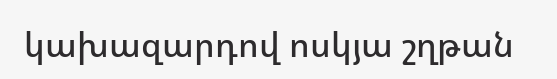կախազարդով ոսկյա շղթան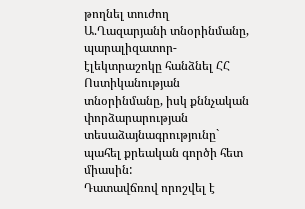թողնել տուժող Ա.Ղազարյանի տնօրինմանը, պարալիզատոր-էլեկտրաշոկը հանձնել ՀՀ Ոստիկանության տնօրինմանը, իսկ քննչական փորձարարության տեսաձայնագրությունը` պահել քրեական գործի հետ միասին:
Դատավճռով որոշվել է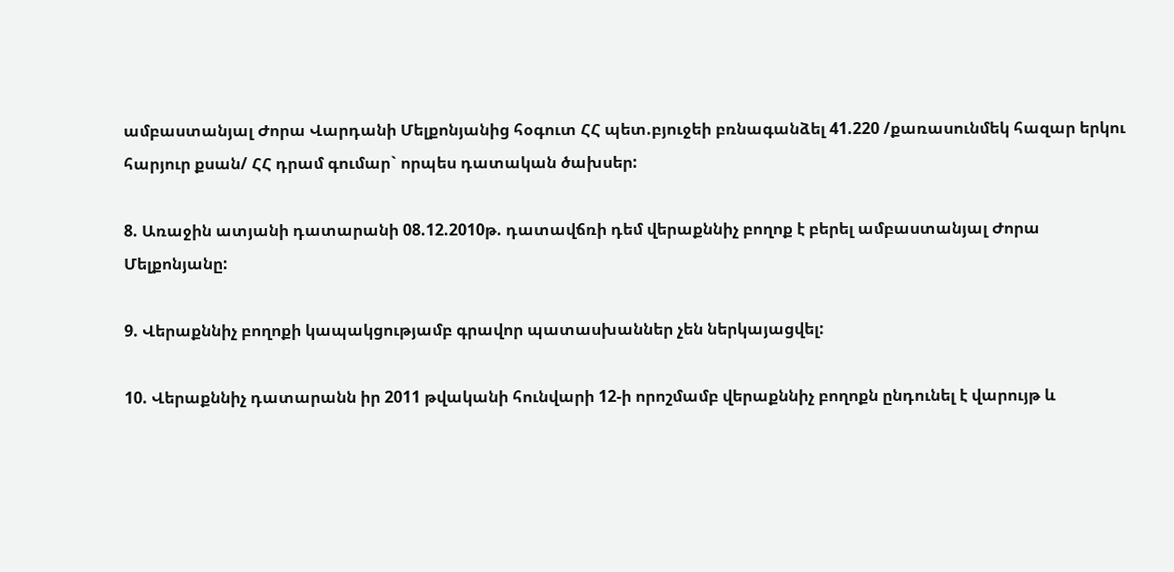ամբաստանյալ Ժորա Վարդանի Մելքոնյանից հօգուտ ՀՀ պետ.բյուջեի բռնագանձել 41.220 /քառասունմեկ հազար երկու հարյուր քսան/ ՀՀ դրամ գումար` որպես դատական ծախսեր:

8. Առաջին ատյանի դատարանի 08.12.2010թ. դատավճռի դեմ վերաքննիչ բողոք է բերել ամբաստանյալ Ժորա Մելքոնյանը:

9. Վերաքննիչ բողոքի կապակցությամբ գրավոր պատասխաններ չեն ներկայացվել:

10. Վերաքննիչ դատարանն իր 2011 թվականի հունվարի 12-ի որոշմամբ վերաքննիչ բողոքն ընդունել է վարույթ և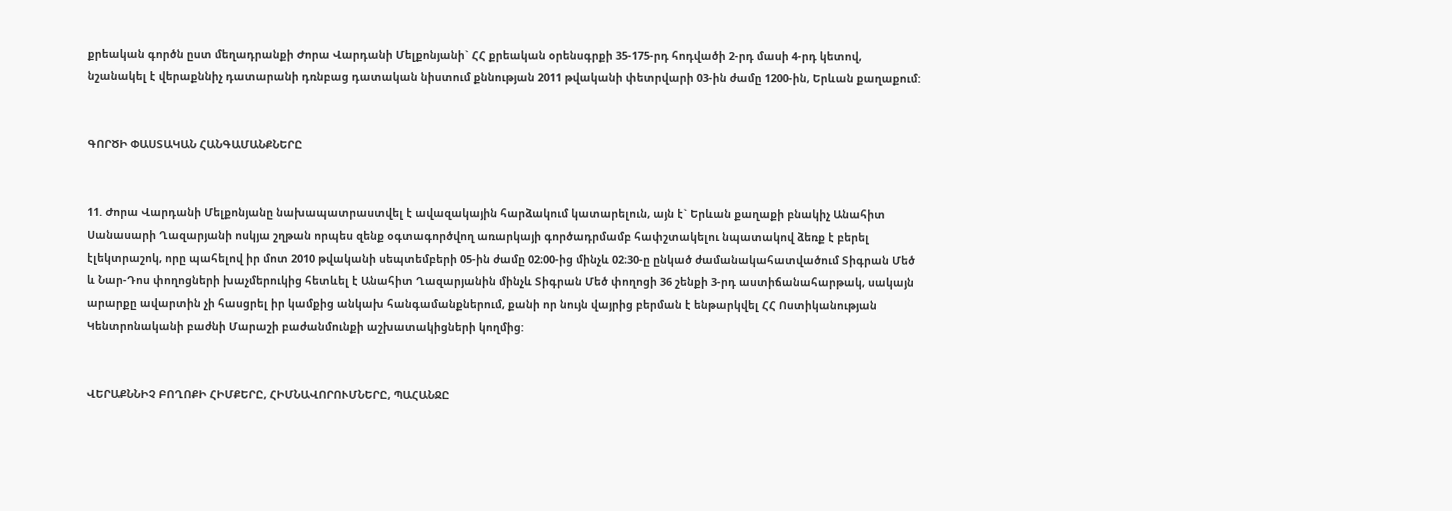քրեական գործն ըստ մեղադրանքի Ժորա Վարդանի Մելքոնյանի` ՀՀ քրեական օրենսգրքի 35-175-րդ հոդվածի 2-րդ մասի 4-րդ կետով, նշանակել է վերաքննիչ դատարանի դռնբաց դատական նիստում քննության 2011 թվականի փետրվարի 03-ին ժամը 1200-ին, Երևան քաղաքում:


ԳՈՐԾԻ ՓԱՍՏԱԿԱՆ ՀԱՆԳԱՄԱՆՔՆԵՐԸ


11. Ժորա Վարդանի Մելքոնյանը նախապատրաստվել է ավազակային հարձակում կատարելուն, այն է` Երևան քաղաքի բնակիչ Անահիտ Սանասարի Ղազարյանի ոսկյա շղթան որպես զենք օգտագործվող առարկայի գործադրմամբ հափշտակելու նպատակով ձեռք է բերել էլեկտրաշոկ, որը պահելով իր մոտ 2010 թվականի սեպտեմբերի 05-ին ժամը 02։00-ից մինչև 02։30-ը ընկած ժամանակահատվածում Տիգրան Մեծ և Նար-Դոս փողոցների խաչմերուկից հետևել է Անահիտ Ղազարյանին մինչև Տիգրան Մեծ փողոցի 36 շենքի 3-րդ աստիճանահարթակ, սակայն արարքը ավարտին չի հասցրել իր կամքից անկախ հանգամանքներում, քանի որ նույն վայրից բերման է ենթարկվել ՀՀ Ոստիկանության Կենտրոնականի բաժնի Մարաշի բաժանմունքի աշխատակիցների կողմից:


ՎԵՐԱՔՆՆԻՉ ԲՈՂՈՔԻ ՀԻՄՔԵՐԸ, ՀԻՄՆԱՎՈՐՈՒՄՆԵՐԸ, ՊԱՀԱՆՋԸ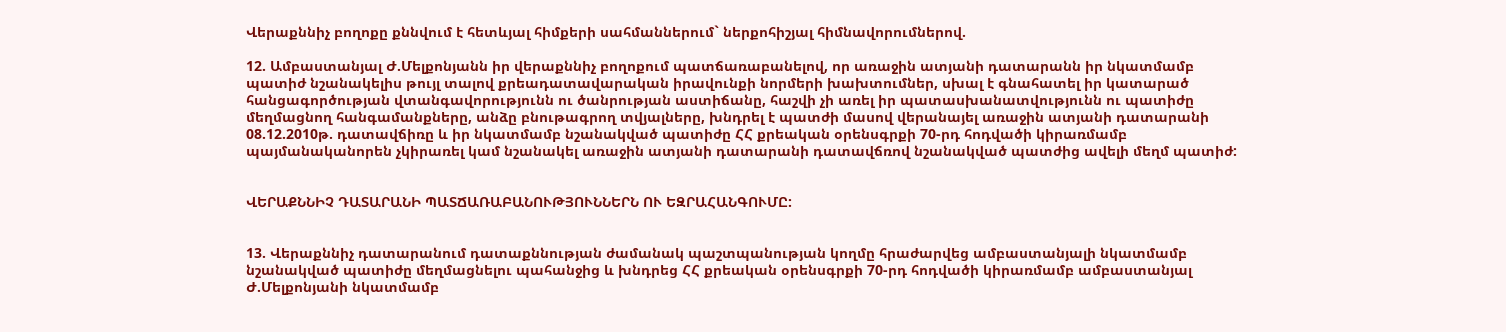Վերաքննիչ բողոքը քննվում է հետևյալ հիմքերի սահմաններում` ներքոհիշյալ հիմնավորումներով.

12. Ամբաստանյալ Ժ.Մելքոնյանն իր վերաքննիչ բողոքում պատճառաբանելով, որ առաջին ատյանի դատարանն իր նկատմամբ պատիժ նշանակելիս թույլ տալով քրեադատավարական իրավունքի նորմերի խախտումներ, սխալ է գնահատել իր կատարած հանցագործության վտանգավորությունն ու ծանրության աստիճանը, հաշվի չի առել իր պատասխանատվությունն ու պատիժը մեղմացնող հանգամանքները, անձը բնութագրող տվյալները, խնդրել է պատժի մասով վերանայել առաջին ատյանի դատարանի 08.12.2010թ. դատավճիռը և իր նկատմամբ նշանակված պատիժը ՀՀ քրեական օրենսգրքի 70-րդ հոդվածի կիրառմամբ պայմանականորեն չկիրառել կամ նշանակել առաջին ատյանի դատարանի դատավճռով նշանակված պատժից ավելի մեղմ պատիժ:


ՎԵՐԱՔՆՆԻՉ ԴԱՏԱՐԱՆԻ ՊԱՏՃԱՌԱԲԱՆՈՒԹՅՈՒՆՆԵՐՆ ՈՒ ԵԶՐԱՀԱՆԳՈՒՄԸ:


13. Վերաքննիչ դատարանում դատաքննության ժամանակ պաշտպանության կողմը հրաժարվեց ամբաստանյալի նկատմամբ նշանակված պատիժը մեղմացնելու պահանջից և խնդրեց ՀՀ քրեական օրենսգրքի 70-րդ հոդվածի կիրառմամբ ամբաստանյալ Ժ.Մելքոնյանի նկատմամբ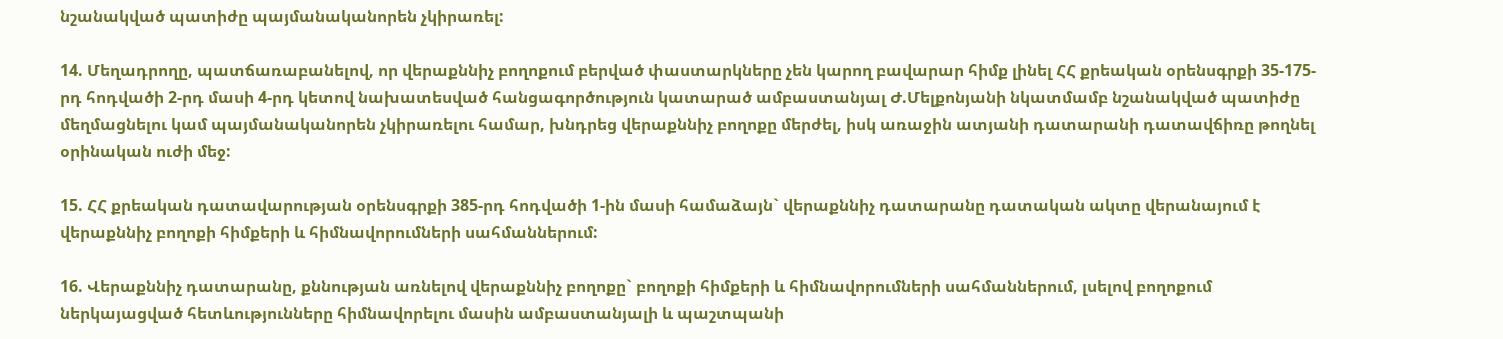նշանակված պատիժը պայմանականորեն չկիրառել:

14. Մեղադրողը, պատճառաբանելով, որ վերաքննիչ բողոքում բերված փաստարկները չեն կարող բավարար հիմք լինել ՀՀ քրեական օրենսգրքի 35-175-րդ հոդվածի 2-րդ մասի 4-րդ կետով նախատեսված հանցագործություն կատարած ամբաստանյալ Ժ.Մելքոնյանի նկատմամբ նշանակված պատիժը մեղմացնելու կամ պայմանականորեն չկիրառելու համար, խնդրեց վերաքննիչ բողոքը մերժել, իսկ առաջին ատյանի դատարանի դատավճիռը թողնել օրինական ուժի մեջ:

15. ՀՀ քրեական դատավարության օրենսգրքի 385-րդ հոդվածի 1-ին մասի համաձայն` վերաքննիչ դատարանը դատական ակտը վերանայում է վերաքննիչ բողոքի հիմքերի և հիմնավորումների սահմաններում:

16. Վերաքննիչ դատարանը, քննության առնելով վերաքննիչ բողոքը` բողոքի հիմքերի և հիմնավորումների սահմաններում, լսելով բողոքում ներկայացված հետևությունները հիմնավորելու մասին ամբաստանյալի և պաշտպանի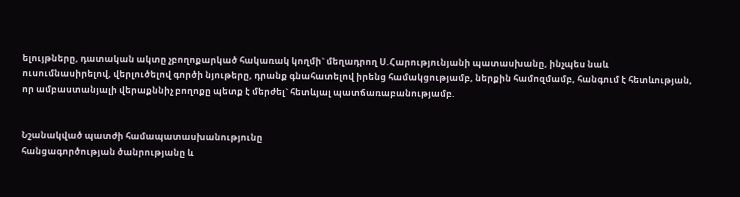ելույթները, դատական ակտը չբողոքարկած հակառակ կողմի` մեղադրող Ս.Հարությունյանի պատասխանը, ինչպես նաև ուսումնասիրելով, վերլուծելով գործի նյութերը, դրանք գնահատելով իրենց համակցությամբ, ներքին համոզմամբ, հանգում է հետևության, որ ամբաստանյալի վերաքննիչ բողոքը պետք է մերժել` հետևյալ պատճառաբանությամբ.


Նշանակված պատժի համապատասխանությունը
հանցագործության ծանրությանը և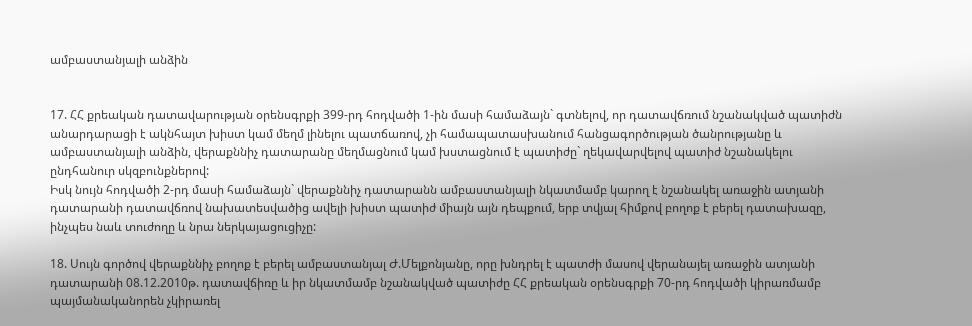ամբաստանյալի անձին


17. ՀՀ քրեական դատավարության օրենսգրքի 399-րդ հոդվածի 1-ին մասի համաձայն` գտնելով, որ դատավճռում նշանակված պատիժն անարդարացի է ակնհայտ խիստ կամ մեղմ լինելու պատճառով, չի համապատասխանում հանցագործության ծանրությանը և ամբաստանյալի անձին, վերաքննիչ դատարանը մեղմացնում կամ խստացնում է պատիժը` ղեկավարվելով պատիժ նշանակելու ընդհանուր սկզբունքներով:
Իսկ նույն հոդվածի 2-րդ մասի համաձայն` վերաքննիչ դատարանն ամբաստանյալի նկատմամբ կարող է նշանակել առաջին ատյանի դատարանի դատավճռով նախատեսվածից ավելի խիստ պատիժ միայն այն դեպքում, երբ տվյալ հիմքով բողոք է բերել դատախազը, ինչպես նաև տուժողը և նրա ներկայացուցիչը:

18. Սույն գործով վերաքննիչ բողոք է բերել ամբաստանյալ Ժ.Մելքոնյանը, որը խնդրել է պատժի մասով վերանայել առաջին ատյանի դատարանի 08.12.2010թ. դատավճիռը և իր նկատմամբ նշանակված պատիժը ՀՀ քրեական օրենսգրքի 70-րդ հոդվածի կիրառմամբ պայմանականորեն չկիրառել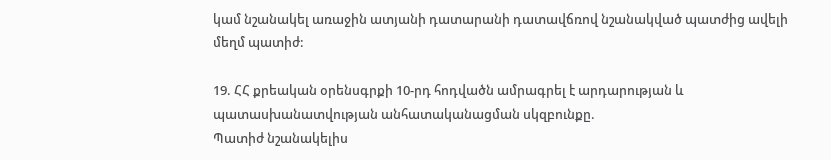կամ նշանակել առաջին ատյանի դատարանի դատավճռով նշանակված պատժից ավելի մեղմ պատիժ:

19. ՀՀ քրեական օրենսգրքի 10-րդ հոդվածն ամրագրել է արդարության և պատասխանատվության անհատականացման սկզբունքը.
Պատիժ նշանակելիս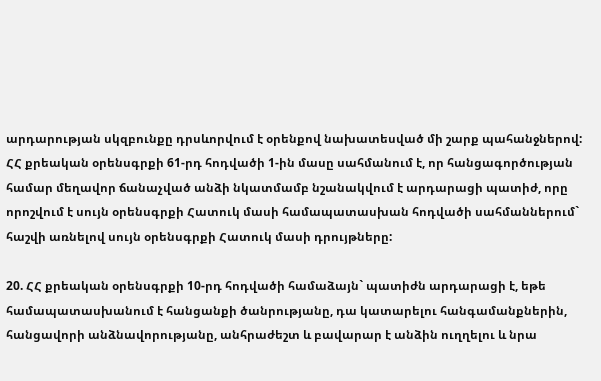արդարության սկզբունքը դրսևորվում է օրենքով նախատեսված մի շարք պահանջներով: ՀՀ քրեական օրենսգրքի 61-րդ հոդվածի 1-ին մասը սահմանում է, որ հանցագործության համար մեղավոր ճանաչված անձի նկատմամբ նշանակվում է արդարացի պատիժ, որը որոշվում է սույն օրենսգրքի Հատուկ մասի համապատասխան հոդվածի սահմաններում` հաշվի առնելով սույն օրենսգրքի Հատուկ մասի դրույթները:

20. ՀՀ քրեական օրենսգրքի 10-րդ հոդվածի համաձայն` պատիժն արդարացի է, եթե համապատասխանում է հանցանքի ծանրությանը, դա կատարելու հանգամանքներին, հանցավորի անձնավորությանը, անհրաժեշտ և բավարար է անձին ուղղելու և նրա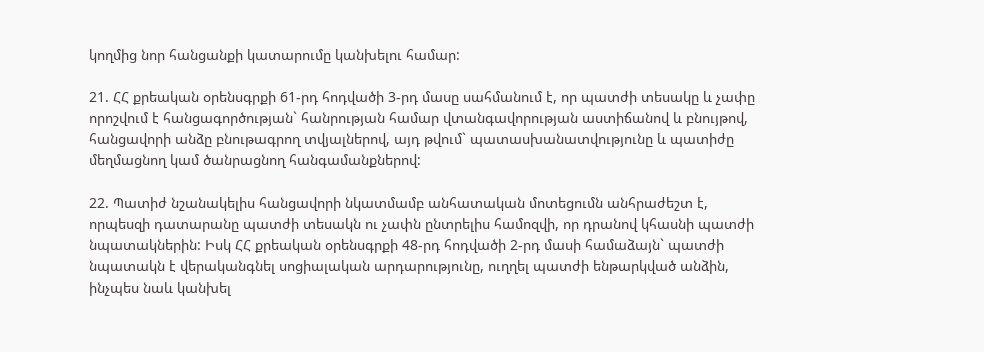կողմից նոր հանցանքի կատարումը կանխելու համար:

21. ՀՀ քրեական օրենսգրքի 61-րդ հոդվածի 3-րդ մասը սահմանում է, որ պատժի տեսակը և չափը որոշվում է հանցագործության` հանրության համար վտանգավորության աստիճանով և բնույթով, հանցավորի անձը բնութագրող տվյալներով, այդ թվում` պատասխանատվությունը և պատիժը մեղմացնող կամ ծանրացնող հանգամանքներով:

22. Պատիժ նշանակելիս հանցավորի նկատմամբ անհատական մոտեցումն անհրաժեշտ է, որպեսզի դատարանը պատժի տեսակն ու չափն ընտրելիս համոզվի, որ դրանով կհասնի պատժի նպատակներին: Իսկ ՀՀ քրեական օրենսգրքի 48-րդ հոդվածի 2-րդ մասի համաձայն` պատժի նպատակն է վերականգնել սոցիալական արդարությունը, ուղղել պատժի ենթարկված անձին, ինչպես նաև կանխել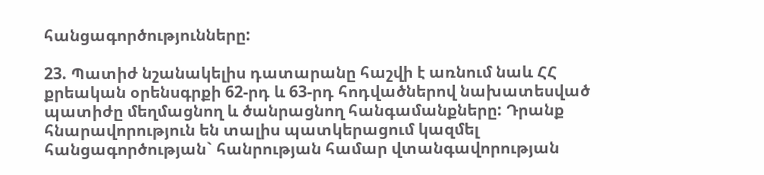հանցագործությունները:

23. Պատիժ նշանակելիս դատարանը հաշվի է առնում նաև ՀՀ քրեական օրենսգրքի 62-րդ և 63-րդ հոդվածներով նախատեսված պատիժը մեղմացնող և ծանրացնող հանգամանքները: Դրանք հնարավորություն են տալիս պատկերացում կազմել հանցագործության` հանրության համար վտանգավորության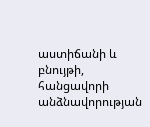աստիճանի և բնույթի, հանցավորի անձնավորության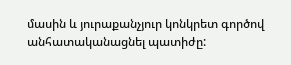մասին և յուրաքանչյուր կոնկրետ գործով անհատականացնել պատիժը: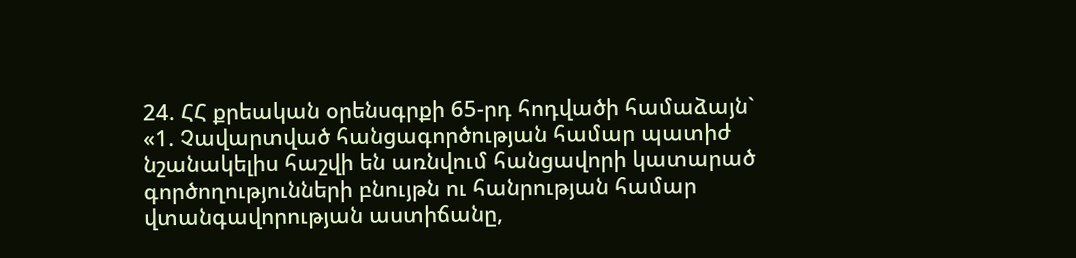24. ՀՀ քրեական օրենսգրքի 65-րդ հոդվածի համաձայն`
«1. Չավարտված հանցագործության համար պատիժ նշանակելիս հաշվի են առնվում հանցավորի կատարած գործողությունների բնույթն ու հանրության համար վտանգավորության աստիճանը,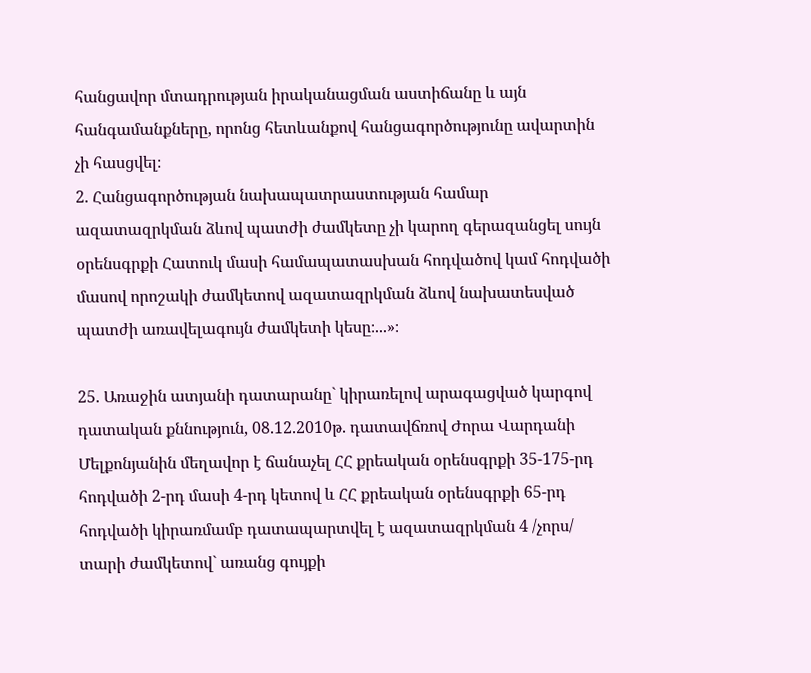հանցավոր մտադրության իրականացման աստիճանը և այն հանգամանքները, որոնց հետևանքով հանցագործությունը ավարտին չի հասցվել։
2. Հանցագործության նախապատրաստության համար ազատազրկման ձևով պատժի ժամկետը չի կարող գերազանցել սույն օրենսգրքի Հատուկ մասի համապատասխան հոդվածով կամ հոդվածի մասով որոշակի ժամկետով ազատազրկման ձևով նախատեսված պատժի առավելագույն ժամկետի կեսը։...»։

25. Առաջին ատյանի դատարանը` կիրառելով արագացված կարգով դատական քննություն, 08.12.2010թ. դատավճռով Ժորա Վարդանի Մելքոնյանին մեղավոր է ճանաչել ՀՀ քրեական օրենսգրքի 35-175-րդ հոդվածի 2-րդ մասի 4-րդ կետով և ՀՀ քրեական օրենսգրքի 65-րդ հոդվածի կիրառմամբ դատապարտվել է ազատազրկման 4 /չորս/ տարի ժամկետով` առանց գույքի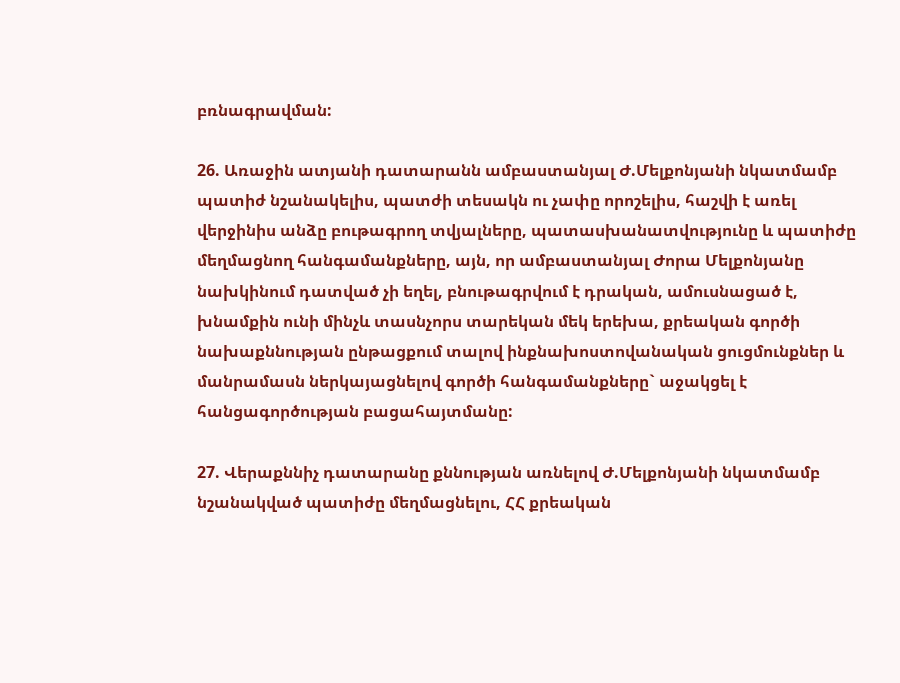բռնագրավման:

26. Առաջին ատյանի դատարանն ամբաստանյալ Ժ.Մելքոնյանի նկատմամբ պատիժ նշանակելիս, պատժի տեսակն ու չափը որոշելիս, հաշվի է առել վերջինիս անձը բութագրող տվյալները, պատասխանատվությունը և պատիժը մեղմացնող հանգամանքները, այն, որ ամբաստանյալ Ժորա Մելքոնյանը նախկինում դատված չի եղել, բնութագրվում է դրական, ամուսնացած է, խնամքին ունի մինչև տասնչորս տարեկան մեկ երեխա, քրեական գործի նախաքննության ընթացքում տալով ինքնախոստովանական ցուցմունքներ և մանրամասն ներկայացնելով գործի հանգամանքները` աջակցել է հանցագործության բացահայտմանը:

27. Վերաքննիչ դատարանը քննության առնելով Ժ.Մելքոնյանի նկատմամբ նշանակված պատիժը մեղմացնելու, ՀՀ քրեական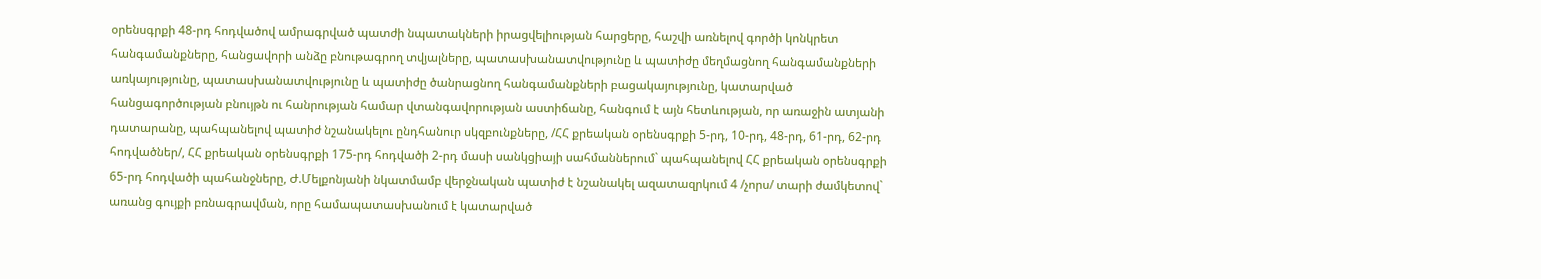օրենսգրքի 48-րդ հոդվածով ամրագրված պատժի նպատակների իրացվելիության հարցերը, հաշվի առնելով գործի կոնկրետ հանգամանքները, հանցավորի անձը բնութագրող տվյալները, պատասխանատվությունը և պատիժը մեղմացնող հանգամանքների առկայությունը, պատասխանատվությունը և պատիժը ծանրացնող հանգամանքների բացակայությունը, կատարված հանցագործության բնույթն ու հանրության համար վտանգավորության աստիճանը, հանգում է այն հետևության, որ առաջին ատյանի դատարանը, պահպանելով պատիժ նշանակելու ընդհանուր սկզբունքները, /ՀՀ քրեական օրենսգրքի 5-րդ, 10-րդ, 48-րդ, 61-րդ, 62-րդ հոդվածներ/, ՀՀ քրեական օրենսգրքի 175-րդ հոդվածի 2-րդ մասի սանկցիայի սահմաններում` պահպանելով ՀՀ քրեական օրենսգրքի 65-րդ հոդվածի պահանջները, Ժ.Մելքոնյանի նկատմամբ վերջնական պատիժ է նշանակել ազատազրկում 4 /չորս/ տարի ժամկետով` առանց գույքի բռնագրավման, որը համապատասխանում է կատարված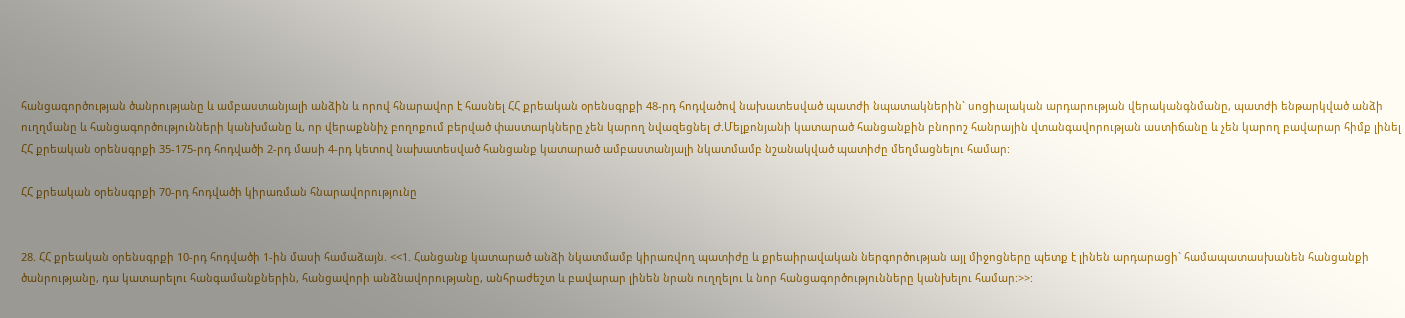հանցագործության ծանրությանը և ամբաստանյալի անձին և որով հնարավոր է հասնել ՀՀ քրեական օրենսգրքի 48-րդ հոդվածով նախատեսված պատժի նպատակներին` սոցիալական արդարության վերականգնմանը, պատժի ենթարկված անձի ուղղմանը և հանցագործությունների կանխմանը և, որ վերաքննիչ բողոքում բերված փաստարկները չեն կարող նվազեցնել Ժ.Մելքոնյանի կատարած հանցանքին բնորոշ հանրային վտանգավորության աստիճանը և չեն կարող բավարար հիմք լինել ՀՀ քրեական օրենսգրքի 35-175-րդ հոդվածի 2-րդ մասի 4-րդ կետով նախատեսված հանցանք կատարած ամբաստանյալի նկատմամբ նշանակված պատիժը մեղմացնելու համար:

ՀՀ քրեական օրենսգրքի 70-րդ հոդվածի կիրառման հնարավորությունը


28. ՀՀ քրեական օրենսգրքի 10-րդ հոդվածի 1-ին մասի համաձայն. <<1. Հանցանք կատարած անձի նկատմամբ կիրառվող պատիժը և քրեաիրավական ներգործության այլ միջոցները պետք է լինեն արդարացի` համապատասխանեն հանցանքի ծանրությանը, դա կատարելու հանգամանքներին, հանցավորի անձնավորությանը, անհրաժեշտ և բավարար լինեն նրան ուղղելու և նոր հանցագործությունները կանխելու համար:>>: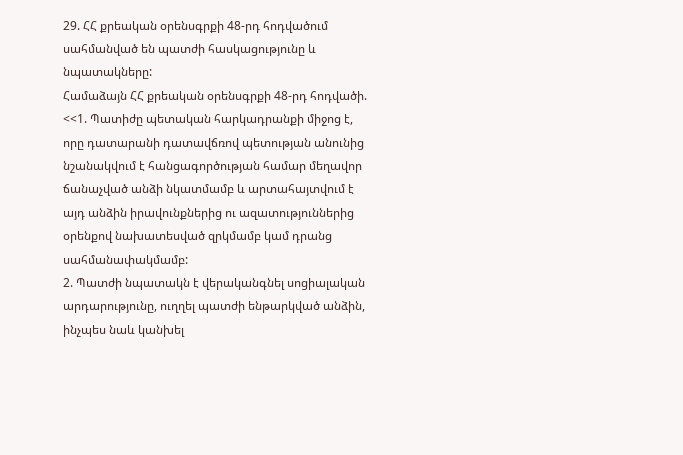29. ՀՀ քրեական օրենսգրքի 48-րդ հոդվածում սահմանված են պատժի հասկացությունը և նպատակները:
Համաձայն ՀՀ քրեական օրենսգրքի 48-րդ հոդվածի. <<1. Պատիժը պետական հարկադրանքի միջոց է, որը դատարանի դատավճռով պետության անունից նշանակվում է հանցագործության համար մեղավոր ճանաչված անձի նկատմամբ և արտահայտվում է այդ անձին իրավունքներից ու ազատություններից օրենքով նախատեսված զրկմամբ կամ դրանց սահմանափակմամբ:
2. Պատժի նպատակն է վերականգնել սոցիալական արդարությունը, ուղղել պատժի ենթարկված անձին, ինչպես նաև կանխել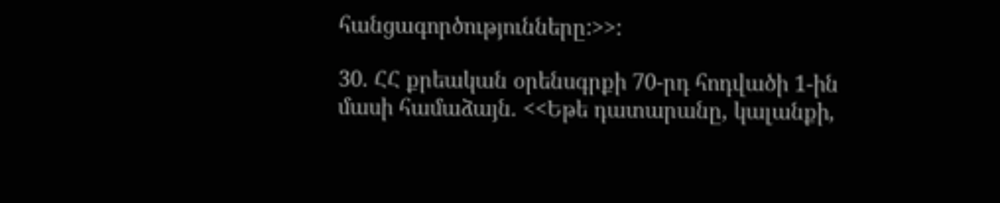հանցագործությունները:>>:

30. ՀՀ քրեական օրենսգրքի 70-րդ հոդվածի 1-ին մասի համաձայն. <<Եթե դատարանը, կալանքի,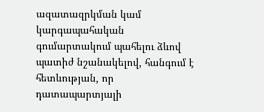ազատազրկման կամ կարգապահական գումարտակում պահելու ձևով պատիժ նշանակելով, հանգում է հետևության, որ դատապարտյալի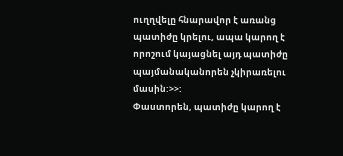ուղղվելը հնարավոր է առանց պատիժը կրելու, ապա կարող է որոշում կայացնել այդ պատիժը պայմանականորեն չկիրառելու մասին:>>:
Փաստորեն, պատիժը կարող է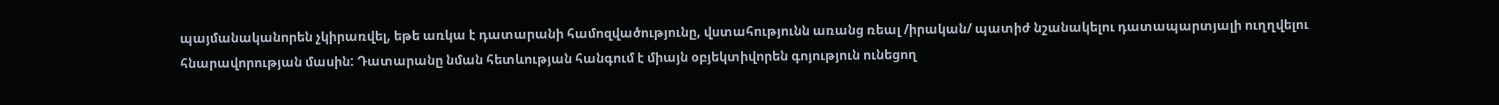պայմանականորեն չկիրառվել, եթե առկա է դատարանի համոզվածությունը, վստահությունն առանց ռեալ /իրական/ պատիժ նշանակելու դատապարտյալի ուղղվելու հնարավորության մասին: Դատարանը նման հետևության հանգում է միայն օբյեկտիվորեն գոյություն ունեցող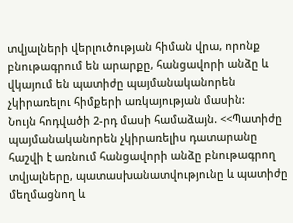տվյալների վերլուծության հիման վրա, որոնք բնութագրում են արարքը, հանցավորի անձը և վկայում են պատիժը պայմանականորեն չկիրառելու հիմքերի առկայության մասին:
Նույն հոդվածի 2-րդ մասի համաձայն. <<Պատիժը պայմանականորեն չկիրառելիս դատարանը հաշվի է առնում հանցավորի անձը բնութագրող տվյալները, պատասխանատվությունը և պատիժը մեղմացնող և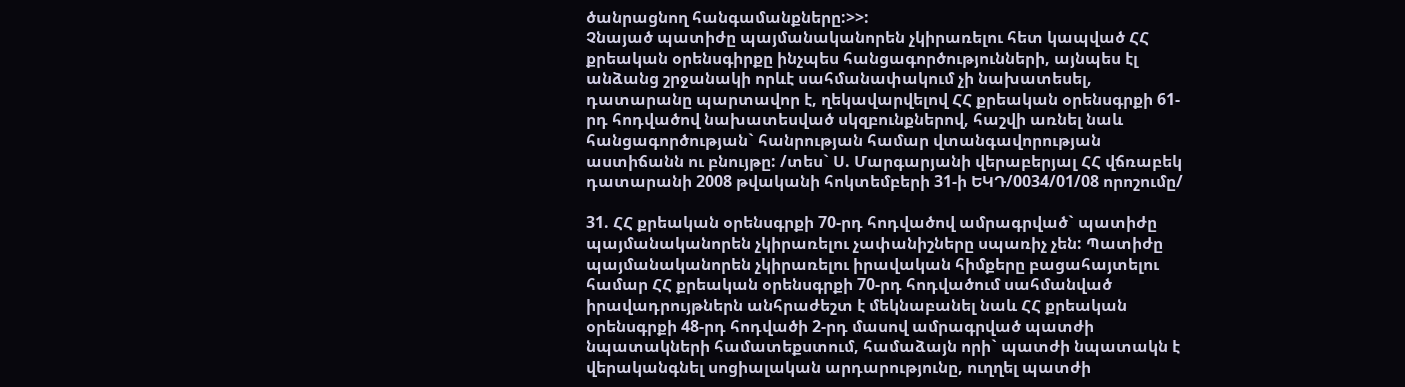ծանրացնող հանգամանքները:>>:
Չնայած պատիժը պայմանականորեն չկիրառելու հետ կապված ՀՀ քրեական օրենսգիրքը ինչպես հանցագործությունների, այնպես էլ անձանց շրջանակի որևէ սահմանափակում չի նախատեսել, դատարանը պարտավոր է, ղեկավարվելով ՀՀ քրեական օրենսգրքի 61-րդ հոդվածով նախատեսված սկզբունքներով, հաշվի առնել նաև հանցագործության` հանրության համար վտանգավորության աստիճանն ու բնույթը: /տես` Ս. Մարգարյանի վերաբերյալ ՀՀ վճռաբեկ դատարանի 2008 թվականի հոկտեմբերի 31-ի ԵԿԴ/0034/01/08 որոշումը/

31. ՀՀ քրեական օրենսգրքի 70-րդ հոդվածով ամրագրված` պատիժը պայմանականորեն չկիրառելու չափանիշները սպառիչ չեն: Պատիժը պայմանականորեն չկիրառելու իրավական հիմքերը բացահայտելու համար ՀՀ քրեական օրենսգրքի 70-րդ հոդվածում սահմանված իրավադրույթներն անհրաժեշտ է մեկնաբանել նաև ՀՀ քրեական օրենսգրքի 48-րդ հոդվածի 2-րդ մասով ամրագրված պատժի նպատակների համատեքստում, համաձայն որի` պատժի նպատակն է վերականգնել սոցիալական արդարությունը, ուղղել պատժի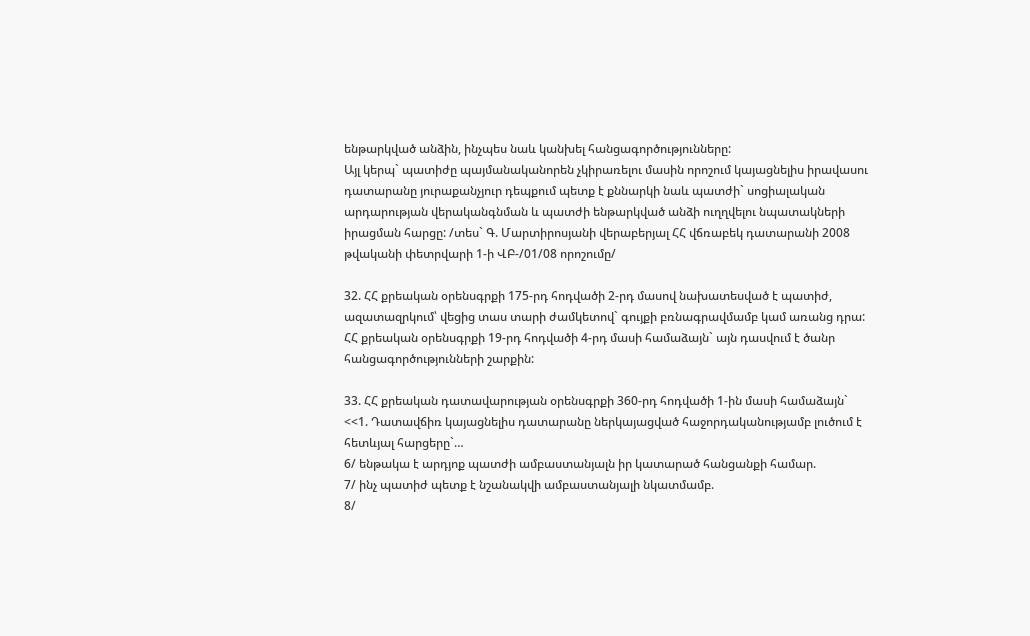ենթարկված անձին, ինչպես նաև կանխել հանցագործությունները:
Այլ կերպ` պատիժը պայմանականորեն չկիրառելու մասին որոշում կայացնելիս իրավասու դատարանը յուրաքանչյուր դեպքում պետք է քննարկի նաև պատժի` սոցիալական արդարության վերականգնման և պատժի ենթարկված անձի ուղղվելու նպատակների իրացման հարցը: /տես` Գ. Մարտիրոսյանի վերաբերյալ ՀՀ վճռաբեկ դատարանի 2008 թվականի փետրվարի 1-ի ՎԲ-/01/08 որոշումը/

32. ՀՀ քրեական օրենսգրքի 175-րդ հոդվածի 2-րդ մասով նախատեսված է պատիժ, ազատազրկում՝ վեցից տաս տարի ժամկետով` գույքի բռնագրավմամբ կամ առանց դրա:
ՀՀ քրեական օրենսգրքի 19-րդ հոդվածի 4-րդ մասի համաձայն` այն դասվում է ծանր հանցագործությունների շարքին:

33. ՀՀ քրեական դատավարության օրենսգրքի 360-րդ հոդվածի 1-ին մասի համաձայն`
<<1. Դատավճիռ կայացնելիս դատարանը ներկայացված հաջորդականությամբ լուծում է հետևյալ հարցերը`…
6/ ենթակա է արդյոք պատժի ամբաստանյալն իր կատարած հանցանքի համար.
7/ ինչ պատիժ պետք է նշանակվի ամբաստանյալի նկատմամբ.
8/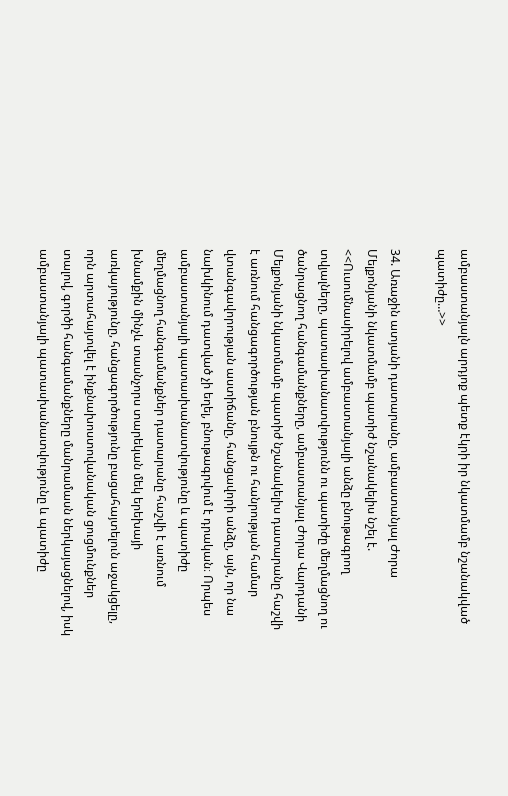ամբաստանյալն արդյոք պետք էկրի իր նկատմամբ նշանակված պատիժը…>>

34. Առաջին ատյանի դատարանը, ամբաստանյալ Ժորա Մելքոնյանի նկատմամբ պատիժ նշանակելիս նշել է. <<Ուսումնասիրելով ամբաստանյալի անձը բնութագրող տվյալները, պատասխանատվությունն ու պատիժը մեղմացնող ու ծանրացնող հանգամանքները, ամբաստանյալ Ժորա Վարդանի Մելքոնյանի նկատմամբ պատիժ նշանակելիս դատարանը հաշվի է առնում հանցագործության բնույթն ու հանրության համար վտանգավորության աստիճանը, հանցավորի անձը, այն, որ նա նախկինում դատված չի եղել, բնութագրվում է դրական։ Որպես ամբաստանյալի պատասխանատվությունը և պատիժը մեղմացնող հանգամանքներ դատարանը հաշվի է առնում խնամքին մինչև տասնչորս տարեկան մեկ երեխայի առկայությունը, հանցագործությունը բացահայտելուն աջակցելը, որն արտահայտվել է ինքնախոստովանական ցուցմունքներ տալով, գործի հանգամանքները մանրամասն ներկայացնելով, իսկ ամբաստանյալի պատասխանատվությունը և պատիժը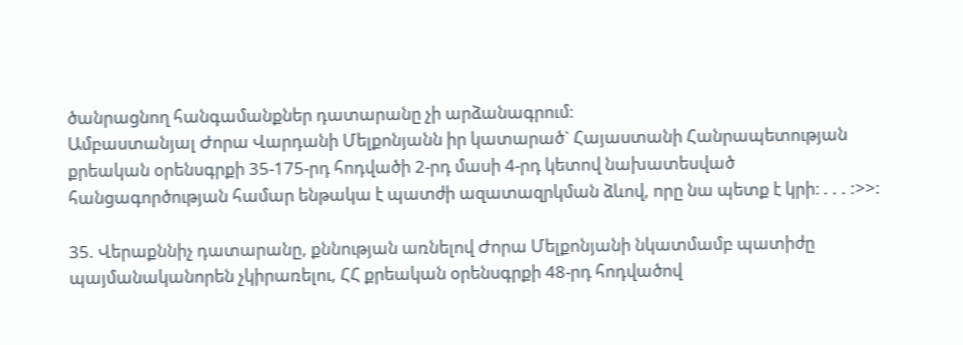ծանրացնող հանգամանքներ դատարանը չի արձանագրում։
Ամբաստանյալ Ժորա Վարդանի Մելքոնյանն իր կատարած` Հայաստանի Հանրապետության քրեական օրենսգրքի 35-175-րդ հոդվածի 2-րդ մասի 4-րդ կետով նախատեսված հանցագործության համար ենթակա է պատժի ազատազրկման ձևով, որը նա պետք է կրի։ . . . :>>:

35. Վերաքննիչ դատարանը, քննության առնելով Ժորա Մելքոնյանի նկատմամբ պատիժը պայմանականորեն չկիրառելու, ՀՀ քրեական օրենսգրքի 48-րդ հոդվածով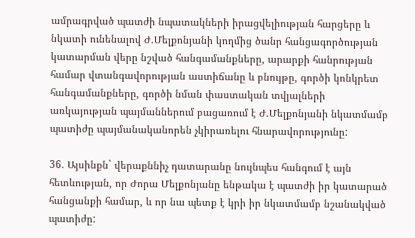ամրագրված պատժի նպատակների իրացվելիության հարցերը և նկատի ունենալով Ժ.Մելքոնյանի կողմից ծանր հանցագործության կատարման վերը նշված հանգամանքները, արարքի հանրության համար վտանգավորության աստիճանը և բնույթը, գործի կոնկրետ հանգամանքները, գործի նման փաստական տվյալների առկայության պայմաններում բացառում է Ժ.Մելքոնյանի նկատմամբ պատիժը պայմանականորեն չկիրառելու հնարավորությունը:

36. Այսինքն` վերաքննիչ դատարանը նույնպես հանգում է այն հետևության, որ Ժորա Մելքոնյանը ենթակա է պատժի իր կատարած հանցանքի համար, և որ նա պետք է կրի իր նկատմամբ նշանակված պատիժը: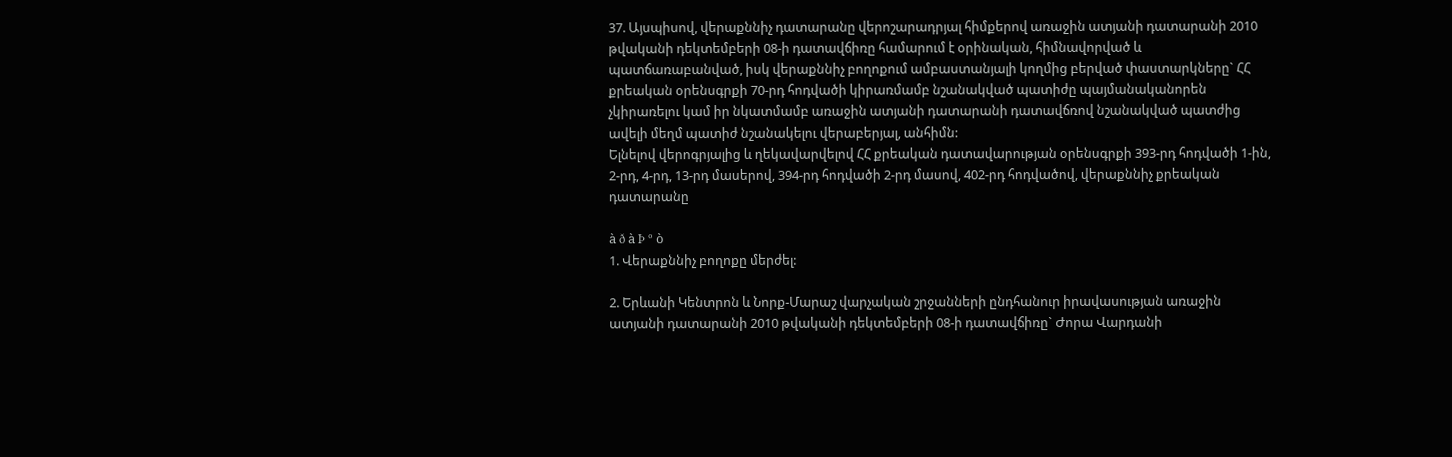37. Այսպիսով, վերաքննիչ դատարանը վերոշարադրյալ հիմքերով առաջին ատյանի դատարանի 2010 թվականի դեկտեմբերի 08-ի դատավճիռը համարում է օրինական, հիմնավորված և պատճառաբանված, իսկ վերաքննիչ բողոքում ամբաստանյալի կողմից բերված փաստարկները` ՀՀ քրեական օրենսգրքի 70-րդ հոդվածի կիրառմամբ նշանակված պատիժը պայմանականորեն չկիրառելու կամ իր նկատմամբ առաջին ատյանի դատարանի դատավճռով նշանակված պատժից ավելի մեղմ պատիժ նշանակելու վերաբերյալ, անհիմն:
Ելնելով վերոգրյալից և ղեկավարվելով ՀՀ քրեական դատավարության օրենսգրքի 393-րդ հոդվածի 1-ին, 2-րդ, 4-րդ, 13-րդ մասերով, 394-րդ հոդվածի 2-րդ մասով, 402-րդ հոդվածով, վերաքննիչ քրեական դատարանը

à ð à Þ º ò
1. Վերաքննիչ բողոքը մերժել:

2. Երևանի Կենտրոն և Նորք-Մարաշ վարչական շրջանների ընդհանուր իրավասության առաջին ատյանի դատարանի 2010 թվականի դեկտեմբերի 08-ի դատավճիռը` Ժորա Վարդանի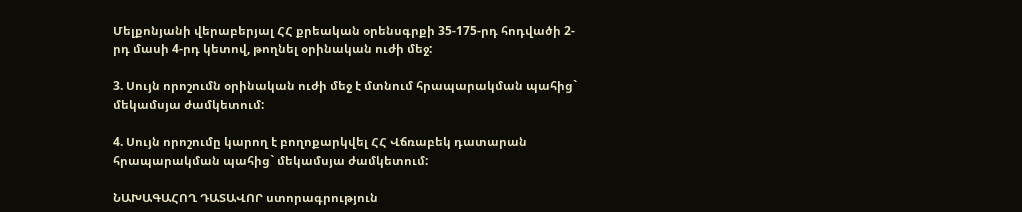Մելքոնյանի վերաբերյալ ՀՀ քրեական օրենսգրքի 35-175-րդ հոդվածի 2-րդ մասի 4-րդ կետով, թողնել օրինական ուժի մեջ:

3. Սույն որոշումն օրինական ուժի մեջ է մտնում հրապարակման պահից` մեկամսյա ժամկետում:

4. Սույն որոշումը կարող է բողոքարկվել ՀՀ Վճռաբեկ դատարան հրապարակման պահից` մեկամսյա ժամկետում:

ՆԱԽԱԳԱՀՈՂ ԴԱՏԱՎՈՐ ստորագրություն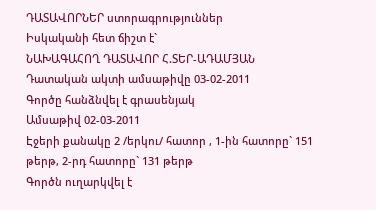ԴԱՏԱՎՈՐՆԵՐ ստորագրություններ
Իսկականի հետ ճիշտ է`
ՆԱԽԱԳԱՀՈՂ ԴԱՏԱՎՈՐ Հ.ՏԵՐ-ԱԴԱՄՅԱՆ
Դատական ակտի ամսաթիվը 03-02-2011
Գործը հանձնվել է գրասենյակ
Ամսաթիվ 02-03-2011
Էջերի քանակը 2 /երկու/ հատոր , 1-ին հատորը` 151 թերթ, 2-րդ հատորը` 131 թերթ
Գործն ուղարկվել է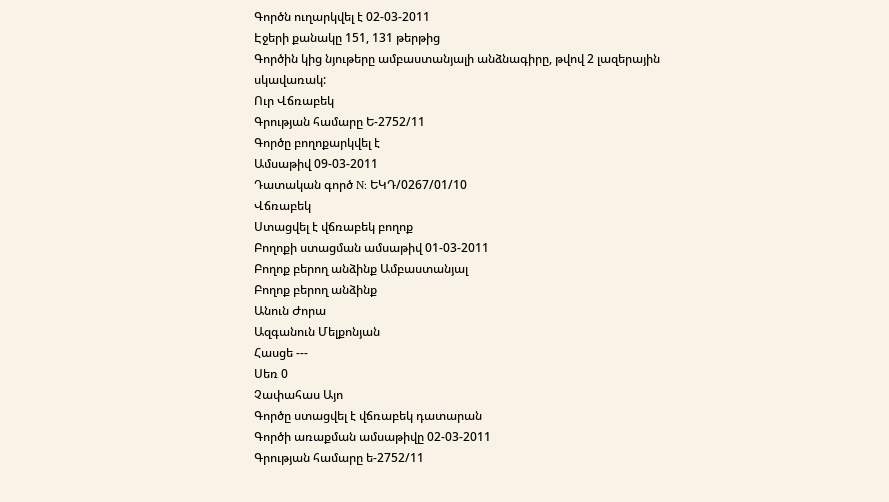Գործն ուղարկվել է 02-03-2011
Էջերի քանակը 151, 131 թերթից
Գործին կից նյութերը ամբաստանյալի անձնագիրը, թվով 2 լազերային սկավառակ:
Ուր Վճռաբեկ
Գրության համարը Ե-2752/11
Գործը բողոքարկվել է
Ամսաթիվ 09-03-2011
Դատական գործ N: ԵԿԴ/0267/01/10
Վճռաբեկ
Ստացվել է վճռաբեկ բողոք
Բողոքի ստացման ամսաթիվ 01-03-2011
Բողոք բերող անձինք Ամբաստանյալ
Բողոք բերող անձինք
Անուն Ժորա
Ազգանուն Մելքոնյան
Հասցե ---
Սեռ 0
Չափահաս Այո
Գործը ստացվել է վճռաբեկ դատարան
Գործի առաքման ամսաթիվը 02-03-2011
Գրության համարը ե-2752/11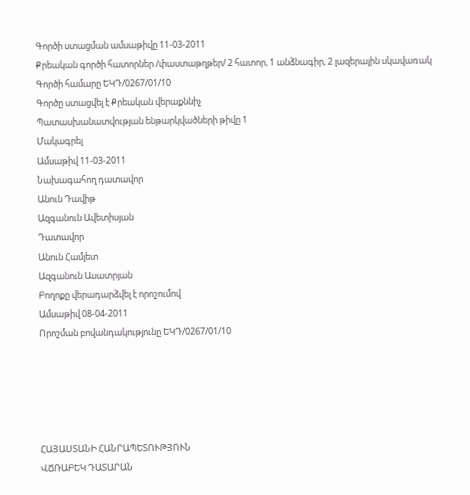Գործի ստացման ամսաթիվը 11-03-2011
Քրեական գործի հատորներ /փաստաթղթեր/ 2 հատոր, 1 անձնագիր, 2 լազերային սկավառակ
Գործի համարը ԵԿԴ/0267/01/10
Գործը ստացվել է Քրեական վերաքննիչ
Պատասխանատվության ենթարկվածների թիվը 1
Մակագրել
Ամսաթիվ 11-03-2011
Նախագահող դատավոր
Անուն Դավիթ
Ազգանուն Ավետիսյան
Դատավոր
Անուն Համլետ
Ազգանուն Ասատրյան
Բողոքը վերադարձվել է որոշումով
Ամսաթիվ 08-04-2011
Որոշման բովանդակությունը ԵԿԴ/0267/01/10





ՀԱՅԱՍՏԱՆԻ ՀԱՆՐԱՊԵՏՈՒԹՅՈՒՆ
ՎՃՌԱԲԵԿ ԴԱՏԱՐԱՆ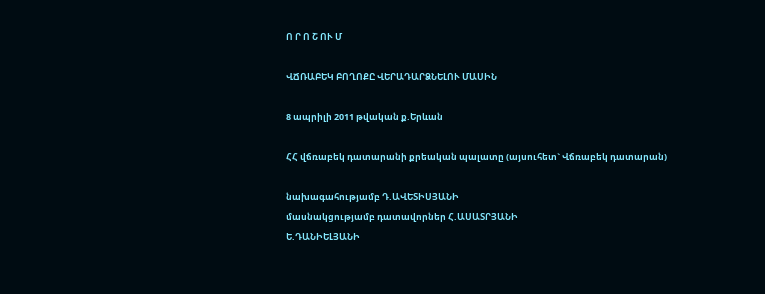Ո Ր Ո Շ ՈՒ Մ

ՎՃՌԱԲԵԿ ԲՈՂՈՔԸ ՎԵՐԱԴԱՐՁՆԵԼՈՒ ՄԱՍԻՆ

8 ապրիլի 2011 թվական ք.Երևան

ՀՀ վճռաբեկ դատարանի քրեական պալատը (այսուհետ` Վճռաբեկ դատարան)

նախագահությամբ Դ.ԱՎԵՏԻՍՅԱՆԻ
մասնակցությամբ դատավորներ Հ.ԱՍԱՏՐՅԱՆԻ
Ե.ԴԱՆԻԵԼՅԱՆԻ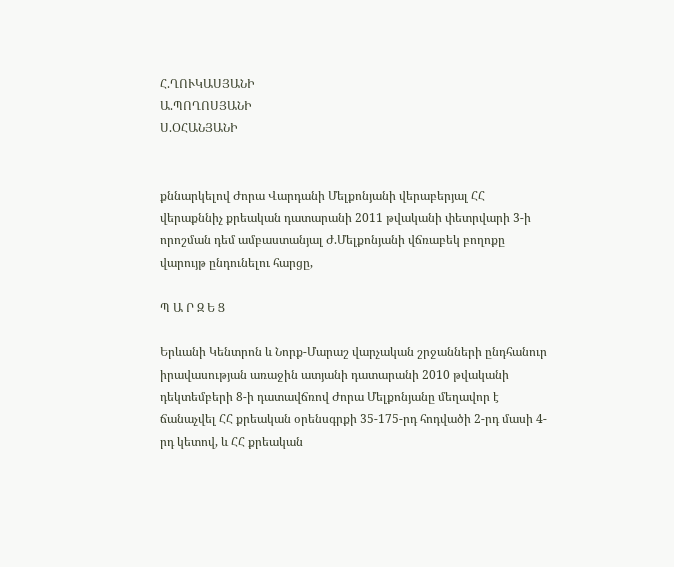Հ.ՂՈՒԿԱՍՅԱՆԻ
Ա.ՊՈՂՈՍՅԱՆԻ
Ս.ՕՀԱՆՅԱՆԻ


քննարկելով Ժորա Վարդանի Մելքոնյանի վերաբերյալ ՀՀ վերաքննիչ քրեական դատարանի 2011 թվականի փետրվարի 3-ի որոշման դեմ ամբաստանյալ Ժ.Մելքոնյանի վճռաբեկ բողոքը վարույթ ընդունելու հարցը,

Պ Ա Ր Զ Ե Ց

Երևանի Կենտրոն և Նորք-Մարաշ վարչական շրջանների ընդհանուր իրավասության առաջին ատյանի դատարանի 2010 թվականի դեկտեմբերի 8-ի դատավճռով Ժորա Մելքոնյանը մեղավոր է ճանաչվել ՀՀ քրեական օրենսգրքի 35-175-րդ հոդվածի 2-րդ մասի 4-րդ կետով, և ՀՀ քրեական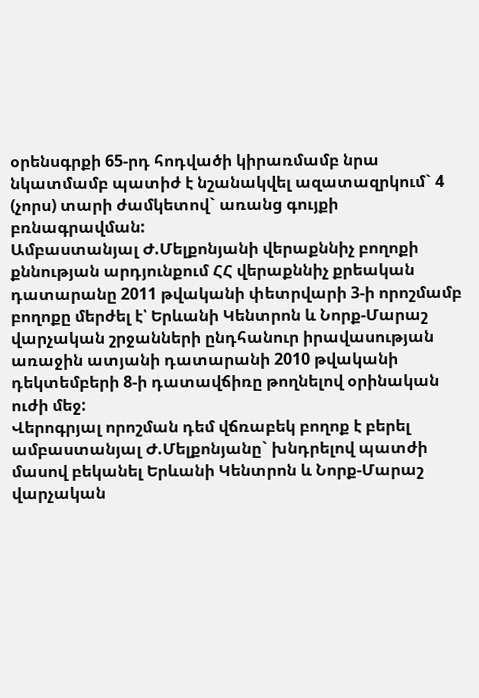օրենսգրքի 65-րդ հոդվածի կիրառմամբ նրա նկատմամբ պատիժ է նշանակվել ազատազրկում` 4 (չորս) տարի ժամկետով` առանց գույքի բռնագրավման:
Ամբաստանյալ Ժ.Մելքոնյանի վերաքննիչ բողոքի քննության արդյունքում ՀՀ վերաքննիչ քրեական դատարանը 2011 թվականի փետրվարի 3-ի որոշմամբ բողոքը մերժել է՝ Երևանի Կենտրոն և Նորք-Մարաշ վարչական շրջանների ընդհանուր իրավասության առաջին ատյանի դատարանի 2010 թվականի դեկտեմբերի 8-ի դատավճիռը թողնելով օրինական ուժի մեջ:
Վերոգրյալ որոշման դեմ վճռաբեկ բողոք է բերել ամբաստանյալ Ժ.Մելքոնյանը` խնդրելով պատժի մասով բեկանել Երևանի Կենտրոն և Նորք-Մարաշ վարչական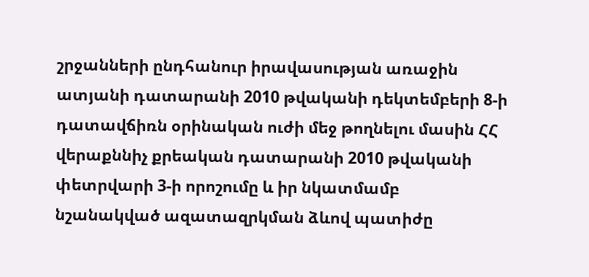շրջանների ընդհանուր իրավասության առաջին ատյանի դատարանի 2010 թվականի դեկտեմբերի 8-ի դատավճիռն օրինական ուժի մեջ թողնելու մասին ՀՀ վերաքննիչ քրեական դատարանի 2010 թվականի փետրվարի 3-ի որոշումը և իր նկատմամբ նշանակված ազատազրկման ձևով պատիժը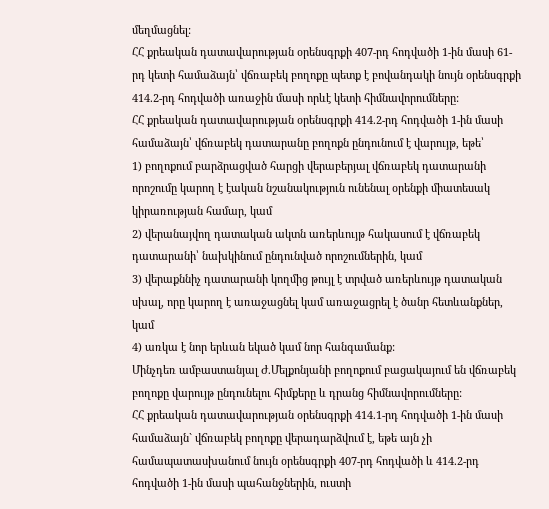մեղմացնել:
ՀՀ քրեական դատավարության օրենսգրքի 407-րդ հոդվածի 1-ին մասի 61-րդ կետի համաձայն՝ վճռաբեկ բողոքը պետք է բովանդակի նույն օրենսգրքի 414.2-րդ հոդվածի առաջին մասի որևէ կետի հիմնավորումները:
ՀՀ քրեական դատավարության օրենսգրքի 414.2-րդ հոդվածի 1-ին մասի համաձայն՝ վճռաբեկ դատարանը բողոքն ընդունում է վարույթ, եթե՝
1) բողոքում բարձրացված հարցի վերաբերյալ վճռաբեկ դատարանի որոշումը կարող է էական նշանակություն ունենալ օրենքի միատեսակ կիրառության համար, կամ
2) վերանայվող դատական ակտն առերևույթ հակասում է վճռաբեկ դատարանի՝ նախկինում ընդունված որոշումներին, կամ
3) վերաքննիչ դատարանի կողմից թույլ է տրված առերևույթ դատական սխալ, որը կարող է առաջացնել կամ առաջացրել է ծանր հետևանքներ, կամ
4) առկա է նոր երևան եկած կամ նոր հանգամանք:
Մինչդեռ ամբաստանյալ Ժ.Մելքոնյանի բողոքում բացակայում են վճռաբեկ բողոքը վարույթ ընդունելու հիմքերը և դրանց հիմնավորումները:
ՀՀ քրեական դատավարության օրենսգրքի 414.1-րդ հոդվածի 1-ին մասի համաձայն` վճռաբեկ բողոքը վերադարձվում է, եթե այն չի համապատասխանում նույն օրենսգրքի 407-րդ հոդվածի և 414.2-րդ հոդվածի 1-ին մասի պահանջներին, ուստի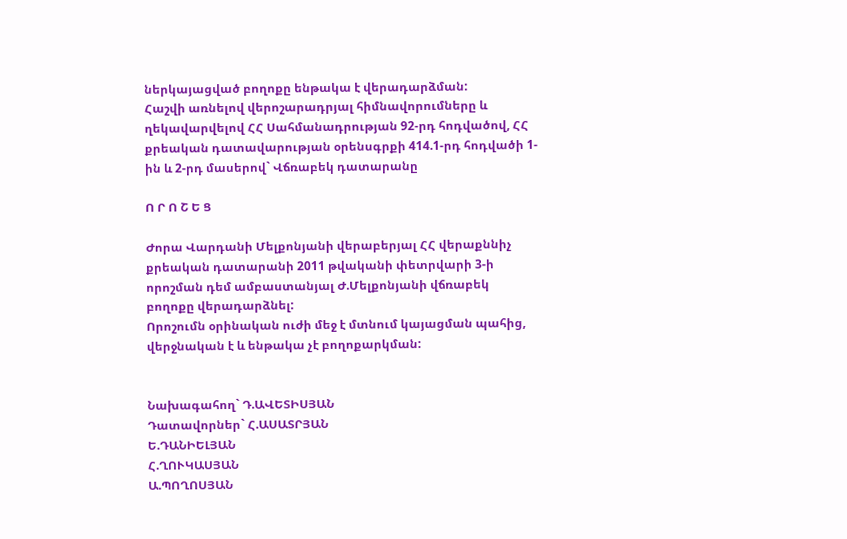ներկայացված բողոքը ենթակա է վերադարձման:
Հաշվի առնելով վերոշարադրյալ հիմնավորումները և ղեկավարվելով ՀՀ Սահմանադրության 92-րդ հոդվածով, ՀՀ քրեական դատավարության օրենսգրքի 414.1-րդ հոդվածի 1-ին և 2-րդ մասերով` Վճռաբեկ դատարանը

Ո Ր Ո Շ Ե Ց

Ժորա Վարդանի Մելքոնյանի վերաբերյալ ՀՀ վերաքննիչ քրեական դատարանի 2011 թվականի փետրվարի 3-ի որոշման դեմ ամբաստանյալ Ժ.Մելքոնյանի վճռաբեկ բողոքը վերադարձնել:
Որոշումն օրինական ուժի մեջ է մտնում կայացման պահից, վերջնական է և ենթակա չէ բողոքարկման:


Նախագահող` Դ.ԱՎԵՏԻՍՅԱՆ
Դատավորներ` Հ.ԱՍԱՏՐՅԱՆ
Ե.ԴԱՆԻԵԼՅԱՆ
Հ.ՂՈՒԿԱՍՅԱՆ
Ա.ՊՈՂՈՍՅԱՆ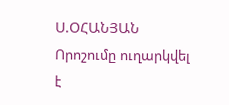Ս.ՕՀԱՆՅԱՆ
Որոշումը ուղարկվել է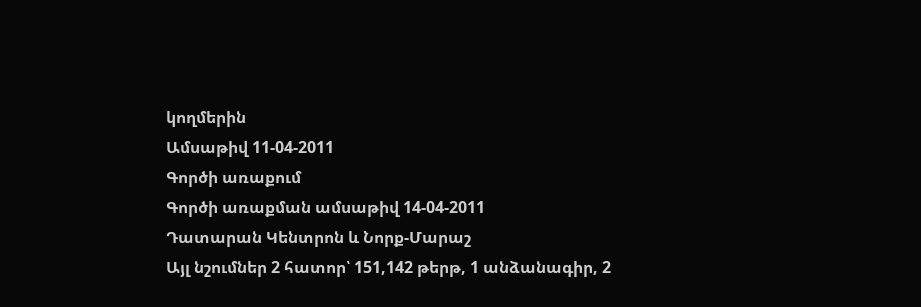կողմերին
Ամսաթիվ 11-04-2011
Գործի առաքում
Գործի առաքման ամսաթիվ 14-04-2011
Դատարան Կենտրոն և Նորք-Մարաշ
Այլ նշումներ 2 հատոր՝ 151,142 թերթ, 1 անձանագիր, 2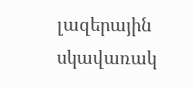լազերային սկավառակ